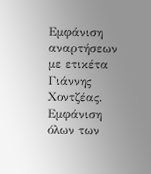Εμφάνιση αναρτήσεων με ετικέτα Γιάννης Χοντζέας. Εμφάνιση όλων των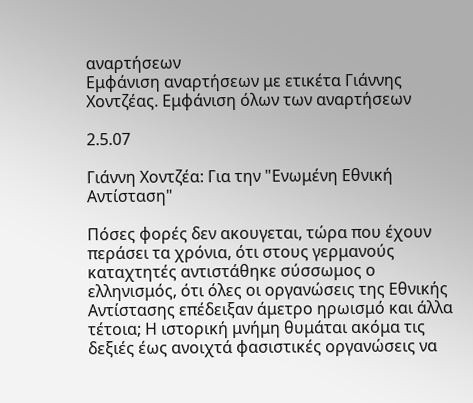αναρτήσεων
Εμφάνιση αναρτήσεων με ετικέτα Γιάννης Χοντζέας. Εμφάνιση όλων των αναρτήσεων

2.5.07

Γιάννη Χοντζέα: Για την "Ενωμένη Εθνική Αντίσταση"

Πόσες φορές δεν ακουγεται, τώρα που έχουν περάσει τα χρόνια, ότι στους γερμανούς καταχτητές αντιστάθηκε σύσσωμος ο ελληνισμός, ότι όλες οι οργανώσεις της Εθνικής Αντίστασης επέδειξαν άμετρο ηρωισμό και άλλα τέτοια; Η ιστορική μνήμη θυμάται ακόμα τις δεξιές έως ανοιχτά φασιστικές οργανώσεις να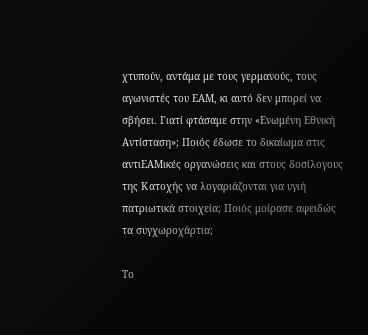χτυπούν, αντάμα με τους γερμανούς, τους αγωνιστές του ΕΑΜ, κι αυτό δεν μπορεί να σβήσει. Γιατί φτάσαμε στην «Ενωμένη Εθνική Αντίσταση»; Ποιός έδωσε το δικαίωμα στις αντιΕΑΜικές οργανώσεις και στους δοσίλογους της Κατοχής να λογαριάζονται για υγιή πατριωτικά στοιχεία; Ποιός μοίρασε αφειδώς τα συγχωροχάρτια;

Το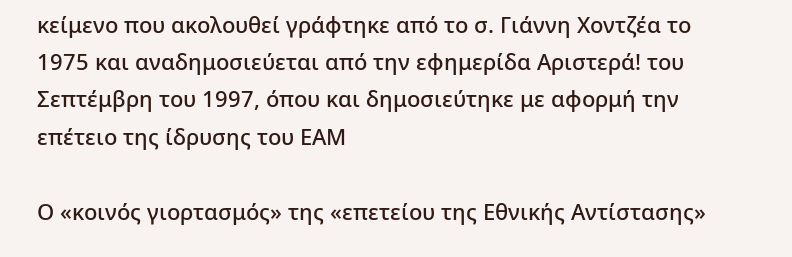κείμενο που ακολουθεί γράφτηκε από το σ. Γιάννη Χοντζέα το 1975 και αναδημοσιεύεται από την εφημερίδα Αριστερά! του Σεπτέμβρη του 1997, όπου και δημοσιεύτηκε με αφορμή την επέτειο της ίδρυσης του ΕΑΜ

Ο «κοινός γιορτασμός» της «επετείου της Εθνικής Αντίστασης»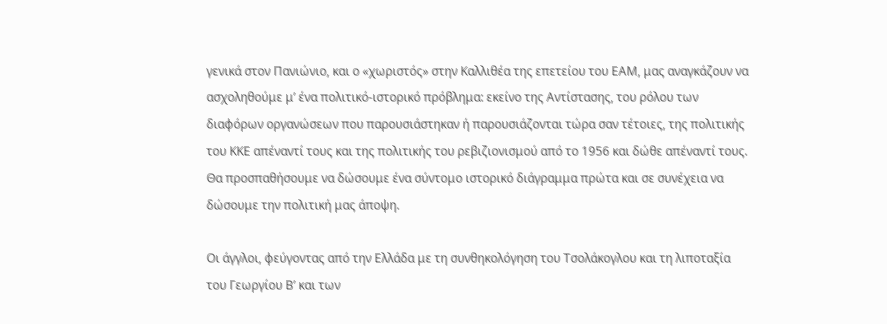γενικά στον Πανιώνιο, και ο «χωριστός» στην Καλλιθέα της επετείου του ΕΑΜ, μας αναγκάζουν να ασχοληθούμε μ’ ένα πολιτικό-ιστορικό πρόβλημα: εκείνο της Αντίστασης, του ρόλου των διαφόρων οργανώσεων που παρουσιάστηκαν ή παρουσιάζονται τώρα σαν τέτοιες, της πολιτικής του ΚΚΕ απέναντί τους και της πολιτικής του ρεβιζιονισμού από το 1956 και δώθε απέναντί τους. Θα προσπαθήσουμε να δώσουμε ένα σύντομο ιστορικό διάγραμμα πρώτα και σε συνέχεια να δώσουμε την πολιτική μας άποψη.

Οι άγγλοι, φεύγοντας από την Ελλάδα με τη συνθηκολόγηση του Τσολάκογλου και τη λιποταξία του Γεωργίου Β’ και των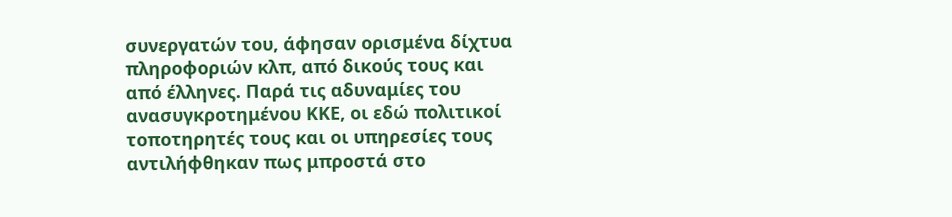συνεργατών του, άφησαν ορισμένα δίχτυα πληροφοριών κλπ, από δικούς τους και από έλληνες. Παρά τις αδυναμίες του ανασυγκροτημένου ΚΚΕ, οι εδώ πολιτικοί τοποτηρητές τους και οι υπηρεσίες τους αντιλήφθηκαν πως μπροστά στο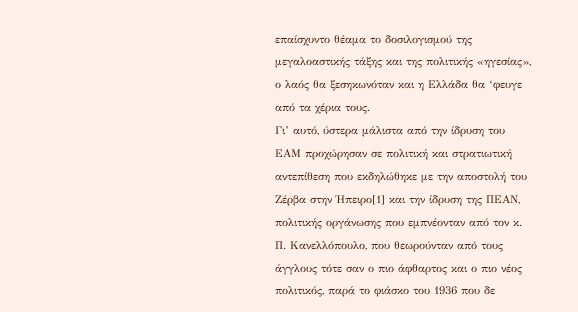επαίσχυντο θέαμα το δοσιλογισμού της μεγαλοαστικής τάξης και της πολιτικής «ηγεσίας», ο λαός θα ξεσηκωνόταν και η Ελλάδα θα ‘φευγε από τα χέρια τους.
Γι’ αυτό, ύστερα μάλιστα από την ίδρυση του ΕΑΜ προχώρησαν σε πολιτική και στρατιωτική αντεπίθεση που εκδηλώθηκε με την αποστολή του Ζέρβα στην Ήπειρο[1] και την ίδρυση της ΠΕΑΝ, πολιτικής οργάνωσης που εμπνέονταν από τον κ. Π. Κανελλόπουλο, που θεωρούνταν από τους άγγλους τότε σαν ο πιο άφθαρτος και ο πιο νέος πολιτικός, παρά το φιάσκο του 1936 που δε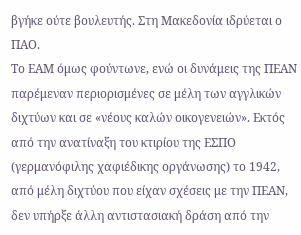βγήκε ούτε βουλευτής. Στη Μακεδονία ιδρύεται ο ΠΑΟ.
Το ΕΑΜ όμως φούντωνε, ενώ οι δυνάμεις της ΠΕΑΝ παρέμεναν περιορισμένες σε μέλη των αγγλικών διχτύων και σε «νέους καλών οικογενειών». Εκτός από την ανατίναξη του κτιρίου της ΕΣΠΟ (γερμανόφιλης χαφιέδικης οργάνωσης) το 1942, από μέλη διχτύου που είχαν σχέσεις με την ΠΕΑΝ, δεν υπήρξε άλλη αντιστασιακή δράση από την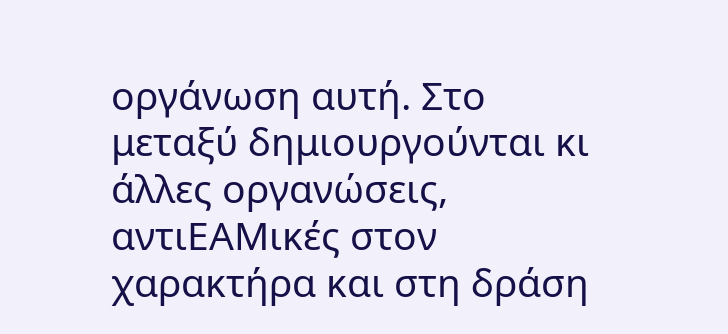οργάνωση αυτή. Στο μεταξύ δημιουργούνται κι άλλες οργανώσεις, αντιΕΑΜικές στον χαρακτήρα και στη δράση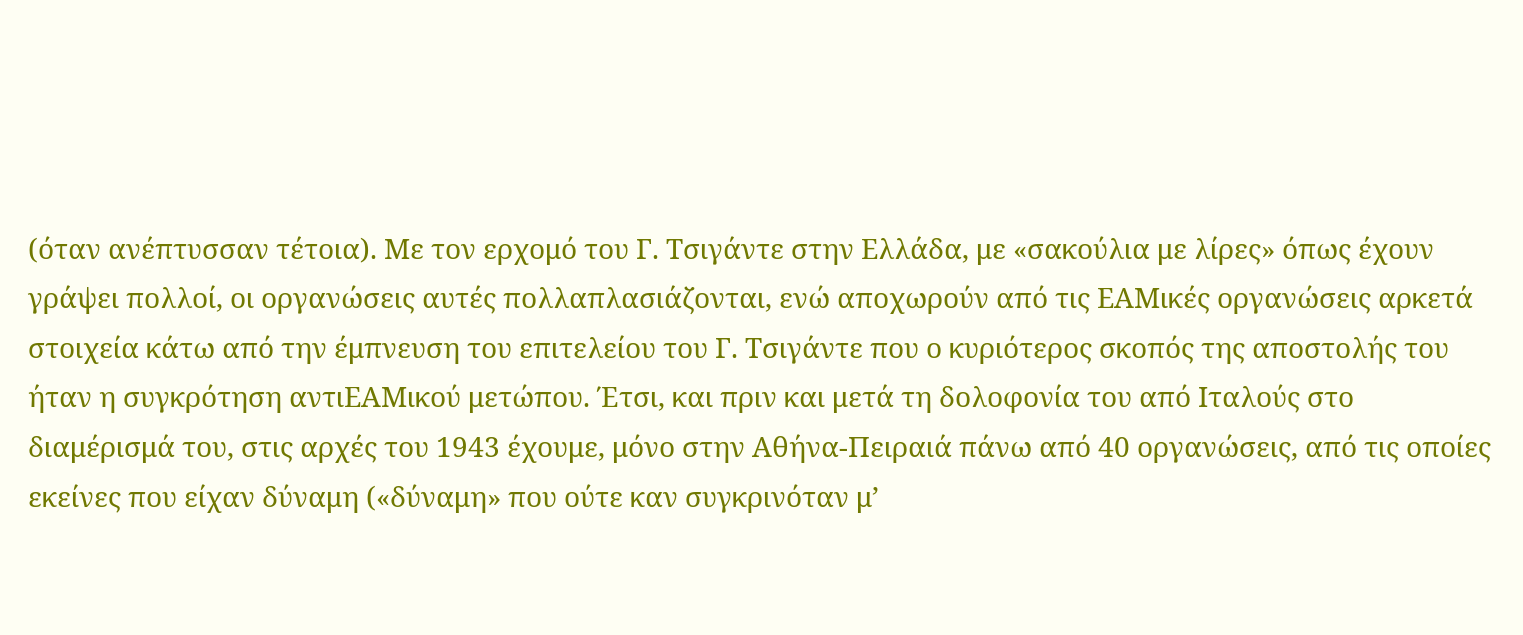(όταν ανέπτυσσαν τέτοια). Με τον ερχομό του Γ. Τσιγάντε στην Ελλάδα, με «σακούλια με λίρες» όπως έχουν γράψει πολλοί, οι οργανώσεις αυτές πολλαπλασιάζονται, ενώ αποχωρούν από τις ΕΑΜικές οργανώσεις αρκετά στοιχεία κάτω από την έμπνευση του επιτελείου του Γ. Τσιγάντε που ο κυριότερος σκοπός της αποστολής του ήταν η συγκρότηση αντιΕΑΜικού μετώπου. Έτσι, και πριν και μετά τη δολοφονία του από Ιταλούς στο διαμέρισμά του, στις αρχές του 1943 έχουμε, μόνο στην Αθήνα-Πειραιά πάνω από 40 οργανώσεις, από τις οποίες εκείνες που είχαν δύναμη («δύναμη» που ούτε καν συγκρινόταν μ’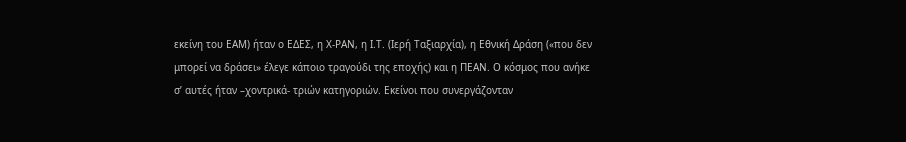εκείνη του ΕΑΜ) ήταν ο ΕΔΕΣ, η Χ-ΡΑΝ, η Ι.Τ. (Ιερή Ταξιαρχία), η Εθνική Δράση («που δεν μπορεί να δράσει» έλεγε κάποιο τραγούδι της εποχής) και η ΠΕΑΝ. Ο κόσμος που ανήκε σ’ αυτές ήταν –χοντρικά- τριών κατηγοριών. Εκείνοι που συνεργάζονταν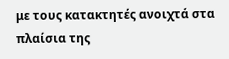με τους κατακτητές ανοιχτά στα πλαίσια της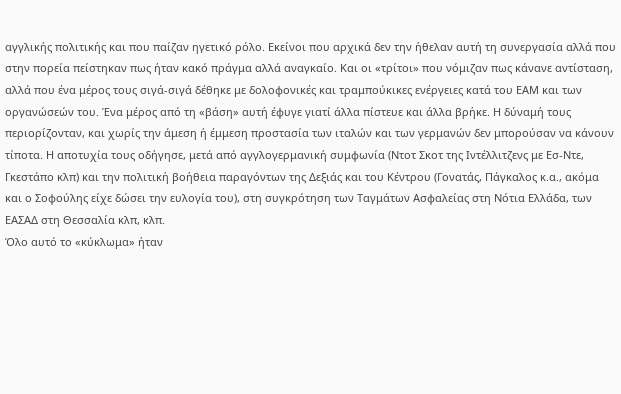αγγλικής πολιτικής και που παίζαν ηγετικό ρόλο. Εκείνοι που αρχικά δεν την ήθελαν αυτή τη συνεργασία αλλά που στην πορεία πείστηκαν πως ήταν κακό πράγμα αλλά αναγκαίο. Και οι «τρίτοι» που νόμιζαν πως κάνανε αντίσταση, αλλά που ένα μέρος τους σιγά-σιγά δέθηκε με δολοφονικές και τραμπούκικες ενέργειες κατά του ΕΑΜ και των οργανώσεών του. Ένα μέρος από τη «βάση» αυτή έφυγε γιατί άλλα πίστευε και άλλα βρήκε. Η δύναμή τους περιορίζονταν, και χωρίς την άμεση ή έμμεση προστασία των ιταλών και των γερμανών δεν μπορούσαν να κάνουν τίποτα. Η αποτυχία τους οδήγησε, μετά από αγγλογερμανική συμφωνία (Ντοτ Σκοτ της Ιντέλλιτζενς με Εσ-Ντε, Γκεστάπο κλπ) και την πολιτική βοήθεια παραγόντων της Δεξιάς και του Κέντρου (Γονατάς, Πάγκαλος κ.α., ακόμα και ο Σοφούλης είχε δώσει την ευλογία του), στη συγκρότηση των Ταγμάτων Ασφαλείας στη Νότια Ελλάδα, των ΕΑΣΑΔ στη Θεσσαλία κλπ, κλπ.
Όλο αυτό το «κύκλωμα» ήταν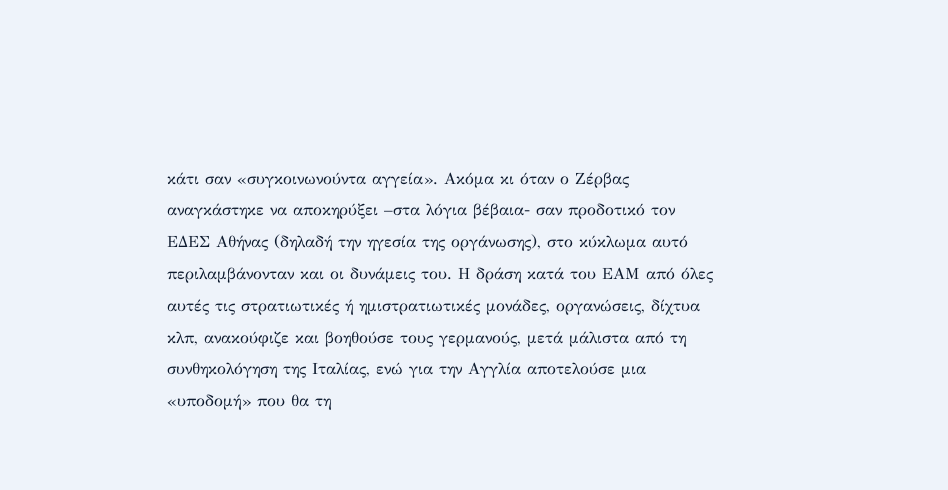κάτι σαν «συγκοινωνούντα αγγεία». Ακόμα κι όταν ο Ζέρβας αναγκάστηκε να αποκηρύξει –στα λόγια βέβαια- σαν προδοτικό τον ΕΔΕΣ Αθήνας (δηλαδή την ηγεσία της οργάνωσης), στο κύκλωμα αυτό περιλαμβάνονταν και οι δυνάμεις του. Η δράση κατά του ΕΑΜ από όλες αυτές τις στρατιωτικές ή ημιστρατιωτικές μονάδες, οργανώσεις, δίχτυα κλπ, ανακούφιζε και βοηθούσε τους γερμανούς, μετά μάλιστα από τη συνθηκολόγηση της Ιταλίας, ενώ για την Αγγλία αποτελούσε μια «υποδομή» που θα τη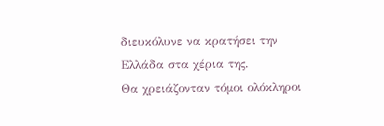διευκόλυνε να κρατήσει την Ελλάδα στα χέρια της.
Θα χρειάζονταν τόμοι ολόκληροι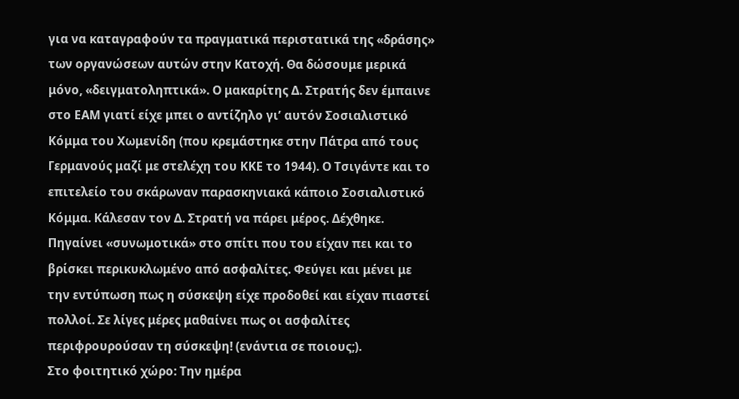για να καταγραφούν τα πραγματικά περιστατικά της «δράσης» των οργανώσεων αυτών στην Κατοχή. Θα δώσουμε μερικά μόνο, «δειγματοληπτικά». Ο μακαρίτης Δ. Στρατής δεν έμπαινε στο ΕΑΜ γιατί είχε μπει ο αντίζηλο γι’ αυτόν Σοσιαλιστικό Κόμμα του Χωμενίδη (που κρεμάστηκε στην Πάτρα από τους Γερμανούς μαζί με στελέχη του ΚΚΕ το 1944). Ο Τσιγάντε και το επιτελείο του σκάρωναν παρασκηνιακά κάποιο Σοσιαλιστικό Κόμμα. Κάλεσαν τον Δ. Στρατή να πάρει μέρος. Δέχθηκε. Πηγαίνει «συνωμοτικά» στο σπίτι που του είχαν πει και το βρίσκει περικυκλωμένο από ασφαλίτες. Φεύγει και μένει με την εντύπωση πως η σύσκεψη είχε προδοθεί και είχαν πιαστεί πολλοί. Σε λίγες μέρες μαθαίνει πως οι ασφαλίτες περιφρουρούσαν τη σύσκεψη! (ενάντια σε ποιους;).
Στο φοιτητικό χώρο: Την ημέρα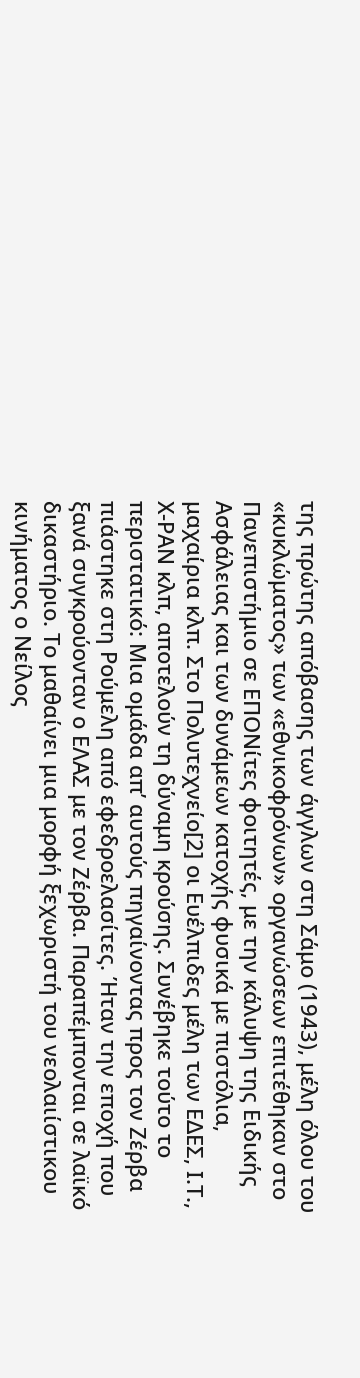της πρώτης απόβασης των άγγλων στη Σάμο (1943), μέλη όλου του «κυκλώματος» των «εθνικοφρόνων» οργανώσεων επιτέθηκαν στο Πανεπιστήμιο σε ΕΠΟΝίτες φοιτητές, με την κάλυψη της Ειδικής Ασφάλειας και των δυνάμεων κατοχής φυσικά με πιστόλια, μαχαίρια κλπ. Στο Πολυτεχνείο[2] οι Ευέλπιδες μέλη των ΕΔΕΣ, Ι.Τ., Χ-ΡΑΝ κλπ, αποτελούν τη δύναμη κρούσης. Συνέβηκε τούτο το περιστατικό: Μια ομάδα απ’ αυτούς πηγαίνοντας προς τον Ζέρβα πιάστηκε στη Ρούμελη από εφεδροελασίτες. Ήταν την εποχή που ξανά συγκρούονταν ο ΕΛΑΣ με τον Ζέρβα. Παραπέμπονται σε λαϊκό δικαστήριο. Το μαθαίνει μια μορφή ξεχωριστή του νεολαιίστικου κινήματος ο Νείλος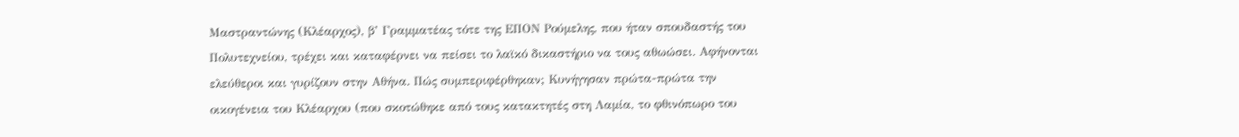Μαστραντώνης (Κλέαρχος), β’ Γραμματέας τότε της ΕΠΟΝ Ρούμελης, που ήταν σπουδαστής του Πολυτεχνείου, τρέχει και καταφέρνει να πείσει το λαϊκό δικαστήριο να τους αθωώσει. Αφήνονται ελεύθεροι και γυρίζουν στην Αθήνα. Πώς συμπεριφέρθηκαν; Κυνήγησαν πρώτα-πρώτα την οικογένεια του Κλέαρχου (που σκοτώθηκε από τους κατακτητές στη Λαμία, το φθινόπωρο του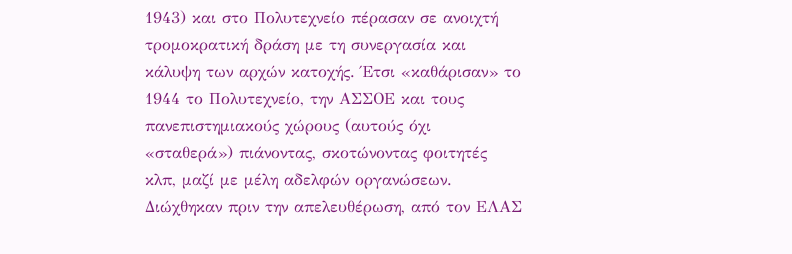1943) και στο Πολυτεχνείο πέρασαν σε ανοιχτή τρομοκρατική δράση με τη συνεργασία και κάλυψη των αρχών κατοχής. Έτσι «καθάρισαν» το 1944 το Πολυτεχνείο, την ΑΣΣΟΕ και τους πανεπιστημιακούς χώρους (αυτούς όχι «σταθερά») πιάνοντας, σκοτώνοντας φοιτητές κλπ, μαζί με μέλη αδελφών οργανώσεων. Διώχθηκαν πριν την απελευθέρωση, από τον ΕΛΑΣ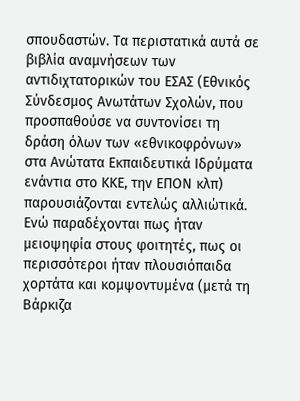σπουδαστών. Τα περιστατικά αυτά σε βιβλία αναμνήσεων των αντιδιχτατορικών του ΕΣΑΣ (Εθνικός Σύνδεσμος Ανωτάτων Σχολών, που προσπαθούσε να συντονίσει τη δράση όλων των «εθνικοφρόνων» στα Ανώτατα Εκπαιδευτικά Ιδρύματα ενάντια στο ΚΚΕ, την ΕΠΟΝ κλπ) παρουσιάζονται εντελώς αλλιώτικά. Ενώ παραδέχονται πως ήταν μειοψηφία στους φοιτητές, πως οι περισσότεροι ήταν πλουσιόπαιδα χορτάτα και κομψοντυμένα (μετά τη Βάρκιζα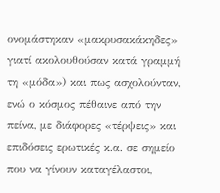ονομάστηκαν «μακρυσακάκηδες» γιατί ακολουθούσαν κατά γραμμή τη «μόδα») και πως ασχολούνταν, ενώ ο κόσμος πέθαινε από την πείνα, με διάφορες «τέρψεις» και επιδόσεις ερωτικές κ.α. σε σημείο που να γίνουν καταγέλαστοι,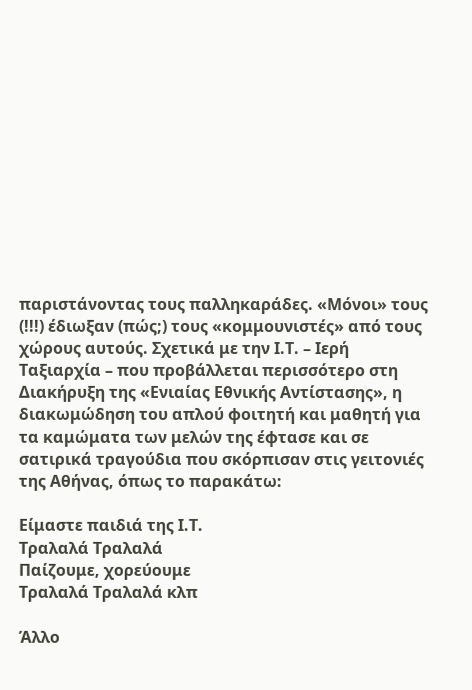παριστάνοντας τους παλληκαράδες. «Μόνοι» τους (!!!) έδιωξαν (πώς;) τους «κομμουνιστές» από τους χώρους αυτούς. Σχετικά με την Ι.Τ. – Ιερή Ταξιαρχία – που προβάλλεται περισσότερο στη Διακήρυξη της «Ενιαίας Εθνικής Αντίστασης», η διακωμώδηση του απλού φοιτητή και μαθητή για τα καμώματα των μελών της έφτασε και σε σατιρικά τραγούδια που σκόρπισαν στις γειτονιές της Αθήνας, όπως το παρακάτω:

Είμαστε παιδιά της Ι.Τ.
Τραλαλά Τραλαλά
Παίζουμε, χορεύουμε
Τραλαλά Τραλαλά κλπ

Άλλο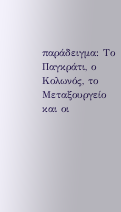παράδειγμα: Το Παγκράτι, ο Κολωνός, το Μεταξουργείο και οι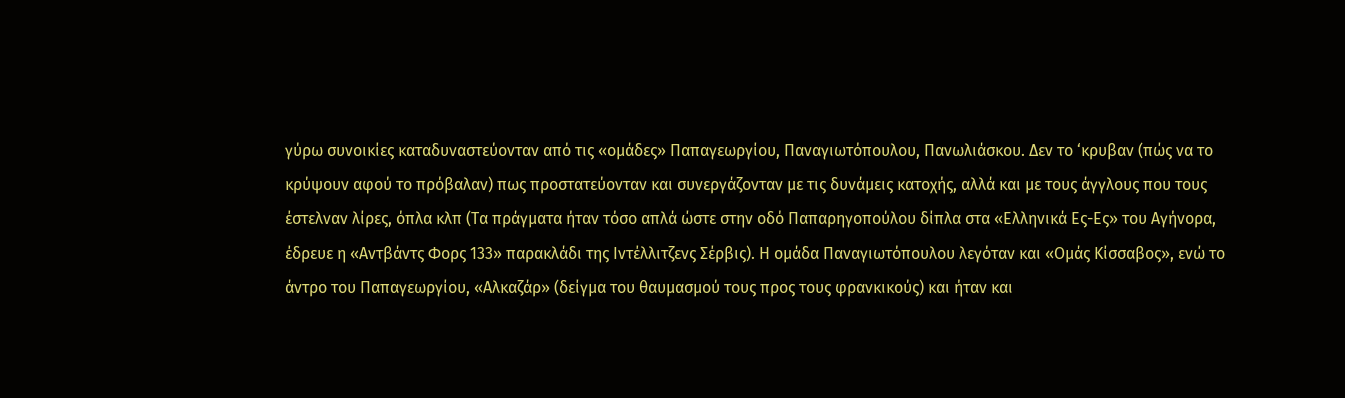γύρω συνοικίες καταδυναστεύονταν από τις «ομάδες» Παπαγεωργίου, Παναγιωτόπουλου, Πανωλιάσκου. Δεν το ‘κρυβαν (πώς να το κρύψουν αφού το πρόβαλαν) πως προστατεύονταν και συνεργάζονταν με τις δυνάμεις κατοχής, αλλά και με τους άγγλους που τους έστελναν λίρες, όπλα κλπ (Τα πράγματα ήταν τόσο απλά ώστε στην οδό Παπαρηγοπούλου δίπλα στα «Ελληνικά Ες-Ες» του Αγήνορα, έδρευε η «Αντβάντς Φορς 133» παρακλάδι της Ιντέλλιτζενς Σέρβις). Η ομάδα Παναγιωτόπουλου λεγόταν και «Ομάς Κίσσαβος», ενώ το άντρο του Παπαγεωργίου, «Αλκαζάρ» (δείγμα του θαυμασμού τους προς τους φρανκικούς) και ήταν και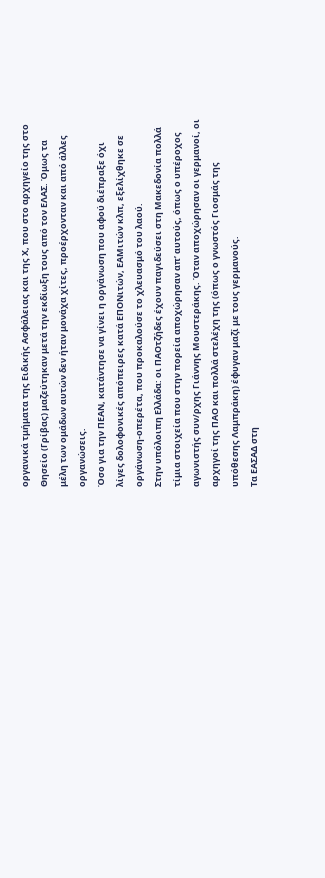οργανικά τμήματα της Ειδικής Ασφάλειας και της Χ, που στο αρχηγείο της στο Θησείο (Γρίβας) μαζεύτηκαν μετά την εκδίωξη τους από τον ΕΛΑΣ. Όμως τα μέλη των ομάδων αυτών δεν ήταν μονάχα χίτες, προέρχονταν και από άλλες οργανώσεις.
Όσο για την ΠΕΑΝ, κατάντησε να γίνει η οργάνωση που αφού διέπραξε όχι λίγες δολοφονικές απόπειρες κατά ΕΠΟΝιτών, ΕΑΜιτών κλπ, εξελίχθηκε σε οργάνωση-οπερέτα, που προκαλούσε το χλευασμό του λαού.
Στην υπόλοιπη Ελλάδα: οι ΠΑΟτζήδες έχουν παγιδεύσει στη Μακεδονία πολλά τίμια στοιχεία που στην πορεία αποχώρησαν απ’ αυτούς, όπως ο υπέροχος αγωνιστής συν/ρχης Γιάννης Μουστεράκης. Όταν αποχώρησαν οι γερμανοί, οι αρχηγοί της ΠΑΟ και πολλά στελέχη της (όπως ο γνωστός Γιοσμάς της υπόθεσης Λαμπράκη) έφυγαν μαζί με τους γερμανούς.
Τα ΕΑΣΑΔ στη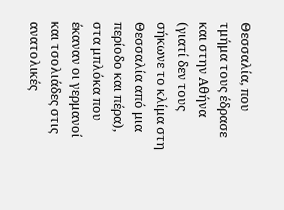Θεσσαλία, που τμήμα τους έδρασε και στην Αθήνα (γιατί δεν τους σήκωνε το κλίμα στη Θεσσαλία από μια περίοδο και πέρα), στα μπλόκα που έκαναν οι γερμανοί και τσολιάδες στις ανατολικές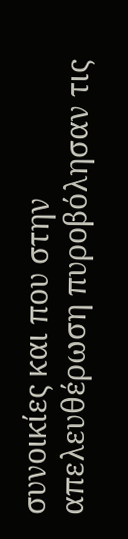συνοικίες και που στην απελευθέρωση πυροβόλησαν τις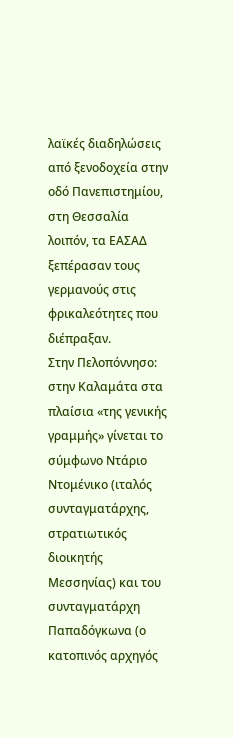λαϊκές διαδηλώσεις από ξενοδοχεία στην οδό Πανεπιστημίου, στη Θεσσαλία λοιπόν, τα ΕΑΣΑΔ ξεπέρασαν τους γερμανούς στις φρικαλεότητες που διέπραξαν.
Στην Πελοπόννησο: στην Καλαμάτα στα πλαίσια «της γενικής γραμμής» γίνεται το σύμφωνο Ντάριο Ντομένικο (ιταλός συνταγματάρχης, στρατιωτικός διοικητής Μεσσηνίας) και του συνταγματάρχη Παπαδόγκωνα (ο κατοπινός αρχηγός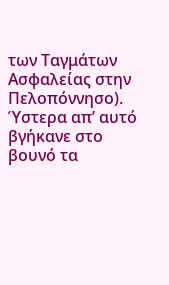των Ταγμάτων Ασφαλείας στην Πελοπόννησο). Ύστερα απ’ αυτό βγήκανε στο βουνό τα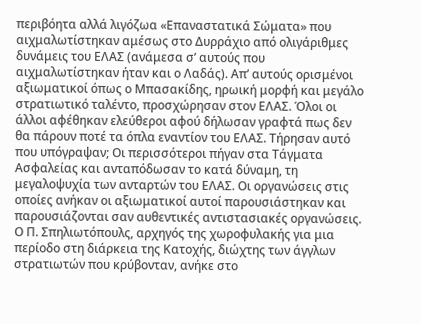περιβόητα αλλά λιγόζωα «Επαναστατικά Σώματα» που αιχμαλωτίστηκαν αμέσως στο Δυρράχιο από ολιγάριθμες δυνάμεις του ΕΛΑΣ (ανάμεσα σ’ αυτούς που αιχμαλωτίστηκαν ήταν και ο Λαδάς). Απ’ αυτούς ορισμένοι αξιωματικοί όπως ο Μπασακίδης, ηρωική μορφή και μεγάλο στρατιωτικό ταλέντο, προσχώρησαν στον ΕΛΑΣ. Όλοι οι άλλοι αφέθηκαν ελεύθεροι αφού δήλωσαν γραφτά πως δεν θα πάρουν ποτέ τα όπλα εναντίον του ΕΛΑΣ. Τήρησαν αυτό που υπόγραψαν; Οι περισσότεροι πήγαν στα Τάγματα Ασφαλείας και ανταπόδωσαν το κατά δύναμη, τη μεγαλοψυχία των ανταρτών του ΕΛΑΣ. Οι οργανώσεις στις οποίες ανήκαν οι αξιωματικοί αυτοί παρουσιάστηκαν και παρουσιάζονται σαν αυθεντικές αντιστασιακές οργανώσεις.
Ο Π. Σπηλιωτόπουλς, αρχηγός της χωροφυλακής για μια περίοδο στη διάρκεια της Κατοχής, διώχτης των άγγλων στρατιωτών που κρύβονταν, ανήκε στο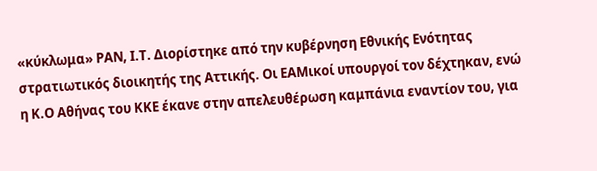«κύκλωμα» ΡΑΝ, Ι.Τ. Διορίστηκε από την κυβέρνηση Εθνικής Ενότητας στρατιωτικός διοικητής της Αττικής. Οι ΕΑΜικοί υπουργοί τον δέχτηκαν, ενώ η Κ.Ο Αθήνας του ΚΚΕ έκανε στην απελευθέρωση καμπάνια εναντίον του, για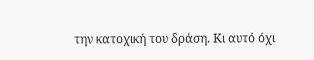την κατοχική του δράση. Κι αυτό όχι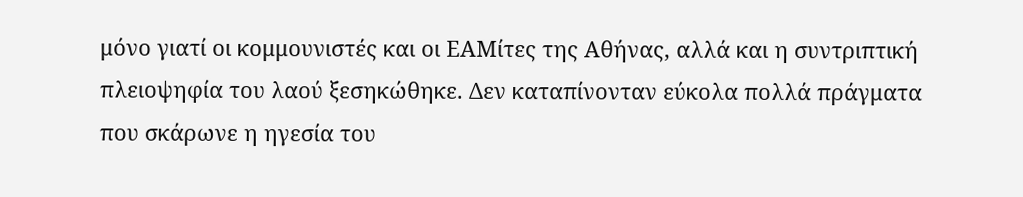μόνο γιατί οι κομμουνιστές και οι ΕΑΜίτες της Αθήνας, αλλά και η συντριπτική πλειοψηφία του λαού ξεσηκώθηκε. Δεν καταπίνονταν εύκολα πολλά πράγματα που σκάρωνε η ηγεσία του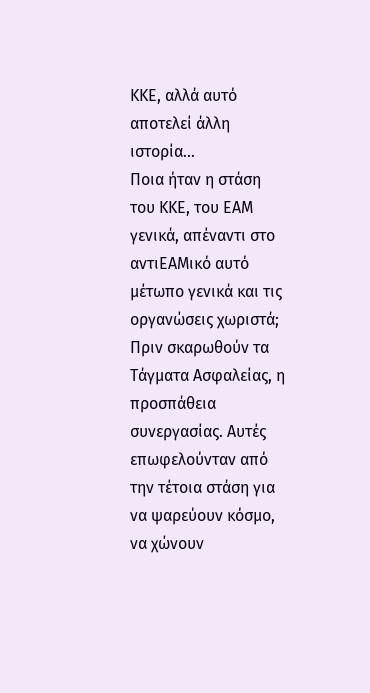ΚΚΕ, αλλά αυτό αποτελεί άλλη ιστορία...
Ποια ήταν η στάση του ΚΚΕ, του ΕΑΜ γενικά, απέναντι στο αντιΕΑΜικό αυτό μέτωπο γενικά και τις οργανώσεις χωριστά; Πριν σκαρωθούν τα Τάγματα Ασφαλείας, η προσπάθεια συνεργασίας. Αυτές επωφελούνταν από την τέτοια στάση για να ψαρεύουν κόσμο, να χώνουν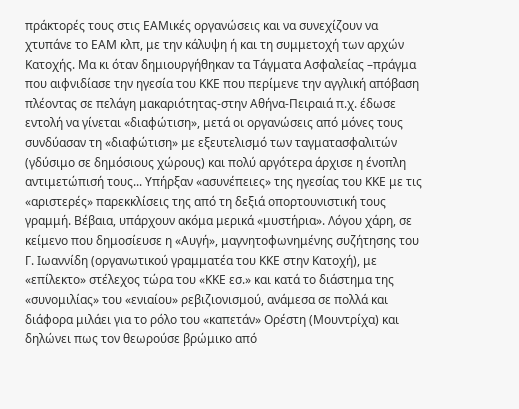πράκτορές τους στις ΕΑΜικές οργανώσεις και να συνεχίζουν να χτυπάνε το ΕΑΜ κλπ, με την κάλυψη ή και τη συμμετοχή των αρχών Κατοχής. Μα κι όταν δημιουργήθηκαν τα Τάγματα Ασφαλείας –πράγμα που αιφνιδίασε την ηγεσία του ΚΚΕ που περίμενε την αγγλική απόβαση πλέοντας σε πελάγη μακαριότητας-στην Αθήνα-Πειραιά π.χ. έδωσε εντολή να γίνεται «διαφώτιση», μετά οι οργανώσεις από μόνες τους συνδύασαν τη «διαφώτιση» με εξευτελισμό των ταγματασφαλιτών (γδύσιμο σε δημόσιους χώρους) και πολύ αργότερα άρχισε η ένοπλη αντιμετώπισή τους... Υπήρξαν «ασυνέπειες» της ηγεσίας του ΚΚΕ με τις «αριστερές» παρεκκλίσεις της από τη δεξιά οπορτουνιστική τους γραμμή. Βέβαια, υπάρχουν ακόμα μερικά «μυστήρια». Λόγου χάρη, σε κείμενο που δημοσίευσε η «Αυγή», μαγνητοφωνημένης συζήτησης του Γ. Ιωαννίδη (οργανωτικού γραμματέα του ΚΚΕ στην Κατοχή), με «επίλεκτο» στέλεχος τώρα του «ΚΚΕ εσ.» και κατά το διάστημα της «συνομιλίας» του «ενιαίου» ρεβιζιονισμού, ανάμεσα σε πολλά και διάφορα μιλάει για το ρόλο του «καπετάν» Ορέστη (Μουντρίχα) και δηλώνει πως τον θεωρούσε βρώμικο από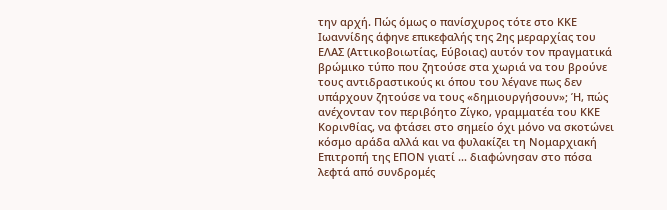την αρχή. Πώς όμως ο πανίσχυρος τότε στο ΚΚΕ Ιωαννίδης άφηνε επικεφαλής της 2ης μεραρχίας του ΕΛΑΣ (Αττικοβοιωτίας, Εύβοιας) αυτόν τον πραγματικά βρώμικο τύπο που ζητούσε στα χωριά να του βρούνε τους αντιδραστικούς κι όπου του λέγανε πως δεν υπάρχουν ζητούσε να τους «δημιουργήσουν»; Ή, πώς ανέχονταν τον περιβόητο Ζίγκο, γραμματέα του ΚΚΕ Κορινθίας, να φτάσει στο σημείο όχι μόνο να σκοτώνει κόσμο αράδα αλλά και να φυλακίζει τη Νομαρχιακή Επιτροπή της ΕΠΟΝ γιατί ... διαφώνησαν στο πόσα λεφτά από συνδρομές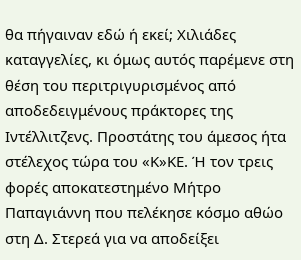θα πήγαιναν εδώ ή εκεί; Χιλιάδες καταγγελίες, κι όμως αυτός παρέμενε στη θέση του περιτριγυρισμένος από αποδεδειγμένους πράκτορες της Ιντέλλιτζενς. Προστάτης του άμεσος ήτα στέλεχος τώρα του «Κ»ΚΕ. Ή τον τρεις φορές αποκατεστημένο Μήτρο Παπαγιάννη που πελέκησε κόσμο αθώο στη Δ. Στερεά για να αποδείξει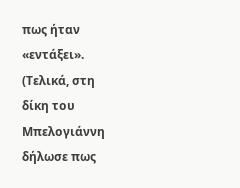πως ήταν «εντάξει». (Τελικά, στη δίκη του Μπελογιάννη δήλωσε πως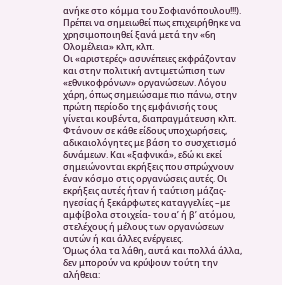ανήκε στο κόμμα του Σοφιανόπουλου!!!). Πρέπει να σημειωθεί πως επιχειρήθηκε να χρησιμοποιηθεί ξανά μετά την «6η Ολομέλεια» κλπ, κλπ.
Οι «αριστερές» ασυνέπειες εκφράζονταν και στην πολιτική αντιμετώπιση των «εθνικοφρόνων» οργανώσεων. Λόγου χάρη, όπως σημειώσαμε πιο πάνω, στην πρώτη περίοδο της εμφάνισής τους γίνεται κουβέντα, διαπραγμάτευση κλπ. Φτάνουν σε κάθε είδους υποχωρήσεις, αδικαιολόγητες με βάση το συσχετισμό δυνάμεων. Και «ξαφνικά», εδώ κι εκεί σημειώνονται εκρήξεις που σπρώχνουν έναν κόσμο στις οργανώσεις αυτές. Οι εκρήξεις αυτές ήταν ή ταύτιση μάζας-ηγεσίας ή ξεκάρφωτες καταγγελίες –με αμφίβολα στοιχεία- του α’ ή β’ ατόμου, στελέχους ή μέλους των οργανώσεων αυτών ή και άλλες ενέργειες.
Όμως όλα τα λάθη, αυτά και πολλά άλλα, δεν μπορούν να κρύψουν τούτη την αλήθεια: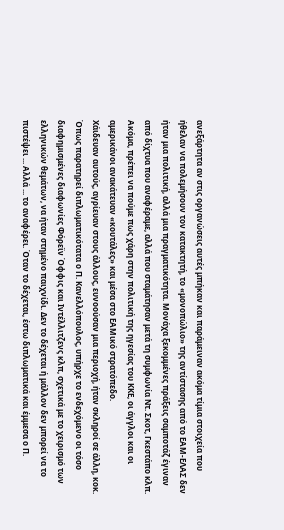ανεξάρτητα αν στις οργανώσεις αυτές μπήκαν και παράμειναν ακόμα τίμια στοιχεία που ήθελαν να πολεμήσουν τον κατακτητή, το «μονοπώλιο» της αντίστασης από το ΕΑΜ-ΕΛΑΣ δεν ήταν μια πολιτική, αλλά μια πραγματικότητα. Μονάχα ξεκομμένες πράξεις σαμποτάζ έγιναν από δίχτυα που αναφέραμε, αλλά που σταμάτησαν μετά τη συμφωνία Ντ. Σκοτ, Γκεστάπο κλπ.
Ακόμα, πρέπει να πούμε πως χάρη στην πολιτική της ηγεσίας του ΚΚΕ, οι άγγλοι και οι αμερικάνοι ανακάτευαν «κουτάλες» και μέσα στο ΕΑΜικό στρατόπεδο.
Χάιδευαν αυτούς, αγρίευαν στους άλλους, ευνοούσαν μια περιοχή, ήταν σκληροί σε άλλη, κοκ. Όπως παρατηρεί διπλωματικότατα ο Π. Κανελλόπουλος, υπήρχε το ενδεχόμενο οι τόσο διαφημισμένες διαφωνίες Φόρεϊν Όφφις και Ιντέλλιτζενς κλπ, σχετικά με το χειρισμό των ελληνικών θεμάτων, να ήταν στημένο παιχνίδι. Δεν το δέχεται ή μάλλον δεν μπορεί να το πιστέψει ... Αλλά ... το αναφέρει. Όταν το δέχεται, έστω διπλωματικά και έμμεσα ο Π.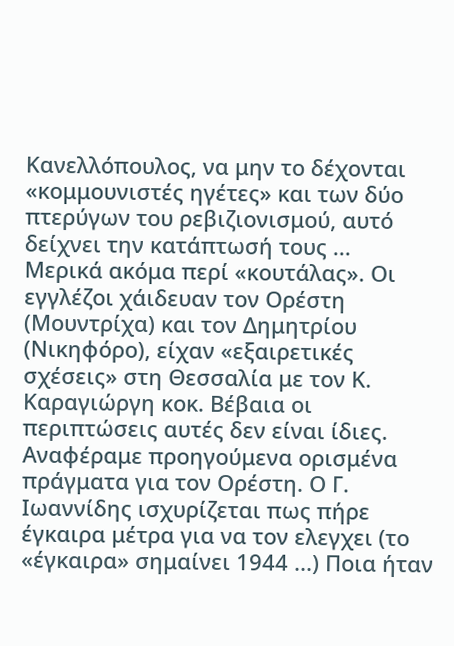Κανελλόπουλος, να μην το δέχονται «κομμουνιστές ηγέτες» και των δύο πτερύγων του ρεβιζιονισμού, αυτό δείχνει την κατάπτωσή τους ...
Μερικά ακόμα περί «κουτάλας». Οι εγγλέζοι χάιδευαν τον Ορέστη (Μουντρίχα) και τον Δημητρίου (Νικηφόρο), είχαν «εξαιρετικές σχέσεις» στη Θεσσαλία με τον Κ. Καραγιώργη κοκ. Βέβαια οι περιπτώσεις αυτές δεν είναι ίδιες. Αναφέραμε προηγούμενα ορισμένα πράγματα για τον Ορέστη. Ο Γ. Ιωαννίδης ισχυρίζεται πως πήρε έγκαιρα μέτρα για να τον ελεγχει (το «έγκαιρα» σημαίνει 1944 ...) Ποια ήταν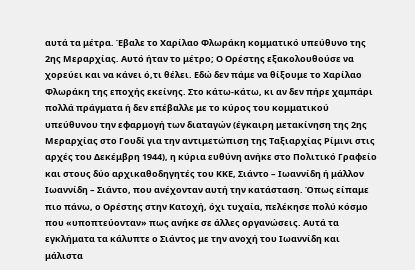αυτά τα μέτρα. Έβαλε το Χαρίλαο Φλωράκη κομματικό υπεύθυνο της 2ης Μεραρχίας. Αυτό ήταν το μέτρο; Ο Ορέστης εξακολουθούσε να χορεύει και να κάνει ό,τι θέλει. Εδώ δεν πάμε να θίξουμε το Χαρίλαο Φλωράκη της εποχής εκείνης. Στο κάτω-κάτω, κι αν δεν πήρε χαμπάρι πολλά πράγματα ή δεν επέβαλλε με το κύρος του κομματικού υπεύθυνου την εφαρμογή των διαταγών (έγκαιρη μετακίνηση της 2ης Μεραρχίας στο Γουδί για την αντιμετώπιση της Ταξιαρχίας Ρίμινι στις αρχές του Δεκέμβρη 1944), η κύρια ευθύνη ανήκε στο Πολιτικό Γραφείο και στους δύο αρχικαθοδηγητές του ΚΚΕ, Σιάντο – Ιωαννίδη ή μάλλον Ιωαννίδη – Σιάντο, που ανέχονταν αυτή την κατάσταση. Όπως είπαμε πιο πάνω, ο Ορέστης στην Κατοχή, όχι τυχαία, πελέκησε πολύ κόσμο που «υποπτεύονταν» πως ανήκε σε άλλες οργανώσεις. Αυτά τα εγκλήματα τα κάλυπτε ο Σιάντος με την ανοχή του Ιωαννίδη και μάλιστα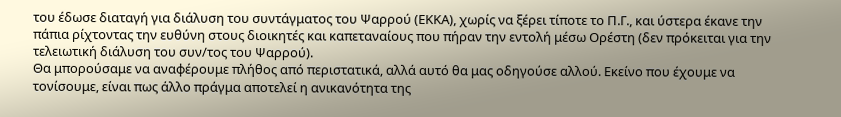του έδωσε διαταγή για διάλυση του συντάγματος του Ψαρρού (ΕΚΚΑ), χωρίς να ξέρει τίποτε το Π.Γ., και ύστερα έκανε την πάπια ρίχτοντας την ευθύνη στους διοικητές και καπεταναίους που πήραν την εντολή μέσω Ορέστη (δεν πρόκειται για την τελειωτική διάλυση του συν/τος του Ψαρρού).
Θα μπορούσαμε να αναφέρουμε πλήθος από περιστατικά, αλλά αυτό θα μας οδηγούσε αλλού. Εκείνο που έχουμε να τονίσουμε, είναι πως άλλο πράγμα αποτελεί η ανικανότητα της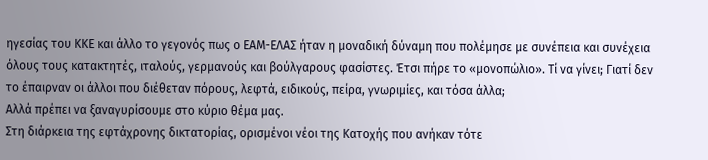ηγεσίας του ΚΚΕ και άλλο το γεγονός πως ο ΕΑΜ-ΕΛΑΣ ήταν η μοναδική δύναμη που πολέμησε με συνέπεια και συνέχεια όλους τους κατακτητές, ιταλούς, γερμανούς και βούλγαρους φασίστες. Έτσι πήρε το «μονοπώλιο». Τί να γίνει; Γιατί δεν το έπαιρναν οι άλλοι που διέθεταν πόρους, λεφτά, ειδικούς, πείρα, γνωριμίες, και τόσα άλλα;
Αλλά πρέπει να ξαναγυρίσουμε στο κύριο θέμα μας.
Στη διάρκεια της εφτάχρονης δικτατορίας, ορισμένοι νέοι της Κατοχής που ανήκαν τότε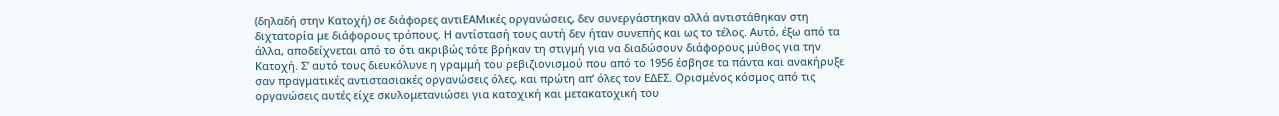(δηλαδή στην Κατοχή) σε διάφορες αντιΕΑΜικές οργανώσεις, δεν συνεργάστηκαν αλλά αντιστάθηκαν στη διχτατορία με διάφορους τρόπους. Η αντίστασή τους αυτή δεν ήταν συνεπής και ως το τέλος. Αυτό, έξω από τα άλλα, αποδείχνεται από το ότι ακριβώς τότε βρήκαν τη στιγμή για να διαδώσουν διάφορους μύθος για την Κατοχή. Σ’ αυτό τους διευκόλυνε η γραμμή του ρεβιζιονισμού που από το 1956 έσβησε τα πάντα και ανακήρυξε σαν πραγματικές αντιστασιακές οργανώσεις όλες, και πρώτη απ’ όλες τον ΕΔΕΣ. Ορισμένος κόσμος από τις οργανώσεις αυτές είχε σκυλομετανιώσει για κατοχική και μετακατοχική του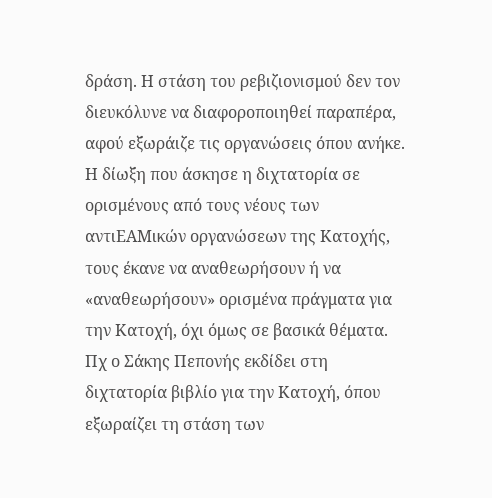δράση. Η στάση του ρεβιζιονισμού δεν τον διευκόλυνε να διαφοροποιηθεί παραπέρα, αφού εξωράιζε τις οργανώσεις όπου ανήκε. Η δίωξη που άσκησε η διχτατορία σε ορισμένους από τους νέους των αντιΕΑΜικών οργανώσεων της Κατοχής, τους έκανε να αναθεωρήσουν ή να «αναθεωρήσουν» ορισμένα πράγματα για την Κατοχή, όχι όμως σε βασικά θέματα. Πχ ο Σάκης Πεπονής εκδίδει στη διχτατορία βιβλίο για την Κατοχή, όπου εξωραίζει τη στάση των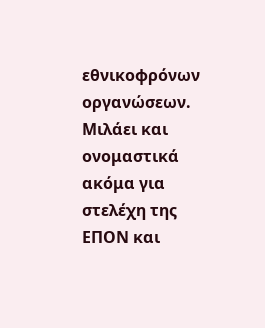εθνικοφρόνων οργανώσεων. Μιλάει και ονομαστικά ακόμα για στελέχη της ΕΠΟΝ και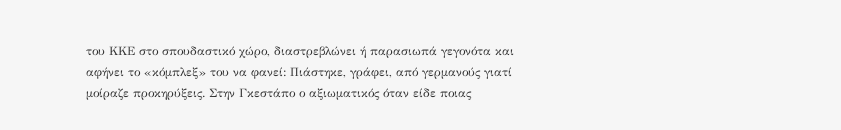του ΚΚΕ στο σπουδαστικό χώρο, διαστρεβλώνει ή παρασιωπά γεγονότα και αφήνει το «κόμπλεξ» του να φανεί: Πιάστηκε, γράφει, από γερμανούς γιατί μοίραζε προκηρύξεις. Στην Γκεστάπο ο αξιωματικός όταν είδε ποιας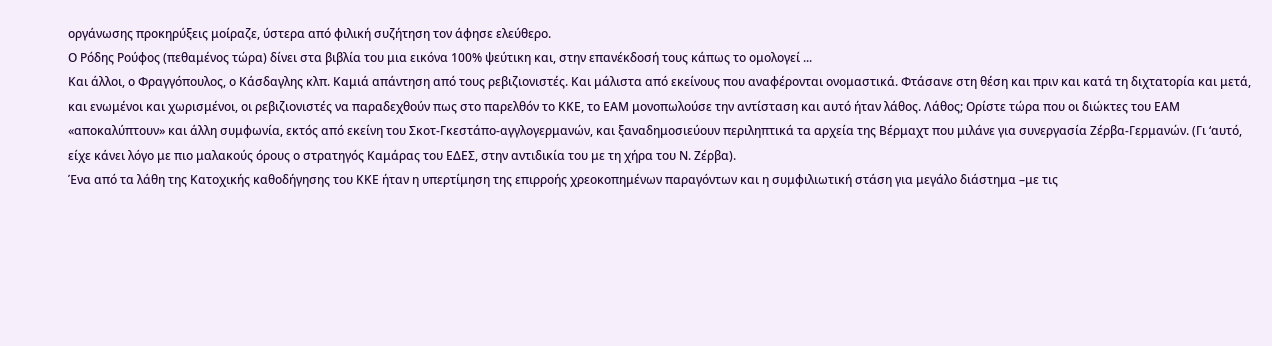οργάνωσης προκηρύξεις μοίραζε, ύστερα από φιλική συζήτηση τον άφησε ελεύθερο.
Ο Ρόδης Ρούφος (πεθαμένος τώρα) δίνει στα βιβλία του μια εικόνα 100% ψεύτικη και, στην επανέκδοσή τους κάπως το ομολογεί ...
Και άλλοι, ο Φραγγόπουλος, ο Κάσδαγλης κλπ. Καμιά απάντηση από τους ρεβιζιονιστές. Και μάλιστα από εκείνους που αναφέρονται ονομαστικά. Φτάσανε στη θέση και πριν και κατά τη διχτατορία και μετά, και ενωμένοι και χωρισμένοι, οι ρεβιζιονιστές να παραδεχθούν πως στο παρελθόν το ΚΚΕ, το ΕΑΜ μονοπωλούσε την αντίσταση και αυτό ήταν λάθος. Λάθος; Ορίστε τώρα που οι διώκτες του ΕΑΜ «αποκαλύπτουν» και άλλη συμφωνία, εκτός από εκείνη του Σκοτ-Γκεστάπο-αγγλογερμανών, και ξαναδημοσιεύουν περιληπτικά τα αρχεία της Βέρμαχτ που μιλάνε για συνεργασία Ζέρβα-Γερμανών. (Γι ‘αυτό, είχε κάνει λόγο με πιο μαλακούς όρους ο στρατηγός Καμάρας του ΕΔΕΣ, στην αντιδικία του με τη χήρα του Ν. Ζέρβα).
Ένα από τα λάθη της Κατοχικής καθοδήγησης του ΚΚΕ ήταν η υπερτίμηση της επιρροής χρεοκοπημένων παραγόντων και η συμφιλιωτική στάση για μεγάλο διάστημα –με τις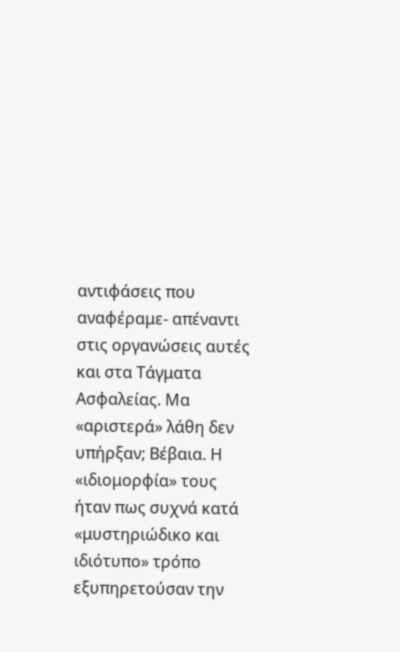αντιφάσεις που αναφέραμε- απέναντι στις οργανώσεις αυτές και στα Τάγματα Ασφαλείας. Μα «αριστερά» λάθη δεν υπήρξαν; Βέβαια. Η «ιδιομορφία» τους ήταν πως συχνά κατά «μυστηριώδικο και ιδιότυπο» τρόπο εξυπηρετούσαν την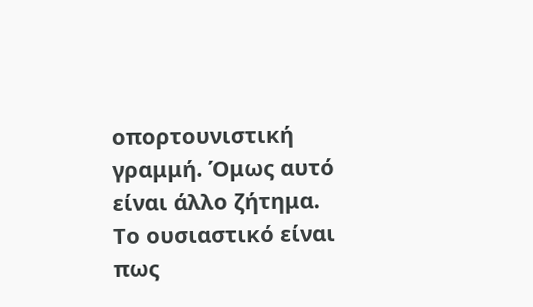οπορτουνιστική γραμμή. Όμως αυτό είναι άλλο ζήτημα.
Το ουσιαστικό είναι πως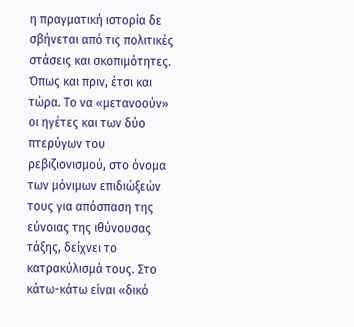η πραγματική ιστορία δε σβήνεται από τις πολιτικές στάσεις και σκοπιμότητες. Όπως και πριν, έτσι και τώρα. Το να «μετανοούν» οι ηγέτες και των δύο πτερύγων του ρεβιζιονισμού, στο όνομα των μόνιμων επιδιώξεών τους για απόσπαση της εύνοιας της ιθύνουσας τάξης, δείχνει το κατρακύλισμά τους. Στο κάτω-κάτω είναι «δικό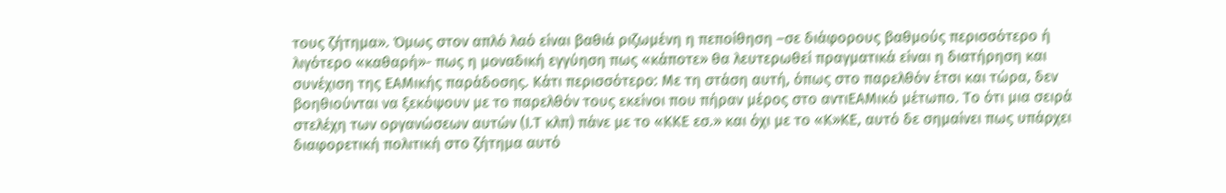τους ζήτημα». Όμως στον απλό λαό είναι βαθιά ριζωμένη η πεποίθηση –σε διάφορους βαθμούς περισσότερο ή λιγότερο «καθαρή»- πως η μοναδική εγγύηση πως «κάποτε» θα λευτερωθεί πραγματικά είναι η διατήρηση και συνέχιση της ΕΑΜικής παράδοσης. Κάτι περισσότερο: Με τη στάση αυτή, όπως στο παρελθόν έτσι και τώρα, δεν βοηθιούνται να ξεκόψουν με το παρελθόν τους εκείνοι που πήραν μέρος στο αντιΕΑΜικό μέτωπο. Το ότι μια σειρά στελέχη των οργανώσεων αυτών (Ι.Τ κλπ) πάνε με το «ΚΚΕ εσ.» και όχι με το «Κ»ΚΕ, αυτό δε σημαίνει πως υπάρχει διαφορετική πολιτική στο ζήτημα αυτό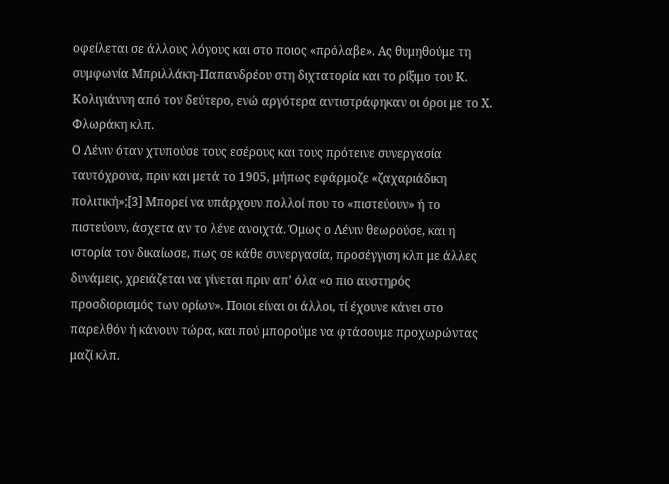οφείλεται σε άλλους λόγους και στο ποιος «πρόλαβε». Ας θυμηθούμε τη συμφωνία Μπριλλάκη-Παπανδρέου στη διχτατορία και το ρίξιμο του Κ. Κολιγιάννη από τον δεύτερο, ενώ αργότερα αντιστράφηκαν οι όροι με το Χ. Φλωράκη κλπ.
Ο Λένιν όταν χτυπούσε τους εσέρους και τους πρότεινε συνεργασία ταυτόχρονα, πριν και μετά το 1905, μήπως εφάρμοζε «ζαχαριάδικη πολιτική»;[3] Μπορεί να υπάρχουν πολλοί που το «πιστεύουν» ή το πιστεύουν, άσχετα αν το λένε ανοιχτά. Όμως ο Λένιν θεωρούσε, και η ιστορία τον δικαίωσε, πως σε κάθε συνεργασία, προσέγγιση κλπ με άλλες δυνάμεις, χρειάζεται να γίνεται πριν απ’ όλα «ο πιο αυστηρός προσδιορισμός των ορίων». Ποιοι είναι οι άλλοι, τί έχουνε κάνει στο παρελθόν ή κάνουν τώρα, και πού μπορούμε να φτάσουμε προχωρώντας μαζί κλπ.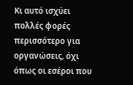Κι αυτό ισχύει πολλές φορές περισσότερο για οργανώσεις, όχι όπως οι εσέροι που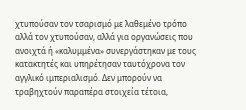χτυπούσαν τον τσαρισμό με λαθεμένο τρόπο αλλά τον χτυπούσαν, αλλά για οργανώσεις που ανοιχτά ή «καλυμμένα» συνεργάστηκαν με τους κατακτητές και υπηρέτησαν ταυτόχρονα τον αγγλικό ιμπεριαλισμό. Δεν μπορούν να τραβηχτούν παραπέρα στοιχεία τέτοια,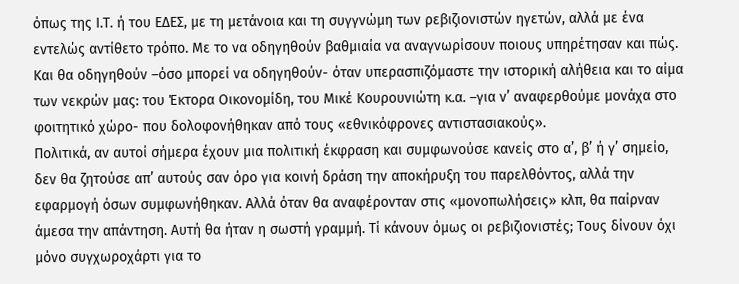όπως της Ι.Τ. ή του ΕΔΕΣ, με τη μετάνοια και τη συγγνώμη των ρεβιζιονιστών ηγετών, αλλά με ένα εντελώς αντίθετο τρόπο. Με το να οδηγηθούν βαθμιαία να αναγνωρίσουν ποιους υπηρέτησαν και πώς. Και θα οδηγηθούν –όσο μπορεί να οδηγηθούν- όταν υπερασπιζόμαστε την ιστορική αλήθεια και το αίμα των νεκρών μας: του Έκτορα Οικονομίδη, του Μικέ Κουρουνιώτη κ.α. –για ν’ αναφερθούμε μονάχα στο φοιτητικό χώρο- που δολοφονήθηκαν από τους «εθνικόφρονες αντιστασιακούς».
Πολιτικά, αν αυτοί σήμερα έχουν μια πολιτική έκφραση και συμφωνούσε κανείς στο α’, β’ ή γ’ σημείο, δεν θα ζητούσε απ’ αυτούς σαν όρο για κοινή δράση την αποκήρυξη του παρελθόντος, αλλά την εφαρμογή όσων συμφωνήθηκαν. Αλλά όταν θα αναφέρονταν στις «μονοπωλήσεις» κλπ, θα παίρναν άμεσα την απάντηση. Αυτή θα ήταν η σωστή γραμμή. Τί κάνουν όμως οι ρεβιζιονιστές; Τους δίνουν όχι μόνο συγχωροχάρτι για το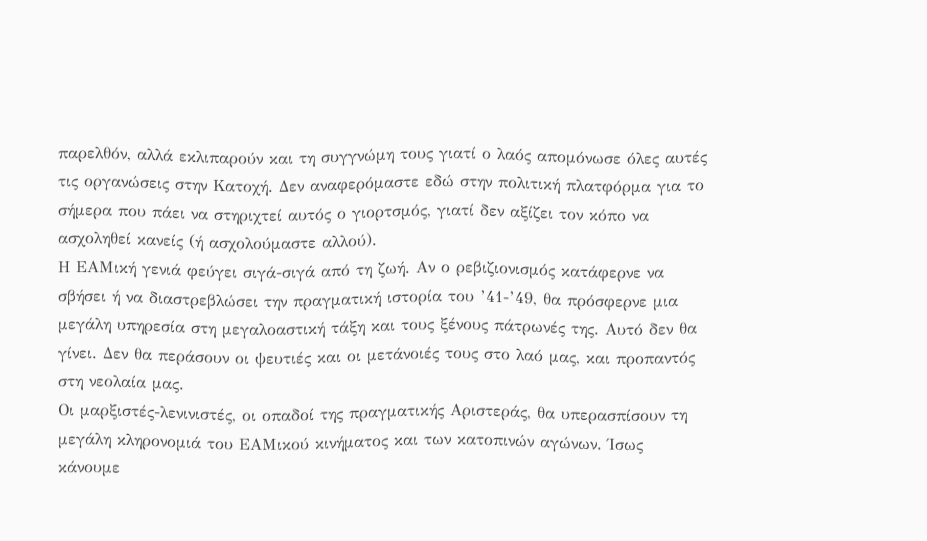παρελθόν, αλλά εκλιπαρούν και τη συγγνώμη τους γιατί ο λαός απομόνωσε όλες αυτές τις οργανώσεις στην Κατοχή. Δεν αναφερόμαστε εδώ στην πολιτική πλατφόρμα για το σήμερα που πάει να στηριχτεί αυτός ο γιορτσμός, γιατί δεν αξίζει τον κόπο να ασχοληθεί κανείς (ή ασχολούμαστε αλλού).
Η ΕΑΜική γενιά φεύγει σιγά-σιγά από τη ζωή. Αν ο ρεβιζιονισμός κατάφερνε να σβήσει ή να διαστρεβλώσει την πραγματική ιστορία του ’41-’49, θα πρόσφερνε μια μεγάλη υπηρεσία στη μεγαλοαστική τάξη και τους ξένους πάτρωνές της. Αυτό δεν θα γίνει. Δεν θα περάσουν οι ψευτιές και οι μετάνοιές τους στο λαό μας, και προπαντός στη νεολαία μας.
Οι μαρξιστές-λενινιστές, οι οπαδοί της πραγματικής Αριστεράς, θα υπερασπίσουν τη μεγάλη κληρονομιά του ΕΑΜικού κινήματος και των κατοπινών αγώνων. Ίσως κάνουμε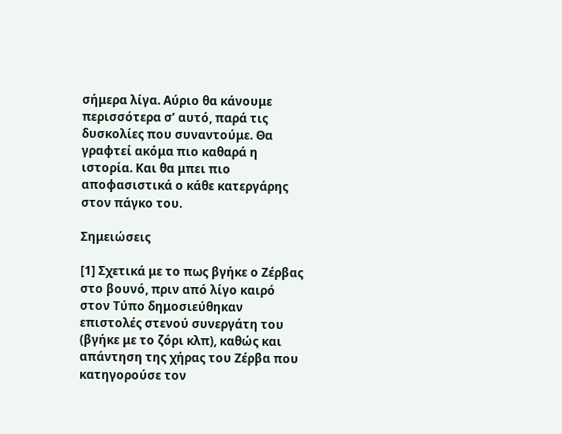σήμερα λίγα. Αύριο θα κάνουμε περισσότερα σ’ αυτό, παρά τις δυσκολίες που συναντούμε. Θα γραφτεί ακόμα πιο καθαρά η ιστορία. Και θα μπει πιο αποφασιστικά ο κάθε κατεργάρης στον πάγκο του.

Σημειώσεις

[1] Σχετικά με το πως βγήκε ο Ζέρβας στο βουνό, πριν από λίγο καιρό στον Τύπο δημοσιεύθηκαν επιστολές στενού συνεργάτη του (βγήκε με το ζόρι κλπ), καθώς και απάντηση της χήρας του Ζέρβα που κατηγορούσε τον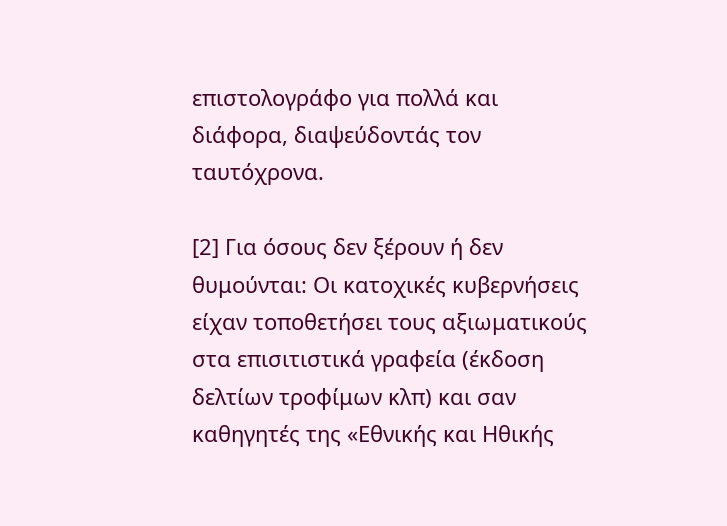επιστολογράφο για πολλά και διάφορα, διαψεύδοντάς τον ταυτόχρονα.

[2] Για όσους δεν ξέρουν ή δεν θυμούνται: Οι κατοχικές κυβερνήσεις είχαν τοποθετήσει τους αξιωματικούς στα επισιτιστικά γραφεία (έκδοση δελτίων τροφίμων κλπ) και σαν καθηγητές της «Εθνικής και Ηθικής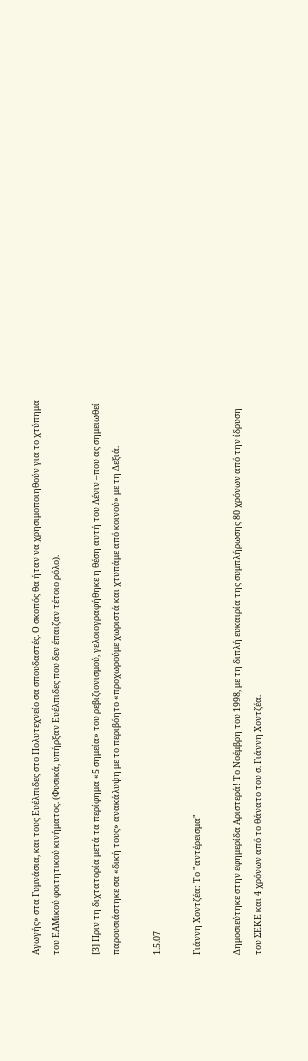Αγωγής» στα Γυμνάσια, και τους Ευέλπιδες στο Πολυτεχνείο σα σπουδαστές. Ο σκοπός θα ήταν να χρησιμοποιηθούν για το χτύπημα του ΕΑΜικού φοιτητικού κινήματος. (Φυσικά, υπήρξαν Ευέλπιδες που δεν έπαιζαν τέτοιο ρόλο).

[3] Πριν τη διχτατορία μετά τα περίφημα «5 σημεία» του ρεβιζιονισμού, γελοιογραφήθηκε η θέση αυτή του Λένιν –που ας σημειωθεί παρουσιάστηκε σα «δική τους» ανακάλυψη με το περιβόητο «προχωρούμε χωριστά και χτυπάμε από κοινού» με τη Δεξιά.

1.5.07

Γιάννη Χοντζέα: Το "αντέρεισμα"

Δημοσιεύτηκε στην εφημερίδα Αριστερά! Το Νοέμβρη του 1998, με τη διπλή ευκαιρία της συμπλήρωσης 80 χρόνων από την ίδρυση του ΣΕΚΕ και 4 χρόνων από το θάνατο του σ. Γιάννη Χοντζέα.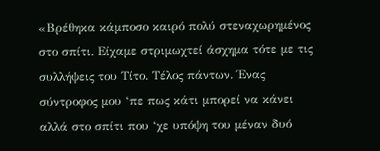«Βρέθηκα κάμποσο καιρό πολύ στεναχωρημένος στο σπίτι. Είχαμε στριμωχτεί άσχημα τότε με τις συλλήψεις του Τίτο. Τέλος πάντων. Ένας σύντροφος μου ‘πε πως κάτι μπορεί να κάνει αλλά στο σπίτι που ‘χε υπόψη του μέναν δυό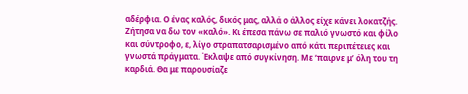αδέρφια. Ο ένας καλός, δικός μας, αλλά ο άλλος είχε κάνει λοκατζής. Ζήτησα να δω τον «καλό». Κι έπεσα πάνω σε παλιό γνωστό και φίλο και σύντροφο, ε, λίγο στραπατσαρισμένο από κάτι περιπέτειες και γνωστά πράγματα. Έκλαψε από συγκίνηση. Με ‘παιρνε μ’ όλη του τη καρδιά. Θα με παρουσίαζε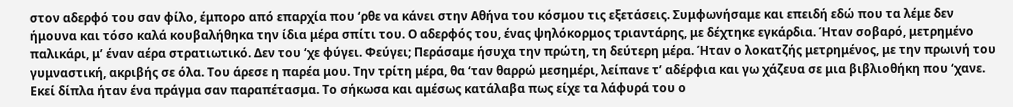στον αδερφό του σαν φίλο, έμπορο από επαρχία που ‘ρθε να κάνει στην Αθήνα του κόσμου τις εξετάσεις. Συμφωνήσαμε και επειδή εδώ που τα λέμε δεν ήμουνα και τόσο καλά κουβαλήθηκα την ίδια μέρα σπίτι του. Ο αδερφός του, ένας ψηλόκορμος τριαντάρης, με δέχτηκε εγκάρδια. Ήταν σοβαρό, μετρημένο παλικάρι, μ’ έναν αέρα στρατιωτικό. Δεν του ‘χε φύγει. Φεύγει; Περάσαμε ήσυχα την πρώτη, τη δεύτερη μέρα. Ήταν ο λοκατζής μετρημένος, με την πρωινή του γυμναστική, ακριβής σε όλα. Του άρεσε η παρέα μου. Την τρίτη μέρα, θα ‘ταν θαρρώ μεσημέρι, λείπανε τ’ αδέρφια και γω χάζευα σε μια βιβλιοθήκη που ‘χανε. Εκεί δίπλα ήταν ένα πράγμα σαν παραπέτασμα. Το σήκωσα και αμέσως κατάλαβα πως είχε τα λάφυρά του ο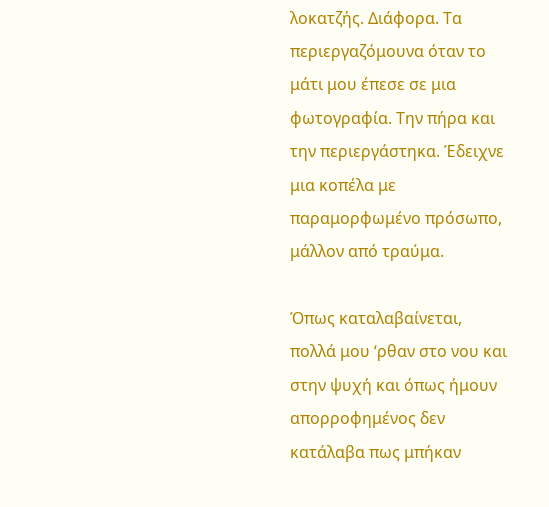λοκατζής. Διάφορα. Τα περιεργαζόμουνα όταν το μάτι μου έπεσε σε μια φωτογραφία. Την πήρα και την περιεργάστηκα. Έδειχνε μια κοπέλα με παραμορφωμένο πρόσωπο, μάλλον από τραύμα.

Όπως καταλαβαίνεται, πολλά μου ‘ρθαν στο νου και στην ψυχή και όπως ήμουν απορροφημένος δεν κατάλαβα πως μπήκαν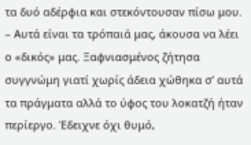τα δυό αδέρφια και στεκόντουσαν πίσω μου. – Αυτά είναι τα τρόπαιά μας, άκουσα να λέει ο «δικός» μας. Ξαφνιασμένος ζήτησα συγγνώμη γιατί χωρίς άδεια χώθηκα σ’ αυτά τα πράγματα αλλά το ύφος του λοκατζή ήταν περίεργο. Έδειχνε όχι θυμό,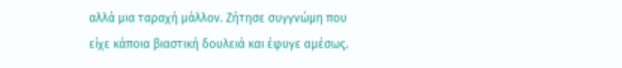αλλά μια ταραχή μάλλον. Ζήτησε συγγνώμη που είχε κάποια βιαστική δουλειά και έφυγε αμέσως.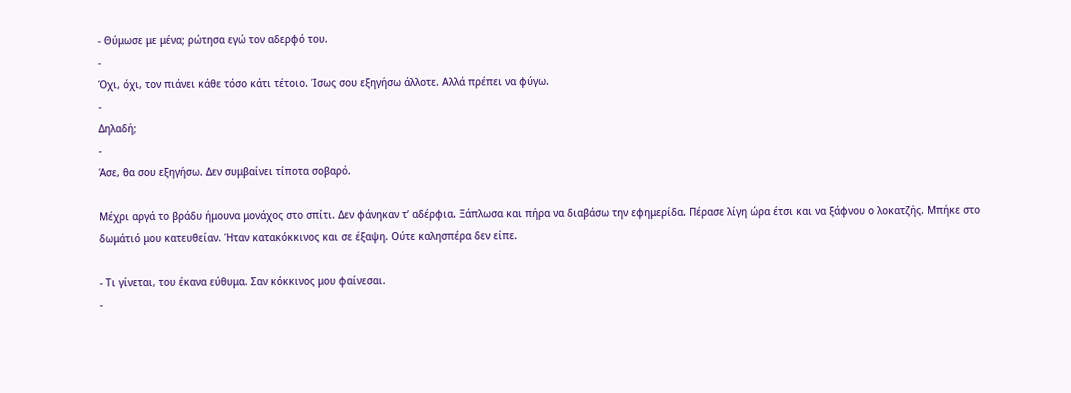- Θύμωσε με μένα; ρώτησα εγώ τον αδερφό του.
-
Όχι, όχι, τον πιάνει κάθε τόσο κάτι τέτοιο. Ίσως σου εξηγήσω άλλοτε. Αλλά πρέπει να φύγω.
-
Δηλαδή;
-
Άσε, θα σου εξηγήσω. Δεν συμβαίνει τίποτα σοβαρό.

Μέχρι αργά το βράδυ ήμουνα μονάχος στο σπίτι. Δεν φάνηκαν τ’ αδέρφια. Ξάπλωσα και πήρα να διαβάσω την εφημερίδα. Πέρασε λίγη ώρα έτσι και να ξάφνου ο λοκατζής. Μπήκε στο δωμάτιό μου κατευθείαν. Ήταν κατακόκκινος και σε έξαψη. Ούτε καλησπέρα δεν είπε.

- Τι γίνεται, του έκανα εύθυμα. Σαν κόκκινος μου φαίνεσαι.
-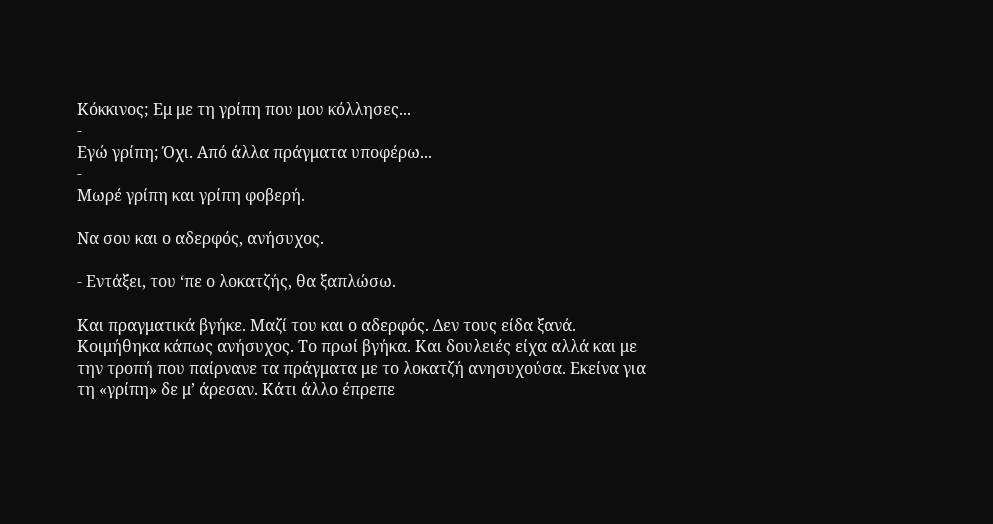Κόκκινος; Εμ με τη γρίπη που μου κόλλησες...
-
Εγώ γρίπη; Όχι. Από άλλα πράγματα υποφέρω...
-
Μωρέ γρίπη και γρίπη φοβερή.

Να σου και ο αδερφός, ανήσυχος.

- Εντάξει, του ‘πε ο λοκατζής, θα ξαπλώσω.

Και πραγματικά βγήκε. Μαζί του και ο αδερφός. Δεν τους είδα ξανά. Κοιμήθηκα κάπως ανήσυχος. Το πρωί βγήκα. Και δουλειές είχα αλλά και με την τροπή που παίρνανε τα πράγματα με το λοκατζή ανησυχούσα. Εκείνα για τη «γρίπη» δε μ’ άρεσαν. Κάτι άλλο έπρεπε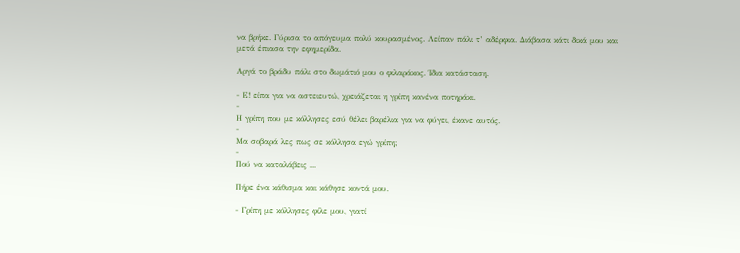να βρήκε. Γύρισα το απόγευμα πολύ κουρασμένος. Λείπαν πάλι τ’ αδέρφια. Διάβασα κάτι δικά μου και μετά έπιασα την εφημερίδα.

Αργά το βράδυ πάλι στο δωμάτιό μου ο φιλαράκος. Ίδια κατάσταση.

- Ε! είπα για να αστειευτώ, χρειάζεται η γρίπη κανένα ποτηράκι.
-
Η γρίπη που με κόλλησες εσύ θέλει βαρέλια για να φύγει, έκανε αυτός.
-
Μα σοβαρά λες πως σε κόλλησα εγώ γρίπη;
-
Πού να καταλάβεις ...

Πήρε ένα κάθισμα και κάθησε κοντά μου.

- Γρίπη με κόλλησες φίλε μου, γιατί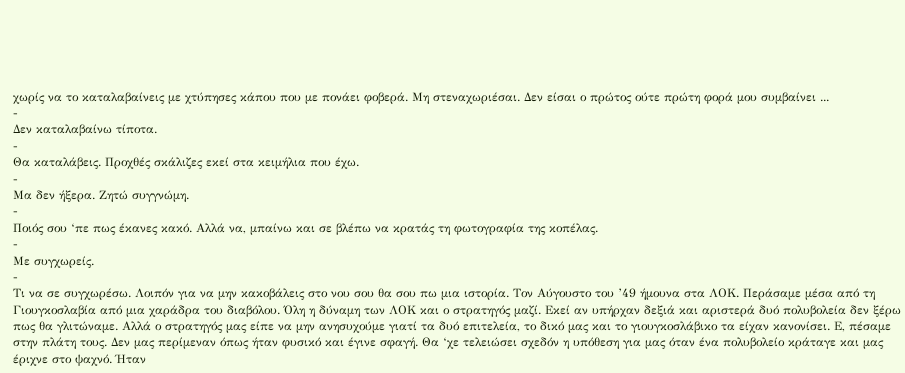χωρίς να το καταλαβαίνεις με χτύπησες κάπου που με πονάει φοβερά. Μη στεναχωριέσαι. Δεν είσαι ο πρώτος ούτε πρώτη φορά μου συμβαίνει ...
-
Δεν καταλαβαίνω τίποτα.
-
Θα καταλάβεις. Προχθές σκάλιζες εκεί στα κειμήλια που έχω.
-
Μα δεν ήξερα. Ζητώ συγγνώμη.
-
Ποιός σου ‘πε πως έκανες κακό. Αλλά να, μπαίνω και σε βλέπω να κρατάς τη φωτογραφία της κοπέλας.
-
Με συγχωρείς.
-
Τι να σε συγχωρέσω. Λοιπόν για να μην κακοβάλεις στο νου σου θα σου πω μια ιστορία. Τον Αύγουστο του ’49 ήμουνα στα ΛΟΚ. Περάσαμε μέσα από τη Γιουγκοσλαβία από μια χαράδρα του διαβόλου. Όλη η δύναμη των ΛΟΚ και ο στρατηγός μαζί. Εκεί αν υπήρχαν δεξιά και αριστερά δυό πολυβολεία δεν ξέρω πως θα γλιτώναμε. Αλλά ο στρατηγός μας είπε να μην ανησυχούμε γιατί τα δυό επιτελεία, το δικό μας και το γιουγκοσλάβικο τα είχαν κανονίσει. Ε, πέσαμε στην πλάτη τους. Δεν μας περίμεναν όπως ήταν φυσικό και έγινε σφαγή. Θα ‘χε τελειώσει σχεδόν η υπόθεση για μας όταν ένα πολυβολείο κράταγε και μας έριχνε στο ψαχνό. Ήταν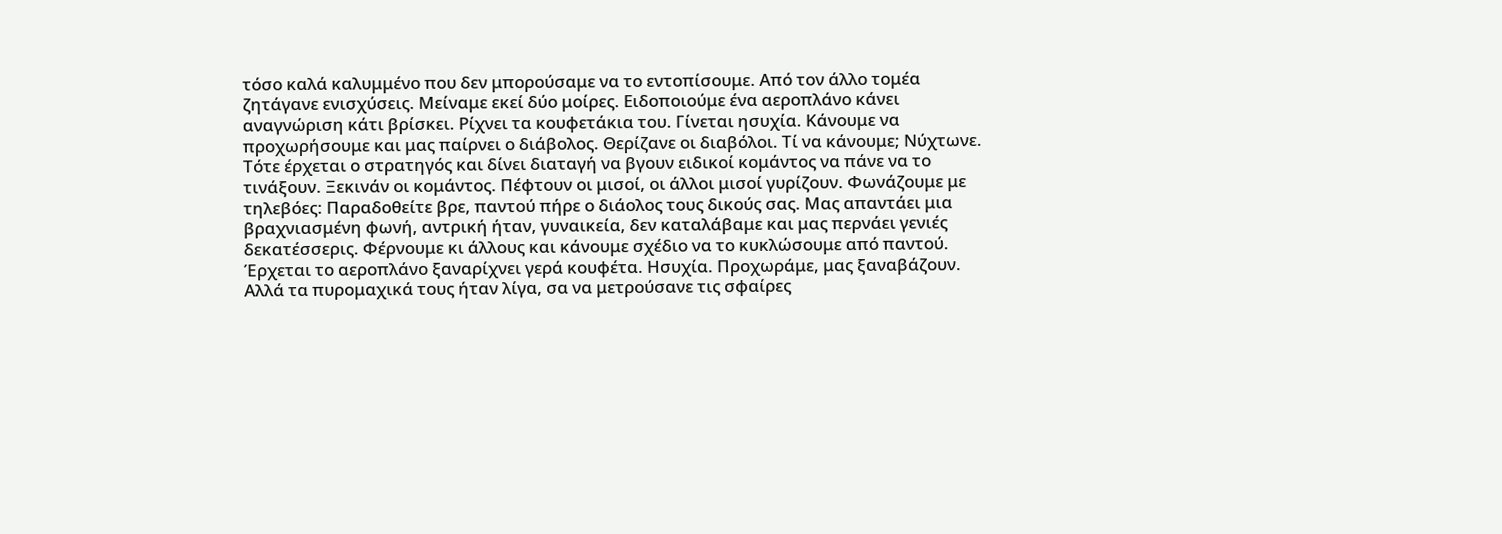τόσο καλά καλυμμένο που δεν μπορούσαμε να το εντοπίσουμε. Από τον άλλο τομέα ζητάγανε ενισχύσεις. Μείναμε εκεί δύο μοίρες. Ειδοποιούμε ένα αεροπλάνο κάνει αναγνώριση κάτι βρίσκει. Ρίχνει τα κουφετάκια του. Γίνεται ησυχία. Κάνουμε να προχωρήσουμε και μας παίρνει ο διάβολος. Θερίζανε οι διαβόλοι. Τί να κάνουμε; Νύχτωνε. Τότε έρχεται ο στρατηγός και δίνει διαταγή να βγουν ειδικοί κομάντος να πάνε να το τινάξουν. Ξεκινάν οι κομάντος. Πέφτουν οι μισοί, οι άλλοι μισοί γυρίζουν. Φωνάζουμε με τηλεβόες: Παραδοθείτε βρε, παντού πήρε ο διάολος τους δικούς σας. Μας απαντάει μια βραχνιασμένη φωνή, αντρική ήταν, γυναικεία, δεν καταλάβαμε και μας περνάει γενιές δεκατέσσερις. Φέρνουμε κι άλλους και κάνουμε σχέδιο να το κυκλώσουμε από παντού. Έρχεται το αεροπλάνο ξαναρίχνει γερά κουφέτα. Ησυχία. Προχωράμε, μας ξαναβάζουν. Αλλά τα πυρομαχικά τους ήταν λίγα, σα να μετρούσανε τις σφαίρες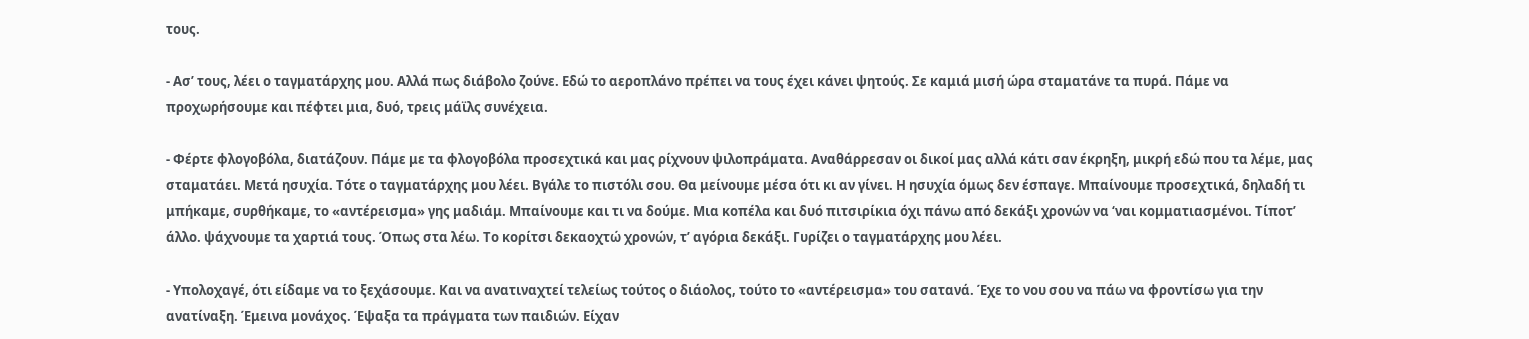τους.

- Ασ’ τους, λέει ο ταγματάρχης μου. Αλλά πως διάβολο ζούνε. Εδώ το αεροπλάνο πρέπει να τους έχει κάνει ψητούς. Σε καμιά μισή ώρα σταματάνε τα πυρά. Πάμε να προχωρήσουμε και πέφτει μια, δυό, τρεις μάϊλς συνέχεια.

- Φέρτε φλογοβόλα, διατάζουν. Πάμε με τα φλογοβόλα προσεχτικά και μας ρίχνουν ψιλοπράματα. Αναθάρρεσαν οι δικοί μας αλλά κάτι σαν έκρηξη, μικρή εδώ που τα λέμε, μας σταματάει. Μετά ησυχία. Τότε ο ταγματάρχης μου λέει. Βγάλε το πιστόλι σου. Θα μείνουμε μέσα ότι κι αν γίνει. Η ησυχία όμως δεν έσπαγε. Μπαίνουμε προσεχτικά, δηλαδή τι μπήκαμε, συρθήκαμε, το «αντέρεισμα» γης μαδιάμ. Μπαίνουμε και τι να δούμε. Μια κοπέλα και δυό πιτσιρίκια όχι πάνω από δεκάξι χρονών να ‘ναι κομματιασμένοι. Τίποτ’ άλλο. ψάχνουμε τα χαρτιά τους. Όπως στα λέω. Το κορίτσι δεκαοχτώ χρονών, τ’ αγόρια δεκάξι. Γυρίζει ο ταγματάρχης μου λέει.

- Υπολοχαγέ, ότι είδαμε να το ξεχάσουμε. Και να ανατιναχτεί τελείως τούτος ο διάολος, τούτο το «αντέρεισμα» του σατανά. Έχε το νου σου να πάω να φροντίσω για την ανατίναξη. Έμεινα μονάχος. Έψαξα τα πράγματα των παιδιών. Είχαν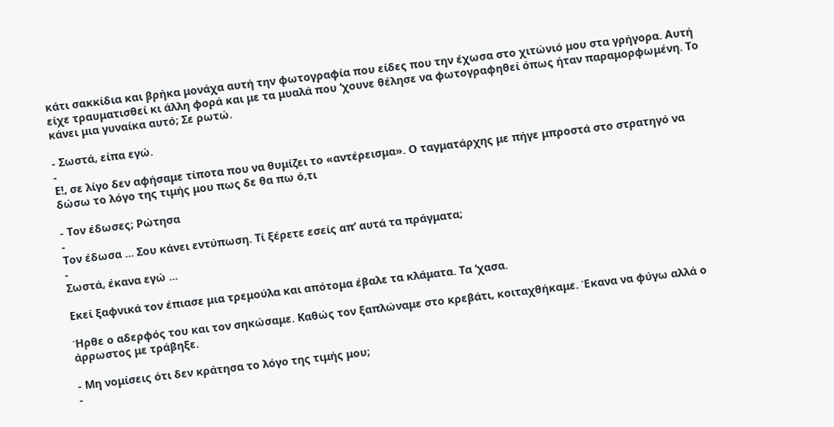κάτι σακκίδια και βρήκα μονάχα αυτή την φωτογραφία που είδες που την έχωσα στο χιτώνιό μου στα γρήγορα. Αυτή είχε τραυματισθεί κι άλλη φορά και με τα μυαλά που ‘χουνε θέλησε να φωτογραφηθεί όπως ήταν παραμορφωμένη. Το κάνει μια γυναίκα αυτό; Σε ρωτώ.

- Σωστά, είπα εγώ.
-
Ε!, σε λίγο δεν αφήσαμε τίποτα που να θυμίζει το «αντέρεισμα». Ο ταγματάρχης με πήγε μπροστά στο στρατηγό να δώσω το λόγο της τιμής μου πως δε θα πω ό,τι

- Τον έδωσες; Ρώτησα
-
Τον έδωσα ... Σου κάνει εντύπωση. Τί ξέρετε εσείς απ’ αυτά τα πράγματα;
-
Σωστά, έκανα εγώ ...

Εκεί ξαφνικά τον έπιασε μια τρεμούλα και απότομα έβαλε τα κλάματα. Τα ‘χασα.

Ήρθε ο αδερφός του και τον σηκώσαμε. Καθώς τον ξαπλώναμε στο κρεβάτι, κοιταχθήκαμε. Έκανα να φύγω αλλά ο άρρωστος με τράβηξε.

- Μη νομίσεις ότι δεν κράτησα το λόγο της τιμής μου;
-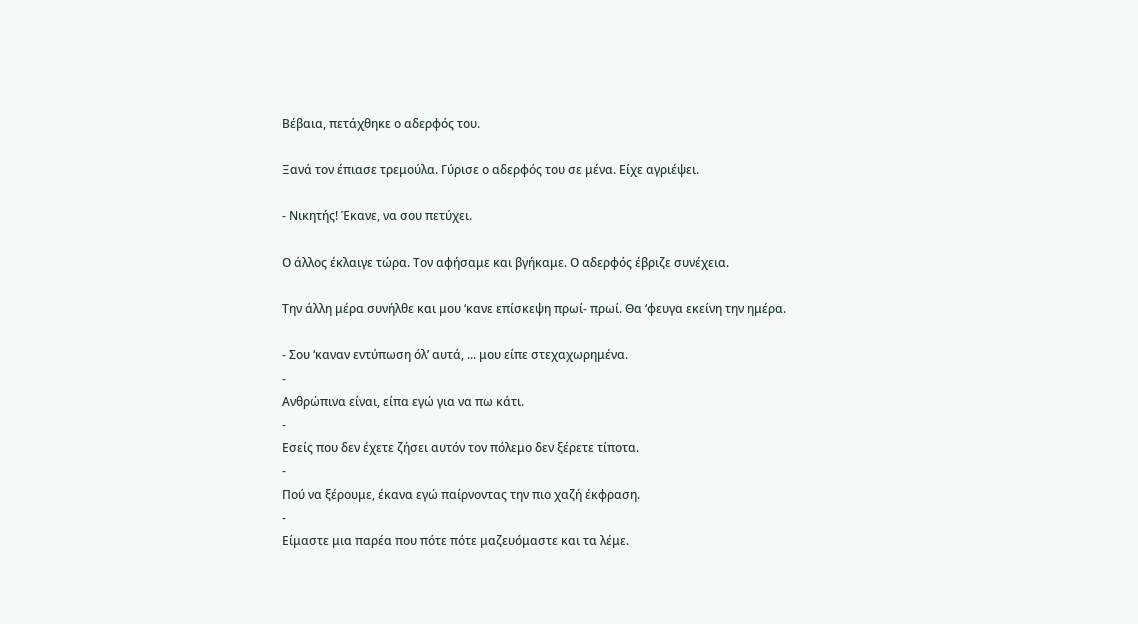Βέβαια, πετάχθηκε ο αδερφός του.

Ξανά τον έπιασε τρεμούλα. Γύρισε ο αδερφός του σε μένα. Είχε αγριέψει.

- Νικητής! Έκανε, να σου πετύχει.

Ο άλλος έκλαιγε τώρα. Τον αφήσαμε και βγήκαμε. Ο αδερφός έβριζε συνέχεια.

Την άλλη μέρα συνήλθε και μου ‘κανε επίσκεψη πρωί- πρωί. Θα ‘φευγα εκείνη την ημέρα.

- Σου ‘καναν εντύπωση όλ’ αυτά, ... μου είπε στεχαχωρημένα.
-
Ανθρώπινα είναι, είπα εγώ για να πω κάτι.
-
Εσείς που δεν έχετε ζήσει αυτόν τον πόλεμο δεν ξέρετε τίποτα.
-
Πού να ξέρουμε, έκανα εγώ παίρνοντας την πιο χαζή έκφραση.
-
Είμαστε μια παρέα που πότε πότε μαζευόμαστε και τα λέμε.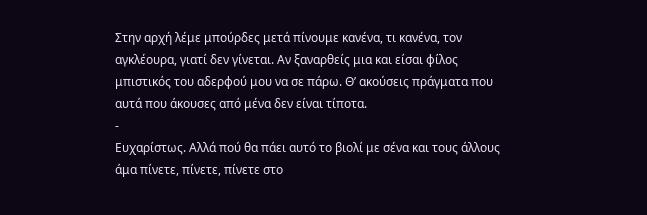Στην αρχή λέμε μπούρδες μετά πίνουμε κανένα, τι κανένα, τον αγκλέουρα, γιατί δεν γίνεται. Αν ξαναρθείς μια και είσαι φίλος μπιστικός του αδερφού μου να σε πάρω. Θ’ ακούσεις πράγματα που αυτά που άκουσες από μένα δεν είναι τίποτα.
-
Ευχαρίστως. Αλλά πού θα πάει αυτό το βιολί με σένα και τους άλλους άμα πίνετε, πίνετε, πίνετε στο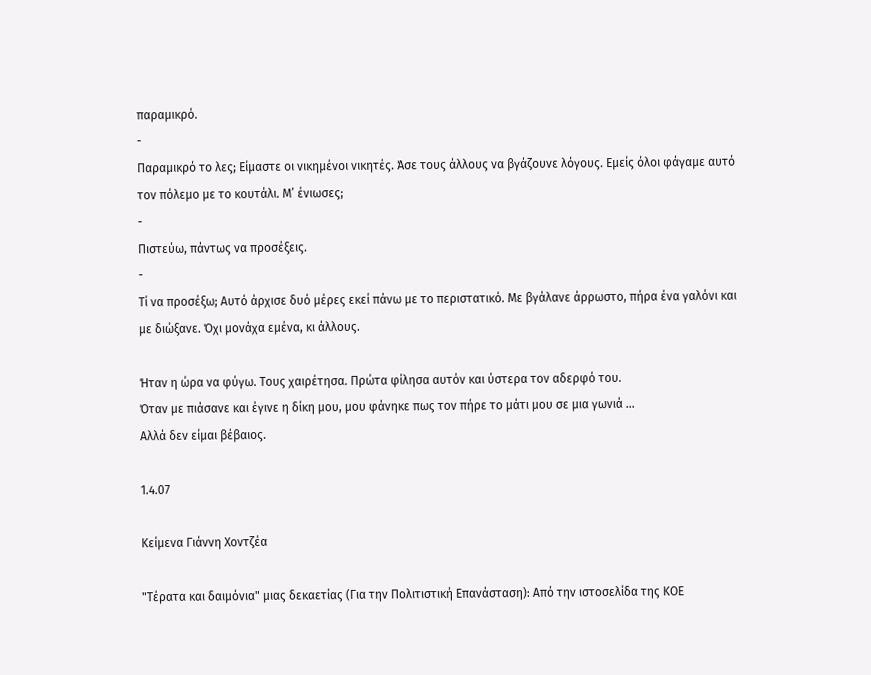παραμικρό.
-
Παραμικρό το λες; Είμαστε οι νικημένοι νικητές. Άσε τους άλλους να βγάζουνε λόγους. Εμείς όλοι φάγαμε αυτό τον πόλεμο με το κουτάλι. Μ’ ένιωσες;
-
Πιστεύω, πάντως να προσέξεις.
-
Τί να προσέξω; Αυτό άρχισε δυό μέρες εκεί πάνω με το περιστατικό. Με βγάλανε άρρωστο, πήρα ένα γαλόνι και με διώξανε. Όχι μονάχα εμένα, κι άλλους.

Ήταν η ώρα να φύγω. Τους χαιρέτησα. Πρώτα φίλησα αυτόν και ύστερα τον αδερφό του.
Όταν με πιάσανε και έγινε η δίκη μου, μου φάνηκε πως τον πήρε το μάτι μου σε μια γωνιά ...
Αλλά δεν είμαι βέβαιος.

1.4.07

Κείμενα Γιάννη Χοντζέα

"Τέρατα και δαιμόνια" μιας δεκαετίας (Για την Πολιτιστική Επανάσταση): Από την ιστοσελίδα της ΚΟΕ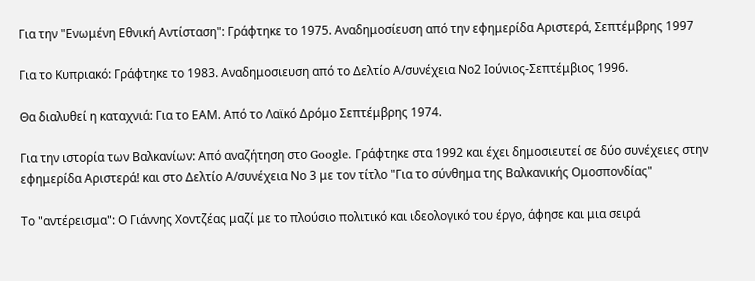Για την "Ενωμένη Εθνική Αντίσταση": Γράφτηκε το 1975. Αναδημοσίευση από την εφημερίδα Αριστερά, Σεπτέμβρης 1997

Για το Κυπριακό: Γράφτηκε το 1983. Αναδημοσιευση από το Δελτίο Α/συνέχεια Νο2 Ιούνιος-Σεπτέμβιος 1996.

Θα διαλυθεί η καταχνιά: Για το ΕΑΜ. Από το Λαϊκό Δρόμο Σεπτέμβρης 1974.

Για την ιστορία των Βαλκανίων: Από αναζήτηση στο Google. Γράφτηκε στα 1992 και έχει δημοσιευτεί σε δύο συνέχειες στην εφημερίδα Αριστερά! και στο Δελτίο Α/συνέχεια Νο 3 με τον τίτλο "Για το σύνθημα της Βαλκανικής Ομοσπονδίας"

Το "αντέρεισμα": Ο Γιάννης Χοντζέας μαζί με το πλούσιο πολιτικό και ιδεολογικό του έργο, άφησε και μια σειρά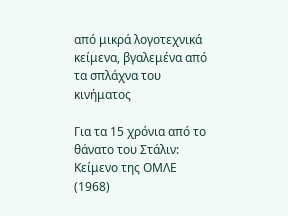από μικρά λογοτεχνικά κείμενα, βγαλεμένα από τα σπλάχνα του κινήματος

Για τα 15 χρόνια από το θάνατο του Στάλιν: Κείμενο της ΟΜΛΕ (1968)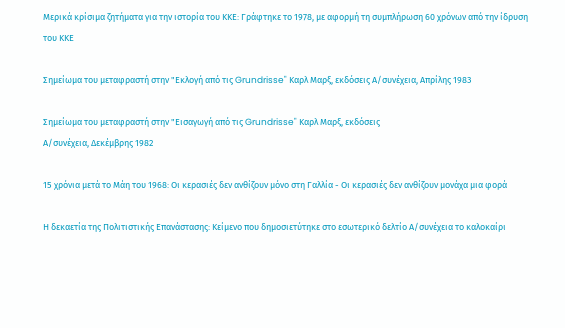Μερικά κρίσιμα ζητήματα για την ιστορία του ΚΚΕ: Γράφτηκε το 1978, με αφορμή τη συμπλήρωση 60 χρόνων από την ίδρυση του ΚΚΕ

Σημείωμα του μεταφραστή στην "Εκλογή από τις Grundrisse" Καρλ Μαρξ, εκδόσεις Α/συνέχεια, Απρίλης 1983

Σημείωμα του μεταφραστή στην "Εισαγωγή από τις Grundrisse" Καρλ Μαρξ, εκδόσεις
Α/συνέχεια, Δεκέμβρης 1982

15 χρόνια μετά το Μάη του 1968: Οι κερασιές δεν ανθίζουν μόνο στη Γαλλία - Οι κερασιές δεν ανθίζουν μονάχα μια φορά

Η δεκαετία της Πολιτιστικής Επανάστασης: Κείμενο που δημοσιετύτηκε στο εσωτερικό δελτίο Α/συνέχεια το καλοκαίρι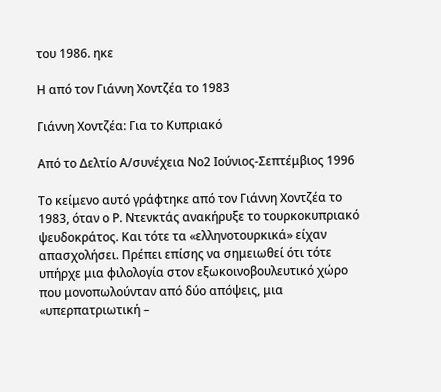του 1986. ηκε

Η από τον Γιάννη Χοντζέα το 1983

Γιάννη Χοντζέα: Για το Κυπριακό

Από το Δελτίο Α/συνέχεια Νο2 Ιούνιος-Σεπτέμβιος 1996

Το κείμενο αυτό γράφτηκε από τον Γιάννη Χοντζέα το 1983, όταν ο Ρ. Ντενκτάς ανακήρυξε το τουρκοκυπριακό ψευδοκράτος. Και τότε τα «ελληνοτουρκικά» είχαν απασχολήσει. Πρέπει επίσης να σημειωθεί ότι τότε υπήρχε μια φιλολογία στον εξωκοινοβουλευτικό χώρο που μονοπωλούνταν από δύο απόψεις, μια «υπερπατριωτική –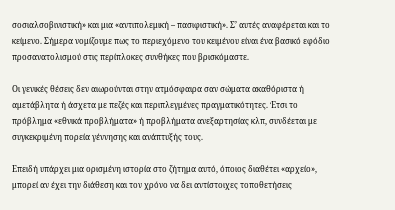σοσιαλσοβινιστική» και μια «αντιπολεμική – πασιφιστική». Σ’ αυτές αναφέρεται και το κείμενο. Σήμερα νομίζουμε πως το περιεχόμενο του κειμένου είναι ένα βασικό εφόδιο προσανατολισμού στις περίπλοκες συνθήκες που βρισκόμαστε.

Οι γενικές θέσεις δεν αιωρούνται στην ατμόσφαιρα σαν σώματα ακαθόριστα ή αμετάβλητα ή άσχετα με πεζές και περιπλεγμένες πραγματικότητες. Έτσι το πρόβλημα «εθνικά προβλήματα» ή προβλήματα ανεξαρτησίας κλπ, συνδέεται με συγκεκριμένη πορεία γέννησης και ανάπτυξής τους.

Επειδή υπάρχει μια ορισμένη ιστορία στο ζήτημα αυτό, όποιος διαθέτει «αρχείο», μπορεί αν έχει την διάθεση και τον χρόνο να δει αντίστοιχες τοποθετήσεις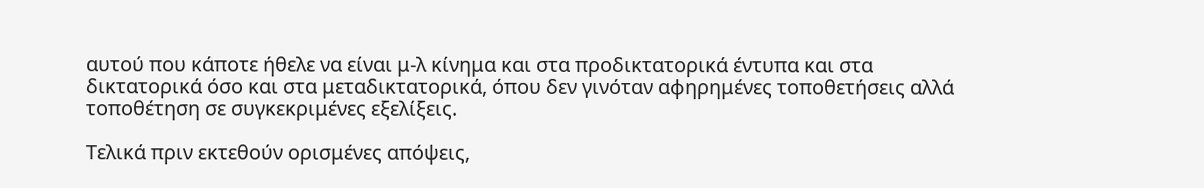αυτού που κάποτε ήθελε να είναι μ-λ κίνημα και στα προδικτατορικά έντυπα και στα δικτατορικά όσο και στα μεταδικτατορικά, όπου δεν γινόταν αφηρημένες τοποθετήσεις αλλά τοποθέτηση σε συγκεκριμένες εξελίξεις.

Τελικά πριν εκτεθούν ορισμένες απόψεις,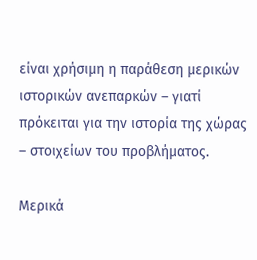είναι χρήσιμη η παράθεση μερικών ιστορικών ανεπαρκών – γιατί πρόκειται για την ιστορία της χώρας – στοιχείων του προβλήματος.

Μερικά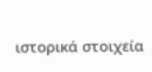ιστορικά στοιχεία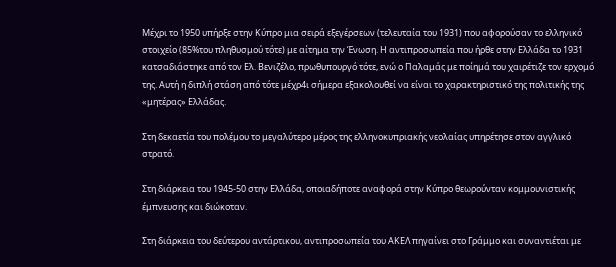Μέχρι το 1950 υπήρξε στην Κύπρο μια σειρά εξεγέρσεων (τελευταία του 1931) που αφορούσαν το ελληνικό στοιχείο (85%του πληθυσμού τότε) με αίτημα την Ένωση. Η αντιπροσωπεία που ήρθε στην Ελλάδα το 1931 κατσαδιάστηκε από τον Ελ. Βενιζέλο, πρωθυπουργό τότε, ενώ ο Παλαμάς με ποίημά του χαιρέτιζε τον ερχομό της. Αυτή η διπλή στάση από τότε μέχρ4ι σήμερα εξακολουθεί να είναι το χαρακτηριστικό της πολιτικής της «μητέρας» Ελλάδας.

Στη δεκαετία του πολέμου το μεγαλύτερο μέρος της ελληνοκυπριακής νεολαίας υπηρέτησε στον αγγλικό στρατό.

Στη διάρκεια του 1945-50 στην Ελλάδα, οποιαδήποτε αναφορά στην Κύπρο θεωρούνταν κομμουνιστικής έμπνευσης και διώκοταν.

Στη διάρκεια του δεύτερου αντάρτικου, αντιπροσωπεία του ΑΚΕΛ πηγαίνει στο Γράμμο και συναντιέται με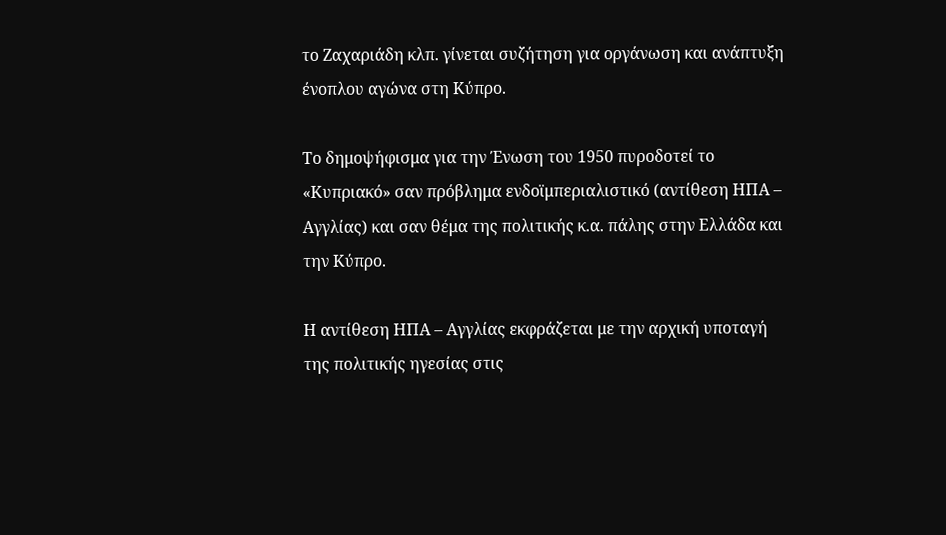το Ζαχαριάδη κλπ. γίνεται συζήτηση για οργάνωση και ανάπτυξη ένοπλου αγώνα στη Κύπρο.

Το δημοψήφισμα για την Ένωση του 1950 πυροδοτεί το «Κυπριακό» σαν πρόβλημα ενδοϊμπεριαλιστικό (αντίθεση ΗΠΑ – Αγγλίας) και σαν θέμα της πολιτικής κ.α. πάλης στην Ελλάδα και την Κύπρο.

Η αντίθεση ΗΠΑ – Αγγλίας εκφράζεται με την αρχική υποταγή της πολιτικής ηγεσίας στις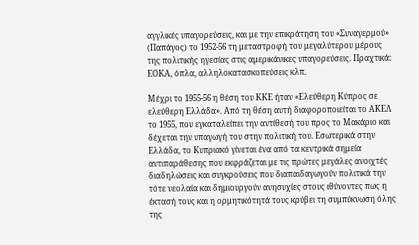αγγλικές υπαγορεύσεις, και με την επικράτηση του «Συναγερμού» (Παπάγος) το 1952-56 τη μεταστροφή του μεγαλύτερου μέρους της πολιτικής ηγεσίας στις αμερικάνικες υπαγορεύσεις. Πραχτικά: ΕΟΚΑ, όπλα, αλληλοκατασκοπεύσεις κλπ.

Μέχρι το 1955-56 η θέση του ΚΚΕ ήταν «Ελεύθερη Κύπρος σε ελεύθερη Ελλάδα». Από τη θέση αυτή διαφοροποιείται το ΑΚΕΛ το 1955, που εγκαταλείπει την αντίθεσή του προς το Μακάριο και δέχεται την υπαγωγή του στην πολιτική του. Εσωτερικά στην Ελλάδα, το Κυπριακό γίνεται ένα από τα κεντρικά σημεία αντιπαράθεσης που εκφράζεται με τις πρώτες μεγάλες ανοιχτές διαδηλώσεις και συγκρούσεις που διαπαιδαγωγούν πολιτικά την τότε νεολαία και δημιουργούν ανησυχίες στους ιθύνοντες πως η έκτασή τους και η ορμητικότητά τους κρύβει τη συμπύκνωση όλης της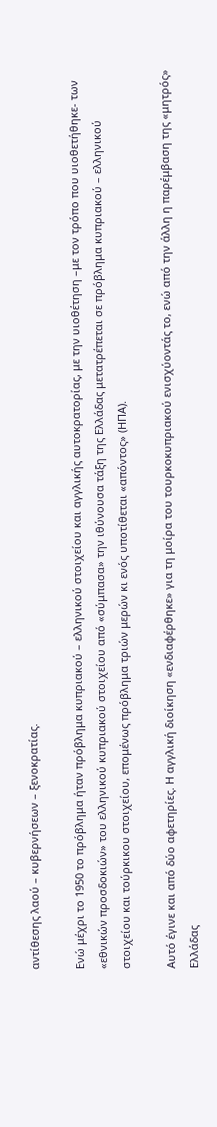αντίθεσης λαού – κυβερνήσεων – ξενοκρατίας.

Ενώ μέχρι το 1950 το πρόβλημα ήταν πρόβλημα κυπριακού – ελληνικού στοιχείου και αγγλικής αυτοκρατορίας, με την υιοθέτηση –με τον τρόπο που υιοθετήθηκε- των «εθνικών προσδοκιών» του ελληνικού κυπριακού στοιχείου από «σύμπασα» την ιθύνουσα τάξη της Ελλάδας μετατρέπεται σε πρόβλημα κυπριακού – ελληνικού στοιχείου και τούρκικου στοιχείου, επομένως πρόβλημα τριών μερών κι ενός υποτίθεται «απόντος» (ΗΠΑ).

Αυτό έγινε και από δύο αφετηρίες. Η αγγλική διοίκηση «ενδιαφέρθηκε» για τη μοίρα του τουρκοκυπριακού ενισχύοντάς το, ενώ από την άλλη η παρέμβαση της «μητρός» Ελλάδας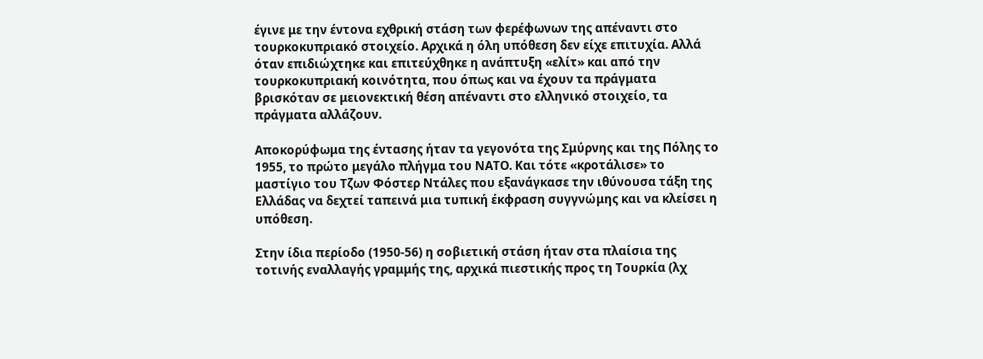έγινε με την έντονα εχθρική στάση των φερέφωνων της απέναντι στο τουρκοκυπριακό στοιχείο. Αρχικά η όλη υπόθεση δεν είχε επιτυχία. Αλλά όταν επιδιώχτηκε και επιτεύχθηκε η ανάπτυξη «ελίτ» και από την τουρκοκυπριακή κοινότητα, που όπως και να έχουν τα πράγματα βρισκόταν σε μειονεκτική θέση απέναντι στο ελληνικό στοιχείο, τα πράγματα αλλάζουν.

Αποκορύφωμα της έντασης ήταν τα γεγονότα της Σμύρνης και της Πόλης το 1955, το πρώτο μεγάλο πλήγμα του ΝΑΤΟ. Και τότε «κροτάλισε» το μαστίγιο του Τζων Φόστερ Ντάλες που εξανάγκασε την ιθύνουσα τάξη της Ελλάδας να δεχτεί ταπεινά μια τυπική έκφραση συγγνώμης και να κλείσει η υπόθεση.

Στην ίδια περίοδο (1950-56) η σοβιετική στάση ήταν στα πλαίσια της τοτινής εναλλαγής γραμμής της, αρχικά πιεστικής προς τη Τουρκία (λχ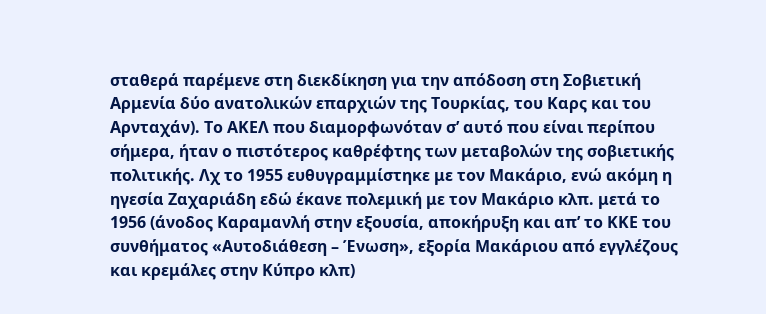σταθερά παρέμενε στη διεκδίκηση για την απόδοση στη Σοβιετική Αρμενία δύο ανατολικών επαρχιών της Τουρκίας, του Καρς και του Αρνταχάν). Το ΑΚΕΛ που διαμορφωνόταν σ’ αυτό που είναι περίπου σήμερα, ήταν ο πιστότερος καθρέφτης των μεταβολών της σοβιετικής πολιτικής. Λχ το 1955 ευθυγραμμίστηκε με τον Μακάριο, ενώ ακόμη η ηγεσία Ζαχαριάδη εδώ έκανε πολεμική με τον Μακάριο κλπ. μετά το 1956 (άνοδος Καραμανλή στην εξουσία, αποκήρυξη και απ’ το ΚΚΕ του συνθήματος «Αυτοδιάθεση – Ένωση», εξορία Μακάριου από εγγλέζους και κρεμάλες στην Κύπρο κλπ)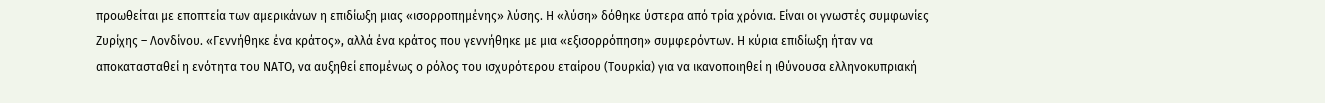προωθείται με εποπτεία των αμερικάνων η επιδίωξη μιας «ισορροπημένης» λύσης. Η «λύση» δόθηκε ύστερα από τρία χρόνια. Είναι οι γνωστές συμφωνίες Ζυρίχης – Λονδίνου. «Γεννήθηκε ένα κράτος», αλλά ένα κράτος που γεννήθηκε με μια «εξισορρόπηση» συμφερόντων. Η κύρια επιδίωξη ήταν να αποκατασταθεί η ενότητα του ΝΑΤΟ, να αυξηθεί επομένως ο ρόλος του ισχυρότερου εταίρου (Τουρκία) για να ικανοποιηθεί η ιθύνουσα ελληνοκυπριακή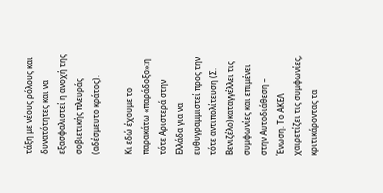τάξη με νέους ρόλους και δυνατότητες και να εξασφαλιστεί η ανοχή της σοβιετικής πλευράς (αδέσμευτο κράτος).

Κι εδώ έχουμε το παρακάτω «παράδοξο»:η τότε Αριστερά στην Ελλάδα για να ευθυγραμμιστεί προς την τότε αντιπολίτευση (Σ. Βενιζέλο)καταγγέλλει τις συμφωνίες και επιμένει στην Αυτοδιάθεση – Ένωση. Το ΑΚΕΛ χαιρετίζει τις συμφωνίες, κριτικάροντας τα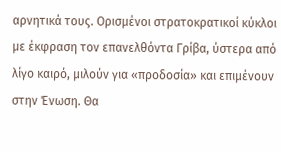αρνητικά τους. Ορισμένοι στρατοκρατικοί κύκλοι με έκφραση τον επανελθόντα Γρίβα, ύστερα από λίγο καιρό, μιλούν για «προδοσία» και επιμένουν στην Ένωση. Θα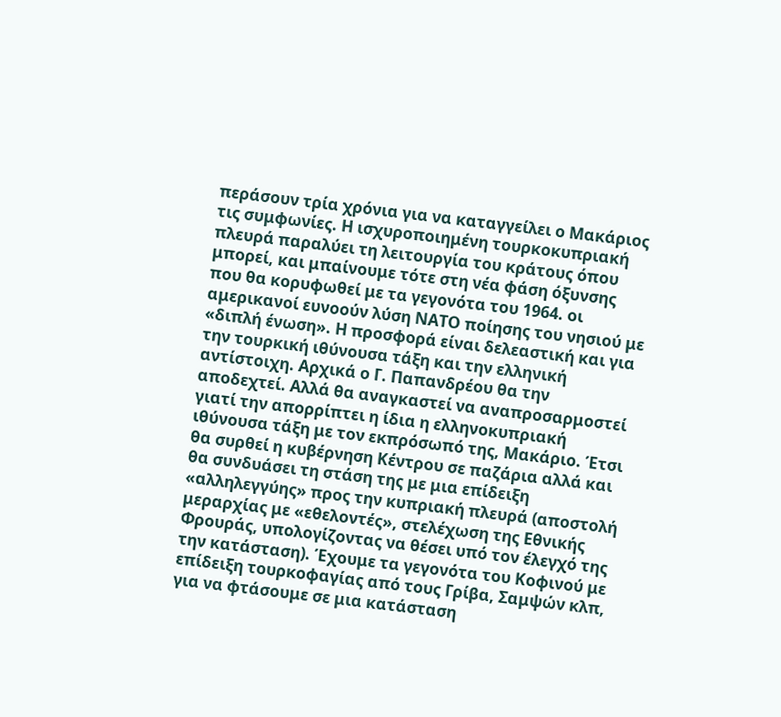περάσουν τρία χρόνια για να καταγγείλει ο Μακάριος τις συμφωνίες. Η ισχυροποιημένη τουρκοκυπριακή πλευρά παραλύει τη λειτουργία του κράτους όπου μπορεί, και μπαίνουμε τότε στη νέα φάση όξυνσης που θα κορυφωθεί με τα γεγονότα του 1964. οι αμερικανοί ευνοούν λύση ΝΑΤΟ ποίησης του νησιού με «διπλή ένωση». Η προσφορά είναι δελεαστική και για την τουρκική ιθύνουσα τάξη και την ελληνική αντίστοιχη. Αρχικά ο Γ. Παπανδρέου θα την αποδεχτεί. Αλλά θα αναγκαστεί να αναπροσαρμοστεί γιατί την απορρίπτει η ίδια η ελληνοκυπριακή ιθύνουσα τάξη με τον εκπρόσωπό της, Μακάριο. Έτσι θα συρθεί η κυβέρνηση Κέντρου σε παζάρια αλλά και θα συνδυάσει τη στάση της με μια επίδειξη «αλληλεγγύης» προς την κυπριακή πλευρά (αποστολή μεραρχίας με «εθελοντές», στελέχωση της Εθνικής Φρουράς, υπολογίζοντας να θέσει υπό τον έλεγχό της την κατάσταση). Έχουμε τα γεγονότα του Κοφινού με επίδειξη τουρκοφαγίας από τους Γρίβα, Σαμψών κλπ, για να φτάσουμε σε μια κατάσταση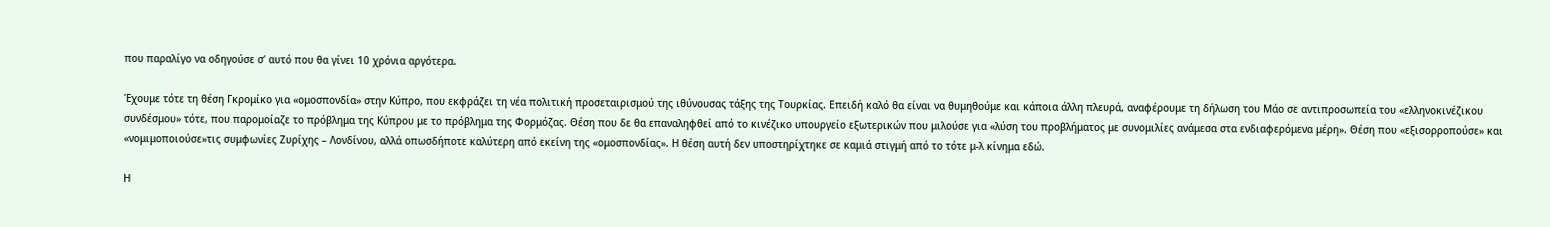που παραλίγο να οδηγούσε σ’ αυτό που θα γίνει 10 χρόνια αργότερα.

Έχουμε τότε τη θέση Γκρομίκο για «ομοσπονδία» στην Κύπρο, που εκφράζει τη νέα πολιτική προσεταιρισμού της ιθύνουσας τάξης της Τουρκίας. Επειδή καλό θα είναι να θυμηθούμε και κάποια άλλη πλευρά, αναφέρουμε τη δήλωση του Μάο σε αντιπροσωπεία του «ελληνοκινέζικου συνδέσμου» τότε, που παρομοίαζε το πρόβλημα της Κύπρου με το πρόβλημα της Φορμόζας. Θέση που δε θα επαναληφθεί από το κινέζικο υπουργείο εξωτερικών που μιλούσε για «λύση του προβλήματος με συνομιλίες ανάμεσα στα ενδιαφερόμενα μέρη». Θέση που «εξισορροπούσε» και «νομιμοποιούσε»τις συμφωνίες Ζυρίχης – Λονδίνου, αλλά οπωσδήποτε καλύτερη από εκείνη της «ομοσπονδίας». Η θέση αυτή δεν υποστηρίχτηκε σε καμιά στιγμή από το τότε μ-λ κίνημα εδώ.

Η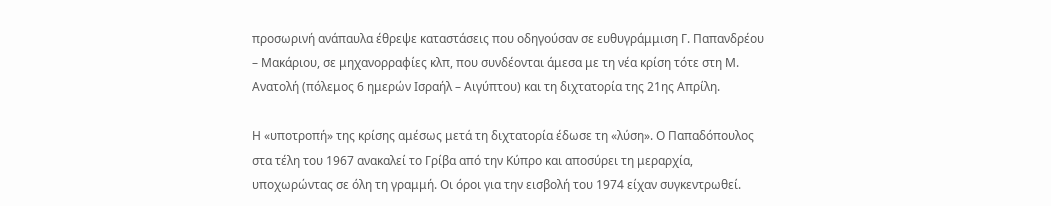προσωρινή ανάπαυλα έθρεψε καταστάσεις που οδηγούσαν σε ευθυγράμμιση Γ. Παπανδρέου – Μακάριου, σε μηχανορραφίες κλπ, που συνδέονται άμεσα με τη νέα κρίση τότε στη Μ. Ανατολή (πόλεμος 6 ημερών Ισραήλ – Αιγύπτου) και τη διχτατορία της 21ης Απρίλη.

Η «υποτροπή» της κρίσης αμέσως μετά τη διχτατορία έδωσε τη «λύση». Ο Παπαδόπουλος στα τέλη του 1967 ανακαλεί το Γρίβα από την Κύπρο και αποσύρει τη μεραρχία, υποχωρώντας σε όλη τη γραμμή. Οι όροι για την εισβολή του 1974 είχαν συγκεντρωθεί.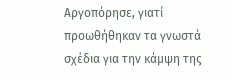Αργοπόρησε, γιατί προωθήθηκαν τα γνωστά σχέδια για την κάμψη της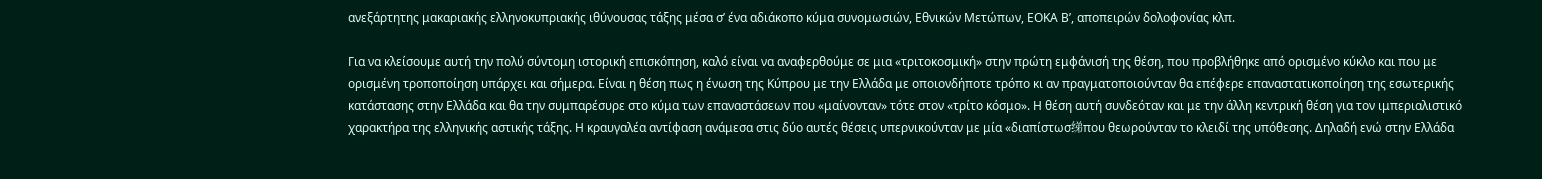ανεξάρτητης μακαριακής ελληνοκυπριακής ιθύνουσας τάξης μέσα σ’ ένα αδιάκοπο κύμα συνομωσιών, Εθνικών Μετώπων, ΕΟΚΑ Β’, αποπειρών δολοφονίας κλπ.

Για να κλείσουμε αυτή την πολύ σύντομη ιστορική επισκόπηση, καλό είναι να αναφερθούμε σε μια «τριτοκοσμική» στην πρώτη εμφάνισή της θέση, που προβλήθηκε από ορισμένο κύκλο και που με ορισμένη τροποποίηση υπάρχει και σήμερα. Είναι η θέση πως η ένωση της Κύπρου με την Ελλάδα με οποιονδήποτε τρόπο κι αν πραγματοποιούνταν θα επέφερε επαναστατικοποίηση της εσωτερικής κατάστασης στην Ελλάδα και θα την συμπαρέσυρε στο κύμα των επαναστάσεων που «μαίνονταν» τότε στον «τρίτο κόσμο». Η θέση αυτή συνδεόταν και με την άλλη κεντρική θέση για τον ιμπεριαλιστικό χαρακτήρα της ελληνικής αστικής τάξης. Η κραυγαλέα αντίφαση ανάμεσα στις δύο αυτές θέσεις υπερνικούνταν με μία «διαπίστωσ绨που θεωρούνταν το κλειδί της υπόθεσης. Δηλαδή ενώ στην Ελλάδα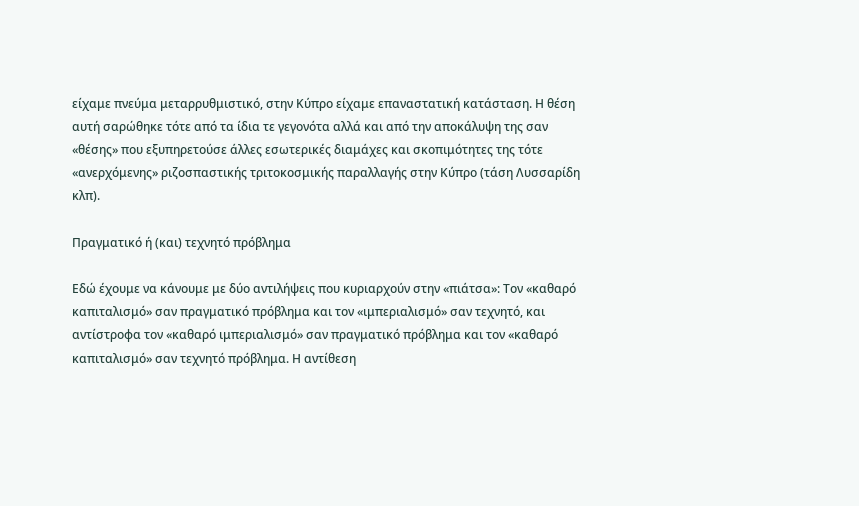είχαμε πνεύμα μεταρρυθμιστικό, στην Κύπρο είχαμε επαναστατική κατάσταση. Η θέση αυτή σαρώθηκε τότε από τα ίδια τε γεγονότα αλλά και από την αποκάλυψη της σαν «θέσης» που εξυπηρετούσε άλλες εσωτερικές διαμάχες και σκοπιμότητες της τότε «ανερχόμενης» ριζοσπαστικής τριτοκοσμικής παραλλαγής στην Κύπρο (τάση Λυσσαρίδη κλπ).

Πραγματικό ή (και) τεχνητό πρόβλημα

Εδώ έχουμε να κάνουμε με δύο αντιλήψεις που κυριαρχούν στην «πιάτσα»: Τον «καθαρό καπιταλισμό» σαν πραγματικό πρόβλημα και τον «ιμπεριαλισμό» σαν τεχνητό, και αντίστροφα τον «καθαρό ιμπεριαλισμό» σαν πραγματικό πρόβλημα και τον «καθαρό καπιταλισμό» σαν τεχνητό πρόβλημα. Η αντίθεση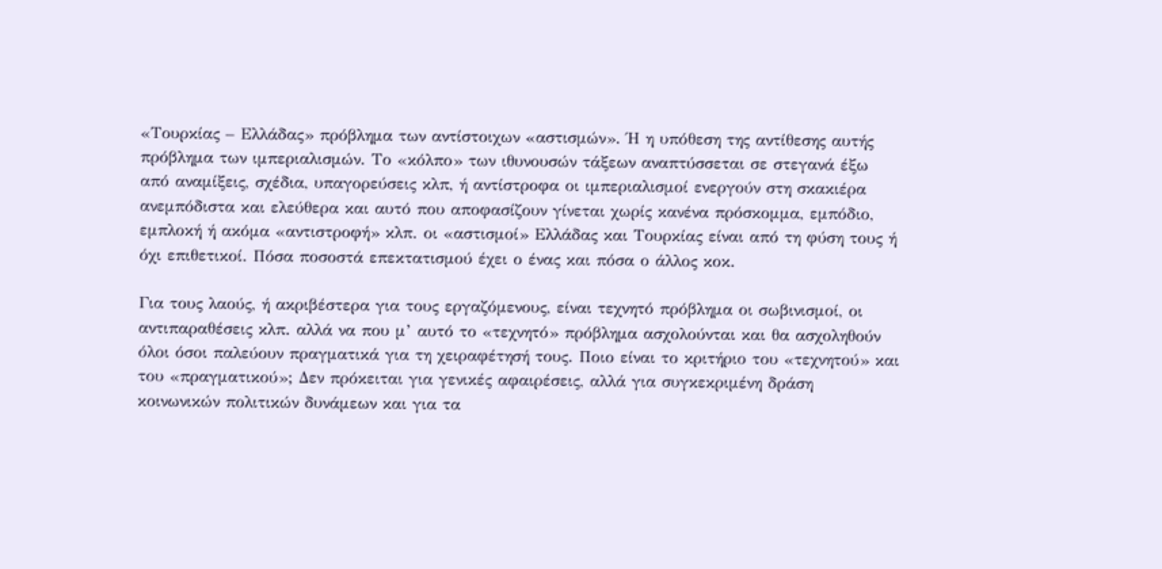«Τουρκίας – Ελλάδας» πρόβλημα των αντίστοιχων «αστισμών». Ή η υπόθεση της αντίθεσης αυτής πρόβλημα των ιμπεριαλισμών. Το «κόλπο» των ιθυνουσών τάξεων αναπτύσσεται σε στεγανά έξω από αναμίξεις, σχέδια, υπαγορεύσεις κλπ, ή αντίστροφα οι ιμπεριαλισμοί ενεργούν στη σκακιέρα ανεμπόδιστα και ελεύθερα και αυτό που αποφασίζουν γίνεται χωρίς κανένα πρόσκομμα, εμπόδιο, εμπλοκή ή ακόμα «αντιστροφή» κλπ. οι «αστισμοί» Ελλάδας και Τουρκίας είναι από τη φύση τους ή όχι επιθετικοί. Πόσα ποσοστά επεκτατισμού έχει ο ένας και πόσα ο άλλος κοκ.

Για τους λαούς, ή ακριβέστερα για τους εργαζόμενους, είναι τεχνητό πρόβλημα οι σωβινισμοί, οι αντιπαραθέσεις κλπ. αλλά να που μ’ αυτό το «τεχνητό» πρόβλημα ασχολούνται και θα ασχοληθούν όλοι όσοι παλεύουν πραγματικά για τη χειραφέτησή τους. Ποιο είναι το κριτήριο του «τεχνητού» και του «πραγματικού»; Δεν πρόκειται για γενικές αφαιρέσεις, αλλά για συγκεκριμένη δράση κοινωνικών πολιτικών δυνάμεων και για τα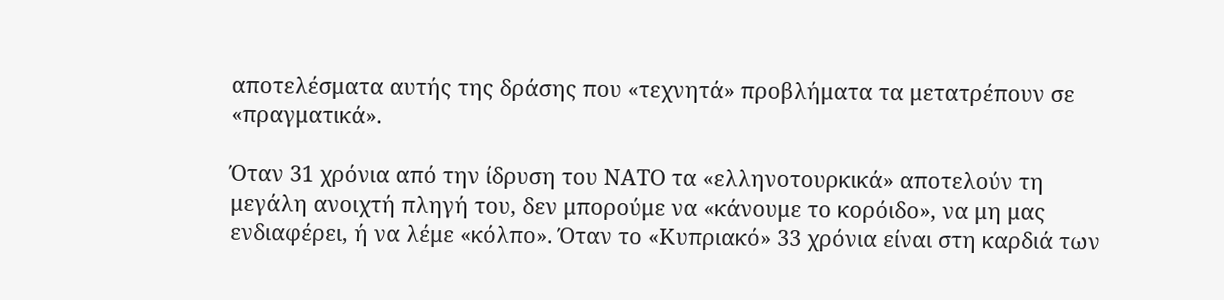αποτελέσματα αυτής της δράσης που «τεχνητά» προβλήματα τα μετατρέπουν σε «πραγματικά».

Όταν 31 χρόνια από την ίδρυση του ΝΑΤΟ τα «ελληνοτουρκικά» αποτελούν τη μεγάλη ανοιχτή πληγή του, δεν μπορούμε να «κάνουμε το κορόιδο», να μη μας ενδιαφέρει, ή να λέμε «κόλπο». Όταν το «Κυπριακό» 33 χρόνια είναι στη καρδιά των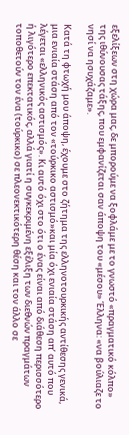εξελίξεων στη χώρα μας, δε μπορούμε να ξοφλάμε με το γνωστό «πραγματικό κόλπο» της ιθύνουσας τάξης, που εμφανίζεται σαν άποψη του «μέσου» Έλληνα: «να βούλιαζε το νησί να ησυχάζαμε».

Κατά τη φτωχή μου άποψη, έχουμε στο ζήτημα της ελληνοτουρκικής αντίθεσης γενικά, μια ενιαία στάση από τον «τούρκικο αστισμό»και μία όχι ενιαία στάση απ’ αυτό που λέγεται «ελληνικός αστισμός». Κι αυτό όχι στο ότι ο ένας είναι από διάθεση περισσότερο ή λιγότερο επεκτατικός, αλλά γιατί η συγκεκριμένη εξέλιξη των διεθνών πραγμάτων τοποθετούν τον ένα (τούρκικο) σε πλεονεκτικότερη θέση και τον άλλο σε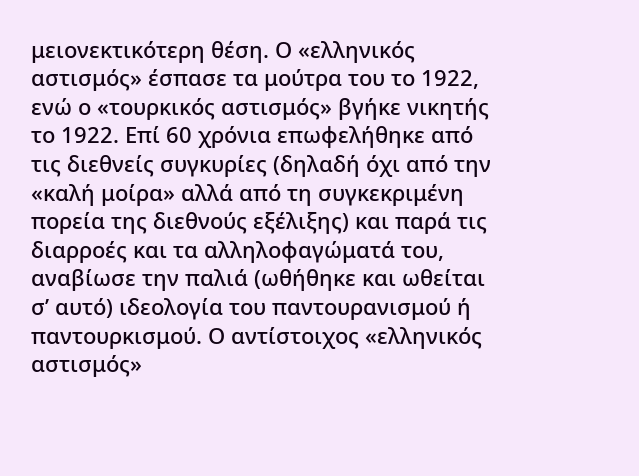μειονεκτικότερη θέση. Ο «ελληνικός αστισμός» έσπασε τα μούτρα του το 1922, ενώ ο «τουρκικός αστισμός» βγήκε νικητής το 1922. Επί 60 χρόνια επωφελήθηκε από τις διεθνείς συγκυρίες (δηλαδή όχι από την «καλή μοίρα» αλλά από τη συγκεκριμένη πορεία της διεθνούς εξέλιξης) και παρά τις διαρροές και τα αλληλοφαγώματά του, αναβίωσε την παλιά (ωθήθηκε και ωθείται σ’ αυτό) ιδεολογία του παντουρανισμού ή παντουρκισμού. Ο αντίστοιχος «ελληνικός αστισμός»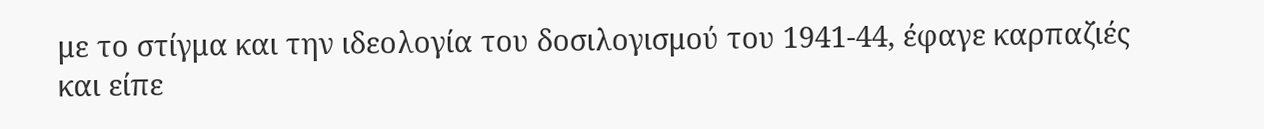με το στίγμα και την ιδεολογία του δοσιλογισμού του 1941-44, έφαγε καρπαζιές και είπε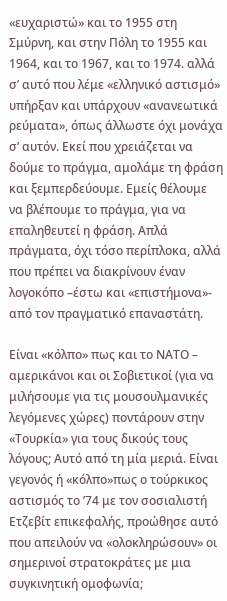«ευχαριστώ» και το 1955 στη Σμύρνη, και στην Πόλη το 1955 και 1964, και το 1967, και το 1974. αλλά σ’ αυτό που λέμε «ελληνικό αστισμό» υπήρξαν και υπάρχουν «ανανεωτικά ρεύματα», όπως άλλωστε όχι μονάχα σ’ αυτόν. Εκεί που χρειάζεται να δούμε το πράγμα, αμολάμε τη φράση και ξεμπερδεύουμε. Εμείς θέλουμε να βλέπουμε το πράγμα, για να επαληθευτεί η φράση. Απλά πράγματα, όχι τόσο περίπλοκα, αλλά που πρέπει να διακρίνουν έναν λογοκόπο –έστω και «επιστήμονα»- από τον πραγματικό επαναστάτη.

Είναι «κόλπο» πως και το ΝΑΤΟ – αμερικάνοι και οι Σοβιετικοί (για να μιλήσουμε για τις μουσουλμανικές λεγόμενες χώρες) ποντάρουν στην «Τουρκία» για τους δικούς τους λόγους; Αυτό από τη μία μεριά. Είναι γεγονός ή «κόλπο»πως ο τούρκικος αστισμός το ’74 με τον σοσιαλιστή Ετζεβίτ επικεφαλής, προώθησε αυτό που απειλούν να «ολοκληρώσουν» οι σημερινοί στρατοκράτες με μια συγκινητική ομοφωνία;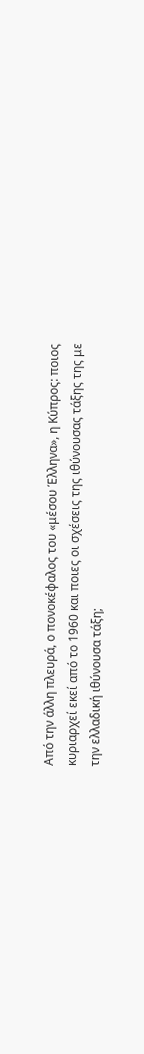Από την άλλη πλευρά, ο πονοκέφαλος του «μέσου Έλληνα», η Κύπρος: ποιος κυριαρχεί εκεί από το 1960 και ποιες οι σχέσεις της ιθύνουσας τάξης της με την ελλαδική ιθύνουσα τάξη;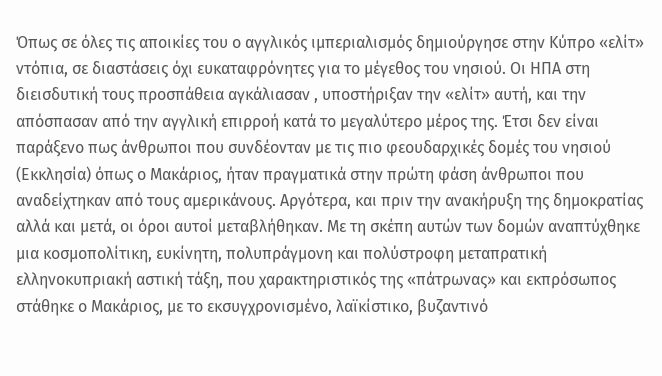Όπως σε όλες τις αποικίες του ο αγγλικός ιμπεριαλισμός δημιούργησε στην Κύπρο «ελίτ» ντόπια, σε διαστάσεις όχι ευκαταφρόνητες για το μέγεθος του νησιού. Οι ΗΠΑ στη διεισδυτική τους προσπάθεια αγκάλιασαν , υποστήριξαν την «ελίτ» αυτή, και την απόσπασαν από την αγγλική επιρροή κατά το μεγαλύτερο μέρος της. Έτσι δεν είναι παράξενο πως άνθρωποι που συνδέονταν με τις πιο φεουδαρχικές δομές του νησιού (Εκκλησία) όπως ο Μακάριος, ήταν πραγματικά στην πρώτη φάση άνθρωποι που αναδείχτηκαν από τους αμερικάνους. Αργότερα, και πριν την ανακήρυξη της δημοκρατίας αλλά και μετά, οι όροι αυτοί μεταβλήθηκαν. Με τη σκέπη αυτών των δομών αναπτύχθηκε μια κοσμοπολίτικη, ευκίνητη, πολυπράγμονη και πολύστροφη μεταπρατική ελληνοκυπριακή αστική τάξη, που χαρακτηριστικός της «πάτρωνας» και εκπρόσωπος στάθηκε ο Μακάριος, με το εκσυγχρονισμένο, λαϊκίστικο, βυζαντινό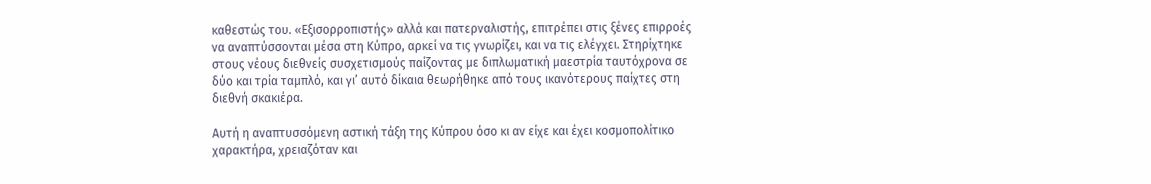καθεστώς του. «Εξισορροπιστής» αλλά και πατερναλιστής, επιτρέπει στις ξένες επιρροές να αναπτύσσονται μέσα στη Κύπρο, αρκεί να τις γνωρίζει, και να τις ελέγχει. Στηρίχτηκε στους νέους διεθνείς συσχετισμούς παίζοντας με διπλωματική μαεστρία ταυτόχρονα σε δύο και τρία ταμπλό, και γι’ αυτό δίκαια θεωρήθηκε από τους ικανότερους παίχτες στη διεθνή σκακιέρα.

Αυτή η αναπτυσσόμενη αστική τάξη της Κύπρου όσο κι αν είχε και έχει κοσμοπολίτικο χαρακτήρα, χρειαζόταν και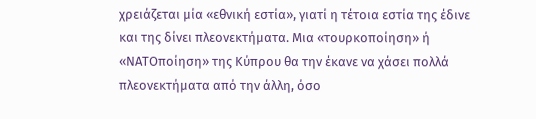χρειάζεται μία «εθνική εστία», γιατί η τέτοια εστία της έδινε και της δίνει πλεονεκτήματα. Μια «τουρκοποίηση» ή «ΝΑΤΟποίηση» της Κύπρου θα την έκανε να χάσει πολλά πλεονεκτήματα από την άλλη, όσο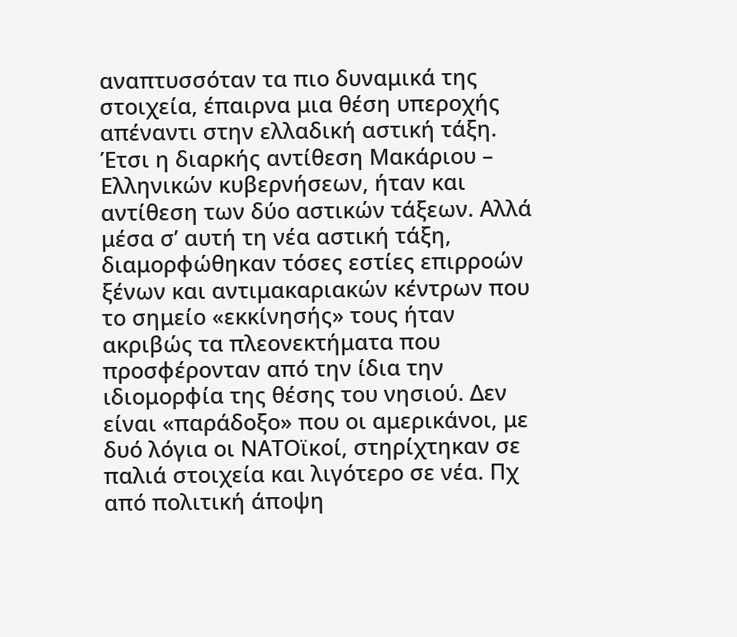αναπτυσσόταν τα πιο δυναμικά της στοιχεία, έπαιρνα μια θέση υπεροχής απέναντι στην ελλαδική αστική τάξη. Έτσι η διαρκής αντίθεση Μακάριου – Ελληνικών κυβερνήσεων, ήταν και αντίθεση των δύο αστικών τάξεων. Αλλά μέσα σ’ αυτή τη νέα αστική τάξη, διαμορφώθηκαν τόσες εστίες επιρροών ξένων και αντιμακαριακών κέντρων που το σημείο «εκκίνησής» τους ήταν ακριβώς τα πλεονεκτήματα που προσφέρονταν από την ίδια την ιδιομορφία της θέσης του νησιού. Δεν είναι «παράδοξο» που οι αμερικάνοι, με δυό λόγια οι ΝΑΤΟϊκοί, στηρίχτηκαν σε παλιά στοιχεία και λιγότερο σε νέα. Πχ από πολιτική άποψη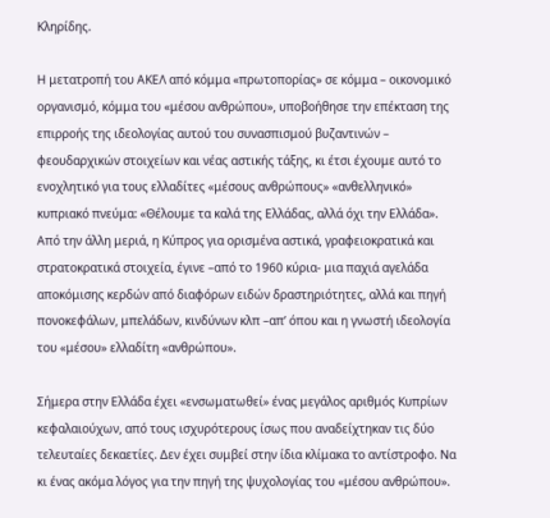Κληρίδης.

Η μετατροπή του ΑΚΕΛ από κόμμα «πρωτοπορίας» σε κόμμα – οικονομικό οργανισμό, κόμμα του «μέσου ανθρώπου», υποβοήθησε την επέκταση της επιρροής της ιδεολογίας αυτού του συνασπισμού βυζαντινών – φεουδαρχικών στοιχείων και νέας αστικής τάξης, κι έτσι έχουμε αυτό το ενοχλητικό για τους ελλαδίτες «μέσους ανθρώπους» «ανθελληνικό» κυπριακό πνεύμα: «Θέλουμε τα καλά της Ελλάδας, αλλά όχι την Ελλάδα». Από την άλλη μεριά, η Κύπρος για ορισμένα αστικά, γραφειοκρατικά και στρατοκρατικά στοιχεία, έγινε –από το 1960 κύρια- μια παχιά αγελάδα αποκόμισης κερδών από διαφόρων ειδών δραστηριότητες, αλλά και πηγή πονοκεφάλων, μπελάδων, κινδύνων κλπ –απ’ όπου και η γνωστή ιδεολογία του «μέσου» ελλαδίτη «ανθρώπου».

Σήμερα στην Ελλάδα έχει «ενσωματωθεί» ένας μεγάλος αριθμός Κυπρίων κεφαλαιούχων, από τους ισχυρότερους ίσως που αναδείχτηκαν τις δύο τελευταίες δεκαετίες. Δεν έχει συμβεί στην ίδια κλίμακα το αντίστροφο. Να κι ένας ακόμα λόγος για την πηγή της ψυχολογίας του «μέσου ανθρώπου».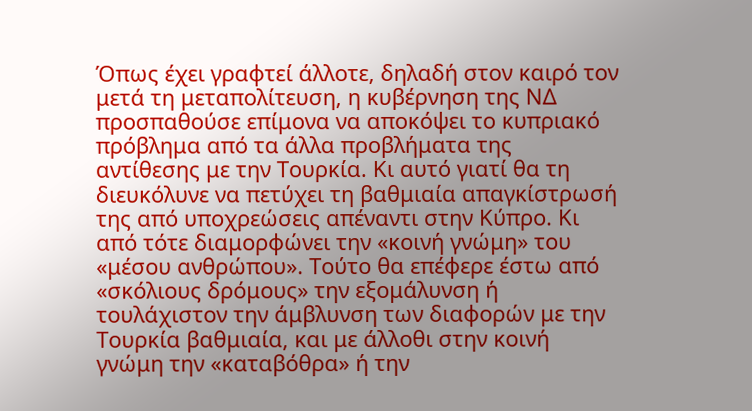Όπως έχει γραφτεί άλλοτε, δηλαδή στον καιρό τον μετά τη μεταπολίτευση, η κυβέρνηση της ΝΔ προσπαθούσε επίμονα να αποκόψει το κυπριακό πρόβλημα από τα άλλα προβλήματα της αντίθεσης με την Τουρκία. Κι αυτό γιατί θα τη διευκόλυνε να πετύχει τη βαθμιαία απαγκίστρωσή της από υποχρεώσεις απέναντι στην Κύπρο. Κι από τότε διαμορφώνει την «κοινή γνώμη» του «μέσου ανθρώπου». Τούτο θα επέφερε έστω από «σκόλιους δρόμους» την εξομάλυνση ή τουλάχιστον την άμβλυνση των διαφορών με την Τουρκία βαθμιαία, και με άλλοθι στην κοινή γνώμη την «καταβόθρα» ή την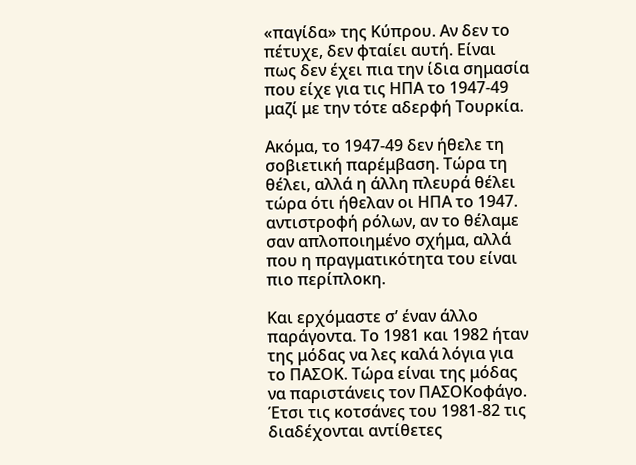«παγίδα» της Κύπρου. Αν δεν το πέτυχε, δεν φταίει αυτή. Είναι πως δεν έχει πια την ίδια σημασία που είχε για τις ΗΠΑ το 1947-49 μαζί με την τότε αδερφή Τουρκία.

Ακόμα, το 1947-49 δεν ήθελε τη σοβιετική παρέμβαση. Τώρα τη θέλει, αλλά η άλλη πλευρά θέλει τώρα ότι ήθελαν οι ΗΠΑ το 1947. αντιστροφή ρόλων, αν το θέλαμε σαν απλοποιημένο σχήμα, αλλά που η πραγματικότητα του είναι πιο περίπλοκη.

Και ερχόμαστε σ’ έναν άλλο παράγοντα. Το 1981 και 1982 ήταν της μόδας να λες καλά λόγια για το ΠΑΣΟΚ. Τώρα είναι της μόδας να παριστάνεις τον ΠΑΣΟΚοφάγο. Έτσι τις κοτσάνες του 1981-82 τις διαδέχονται αντίθετες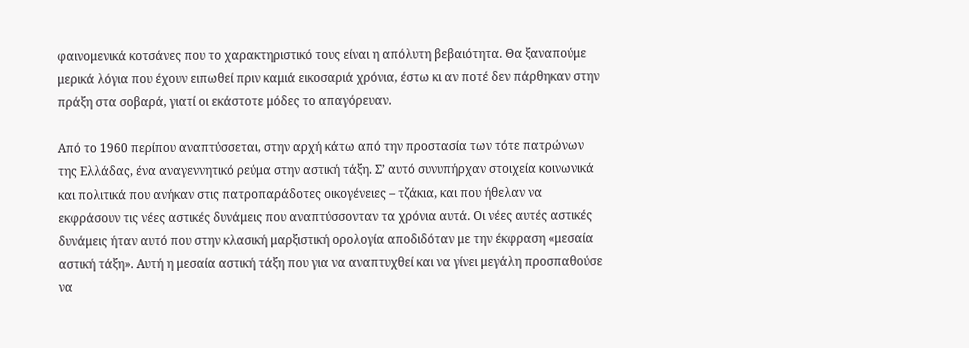φαινομενικά κοτσάνες που το χαρακτηριστικό τους είναι η απόλυτη βεβαιότητα. Θα ξαναπούμε μερικά λόγια που έχουν ειπωθεί πριν καμιά εικοσαριά χρόνια, έστω κι αν ποτέ δεν πάρθηκαν στην πράξη στα σοβαρά, γιατί οι εκάστοτε μόδες το απαγόρευαν.

Από το 1960 περίπου αναπτύσσεται, στην αρχή κάτω από την προστασία των τότε πατρώνων της Ελλάδας, ένα αναγεννητικό ρεύμα στην αστική τάξη. Σ’ αυτό συνυπήρχαν στοιχεία κοινωνικά και πολιτικά που ανήκαν στις πατροπαράδοτες οικογένειες – τζάκια, και που ήθελαν να εκφράσουν τις νέες αστικές δυνάμεις που αναπτύσσονταν τα χρόνια αυτά. Οι νέες αυτές αστικές δυνάμεις ήταν αυτό που στην κλασική μαρξιστική ορολογία αποδιδόταν με την έκφραση «μεσαία αστική τάξη». Αυτή η μεσαία αστική τάξη που για να αναπτυχθεί και να γίνει μεγάλη προσπαθούσε να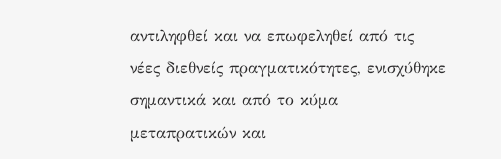αντιληφθεί και να επωφεληθεί από τις νέες διεθνείς πραγματικότητες, ενισχύθηκε σημαντικά και από το κύμα μεταπρατικών και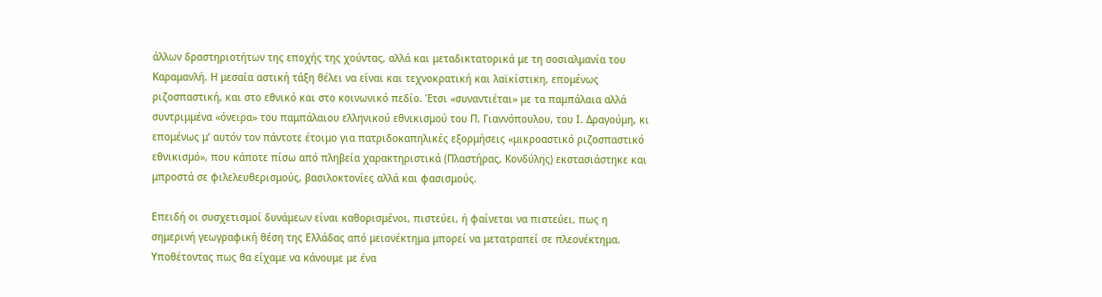άλλων δραστηριοτήτων της εποχής της χούντας, αλλά και μεταδικτατορικά με τη σοσιαλμανία του Καραμανλή. Η μεσαία αστική τάξη θέλει να είναι και τεχνοκρατική και λαϊκίστικη, επομένως ριζοσπαστική, και στο εθνικό και στο κοινωνικό πεδίο. Έτσι «συναντιέται» με τα παμπάλαια αλλά συντριμμένα «όνειρα» του παμπάλαιου ελληνικού εθνικισμού του Π. Γιαννόπουλου, του Ι. Δραγούμη, κι επομένως μ’ αυτόν τον πάντοτε έτοιμο για πατριδοκαπηλικές εξορμήσεις «μικροαστικό ριζοσπαστικό εθνικισμό», που κάποτε πίσω από πληβεία χαρακτηριστικά (Πλαστήρας, Κονδύλης) εκστασιάστηκε και μπροστά σε φιλελευθερισμούς, βασιλοκτονίες αλλά και φασισμούς.

Επειδή οι συσχετισμοί δυνάμεων είναι καθορισμένοι, πιστεύει, ή φαίνεται να πιστεύει, πως η σημερινή γεωγραφική θέση της Ελλάδας από μειονέκτημα μπορεί να μετατραπεί σε πλεονέκτημα. Υποθέτοντας πως θα είχαμε να κάνουμε με ένα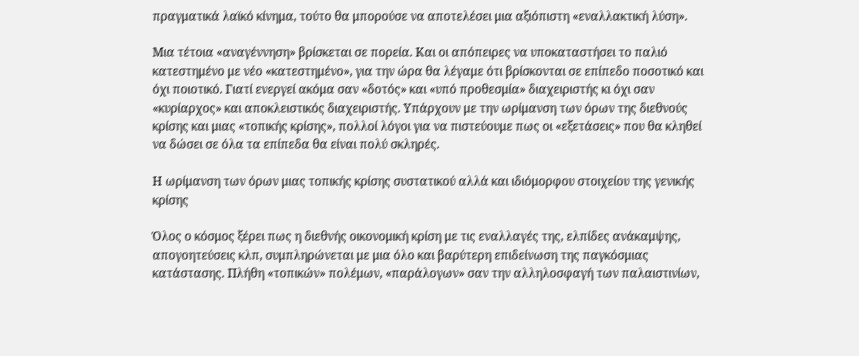πραγματικά λαϊκό κίνημα, τούτο θα μπορούσε να αποτελέσει μια αξιόπιστη «εναλλακτική λύση».

Μια τέτοια «αναγέννηση» βρίσκεται σε πορεία. Και οι απόπειρες να υποκαταστήσει το παλιό κατεστημένο με νέο «κατεστημένο», για την ώρα θα λέγαμε ότι βρίσκονται σε επίπεδο ποσοτικό και όχι ποιοτικό. Γιατί ενεργεί ακόμα σαν «δοτός» και «υπό προθεσμία» διαχειριστής κι όχι σαν «κυρίαρχος» και αποκλειστικός διαχειριστής. Υπάρχουν με την ωρίμανση των όρων της διεθνούς κρίσης και μιας «τοπικής κρίσης», πολλοί λόγοι για να πιστεύουμε πως οι «εξετάσεις» που θα κληθεί να δώσει σε όλα τα επίπεδα θα είναι πολύ σκληρές.

Η ωρίμανση των όρων μιας τοπικής κρίσης συστατικού αλλά και ιδιόμορφου στοιχείου της γενικής κρίσης

Όλος ο κόσμος ξέρει πως η διεθνής οικονομική κρίση με τις εναλλαγές της, ελπίδες ανάκαμψης, απογοητεύσεις κλπ, συμπληρώνεται με μια όλο και βαρύτερη επιδείνωση της παγκόσμιας κατάστασης. Πλήθη «τοπικών» πολέμων, «παράλογων» σαν την αλληλοσφαγή των παλαιστινίων,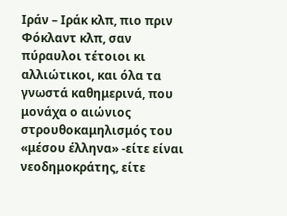Ιράν – Ιράκ κλπ, πιο πριν Φόκλαντ κλπ, σαν πύραυλοι τέτοιοι κι αλλιώτικοι, και όλα τα γνωστά καθημερινά, που μονάχα ο αιώνιος στρουθοκαμηλισμός του «μέσου έλληνα» -είτε είναι νεοδημοκράτης, είτε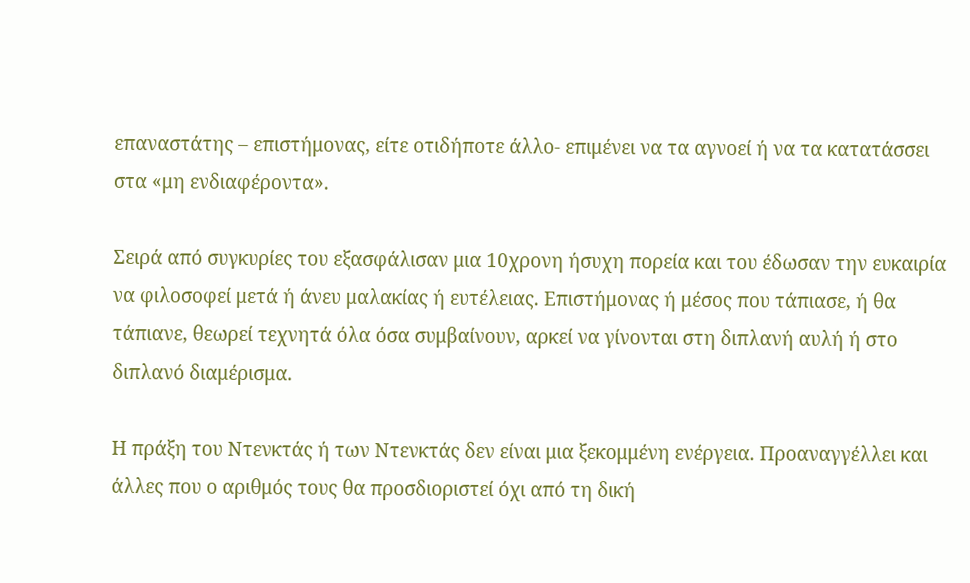επαναστάτης – επιστήμονας, είτε οτιδήποτε άλλο- επιμένει να τα αγνοεί ή να τα κατατάσσει στα «μη ενδιαφέροντα».

Σειρά από συγκυρίες του εξασφάλισαν μια 10χρονη ήσυχη πορεία και του έδωσαν την ευκαιρία να φιλοσοφεί μετά ή άνευ μαλακίας ή ευτέλειας. Επιστήμονας ή μέσος που τάπιασε, ή θα τάπιανε, θεωρεί τεχνητά όλα όσα συμβαίνουν, αρκεί να γίνονται στη διπλανή αυλή ή στο διπλανό διαμέρισμα.

Η πράξη του Ντενκτάς ή των Ντενκτάς δεν είναι μια ξεκομμένη ενέργεια. Προαναγγέλλει και άλλες που ο αριθμός τους θα προσδιοριστεί όχι από τη δική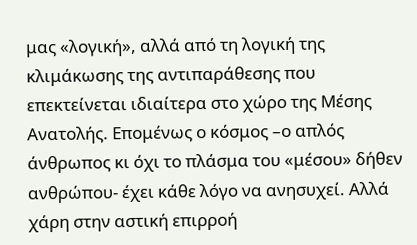μας «λογική», αλλά από τη λογική της κλιμάκωσης της αντιπαράθεσης που επεκτείνεται ιδιαίτερα στο χώρο της Μέσης Ανατολής. Επομένως ο κόσμος –ο απλός άνθρωπος κι όχι το πλάσμα του «μέσου» δήθεν ανθρώπου- έχει κάθε λόγο να ανησυχεί. Αλλά χάρη στην αστική επιρροή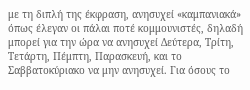με τη διπλή της έκφραση, ανησυχεί «καμπανιακά» όπως έλεγαν οι πάλαι ποτέ κομμουνιστές, δηλαδή μπορεί για την ώρα να ανησυχεί Δεύτερα, Τρίτη, Τετάρτη, Πέμπτη, Παρασκευή, και το Σαββατοκύριακο να μην ανησυχεί. Για όσους το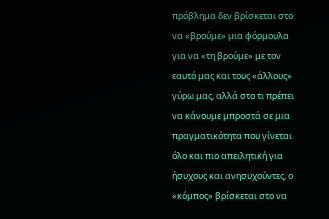πρόβλημα δεν βρίσκεται στο να «βρούμε» μια φόρμουλα για να «τη βρούμε» με τον εαυτό μας και τους «άλλους» γύρω μας, αλλά στο τι πρέπει να κάνουμε μπροστά σε μια πραγματικότητα που γίνεται όλο και πιο απειλητική για ήσυχους και ανησυχούντες, ο «κόμπος» βρίσκεται στο να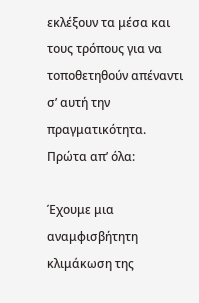εκλέξουν τα μέσα και τους τρόπους για να τοποθετηθούν απέναντι σ’ αυτή την πραγματικότητα. Πρώτα απ’ όλα:

Έχουμε μια αναμφισβήτητη κλιμάκωση της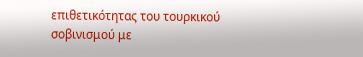επιθετικότητας του τουρκικού σοβινισμού με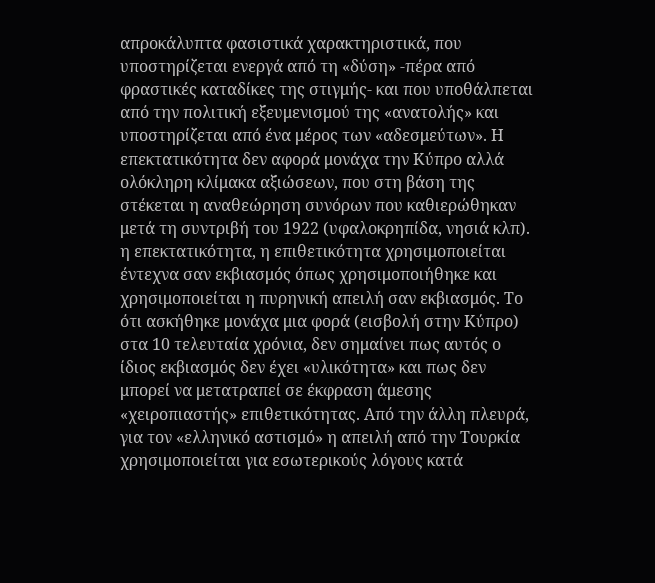απροκάλυπτα φασιστικά χαρακτηριστικά, που υποστηρίζεται ενεργά από τη «δύση» -πέρα από φραστικές καταδίκες της στιγμής- και που υποθάλπεται από την πολιτική εξευμενισμού της «ανατολής» και υποστηρίζεται από ένα μέρος των «αδεσμεύτων». Η επεκτατικότητα δεν αφορά μονάχα την Κύπρο αλλά ολόκληρη κλίμακα αξιώσεων, που στη βάση της στέκεται η αναθεώρηση συνόρων που καθιερώθηκαν μετά τη συντριβή του 1922 (υφαλοκρηπίδα, νησιά κλπ). η επεκτατικότητα, η επιθετικότητα χρησιμοποιείται έντεχνα σαν εκβιασμός όπως χρησιμοποιήθηκε και χρησιμοποιείται η πυρηνική απειλή σαν εκβιασμός. Το ότι ασκήθηκε μονάχα μια φορά (εισβολή στην Κύπρο) στα 10 τελευταία χρόνια, δεν σημαίνει πως αυτός ο ίδιος εκβιασμός δεν έχει «υλικότητα» και πως δεν μπορεί να μετατραπεί σε έκφραση άμεσης «χειροπιαστής» επιθετικότητας. Από την άλλη πλευρά, για τον «ελληνικό αστισμό» η απειλή από την Τουρκία χρησιμοποιείται για εσωτερικούς λόγους κατά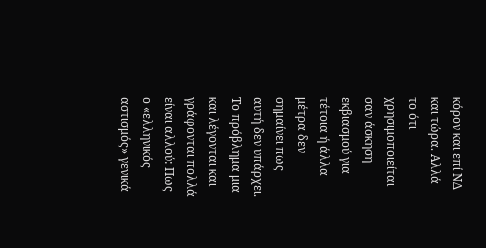κόρον και επί ΝΔ και τώρα. Αλλά το ότι χρησιμοποιείται σαν άσκηση εκβιασμού για τέτοια ή άλλα μέτρα δεν σημαίνει πως αυτή δεν υπάρχει. Το πρόβλημα μια και λέγονται και γράφονται πολλά είναι αλλού: Πως ο «ελληνικός αστισμός» γενικά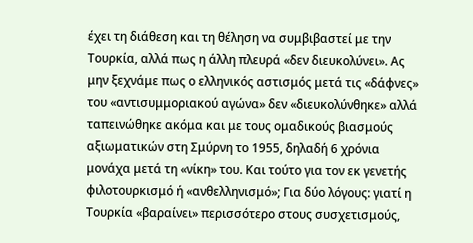έχει τη διάθεση και τη θέληση να συμβιβαστεί με την Τουρκία, αλλά πως η άλλη πλευρά «δεν διευκολύνει». Ας μην ξεχνάμε πως ο ελληνικός αστισμός μετά τις «δάφνες» του «αντισυμμοριακού αγώνα» δεν «διευκολύνθηκε» αλλά ταπεινώθηκε ακόμα και με τους ομαδικούς βιασμούς αξιωματικών στη Σμύρνη το 1955, δηλαδή 6 χρόνια μονάχα μετά τη «νίκη» του. Και τούτο για τον εκ γενετής φιλοτουρκισμό ή «ανθελληνισμό»; Για δύο λόγους: γιατί η Τουρκία «βαραίνει» περισσότερο στους συσχετισμούς,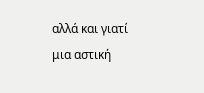αλλά και γιατί μια αστική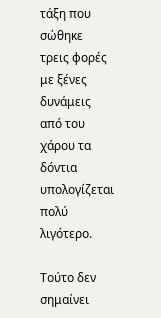τάξη που σώθηκε τρεις φορές με ξένες δυνάμεις από του χάρου τα δόντια υπολογίζεται πολύ λιγότερο.

Τούτο δεν σημαίνει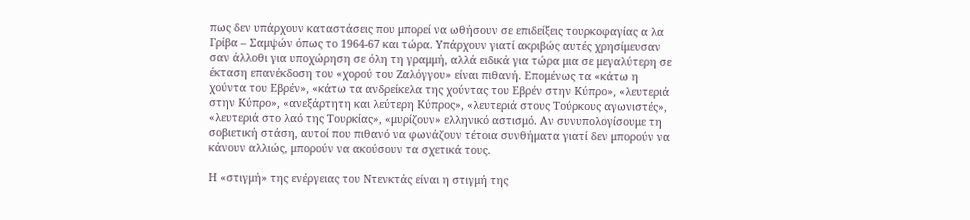πως δεν υπάρχουν καταστάσεις που μπορεί να ωθήσουν σε επιδείξεις τουρκοφαγίας α λα Γρίβα – Σαμψών όπως το 1964-67 και τώρα. Υπάρχουν γιατί ακριβώς αυτές χρησίμευσαν σαν άλλοθι για υποχώρηση σε όλη τη γραμμή, αλλά ειδικά για τώρα μια σε μεγαλύτερη σε έκταση επανέκδοση του «χορού του Ζαλόγγου» είναι πιθανή. Επομένως τα «κάτω η χούντα του Εβρέν», «κάτω τα ανδρείκελα της χούντας του Εβρέν στην Κύπρο», «λευτεριά στην Κύπρο», «ανεξάρτητη και λεύτερη Κύπρος», «λευτεριά στους Τούρκους αγωνιστές», «λευτεριά στο λαό της Τουρκίας», «μυρίζουν» ελληνικό αστισμό. Αν συνυπολογίσουμε τη σοβιετική στάση, αυτοί που πιθανό να φωνάζουν τέτοια συνθήματα γιατί δεν μπορούν να κάνουν αλλιώς, μπορούν να ακούσουν τα σχετικά τους.

Η «στιγμή» της ενέργειας του Ντενκτάς είναι η στιγμή της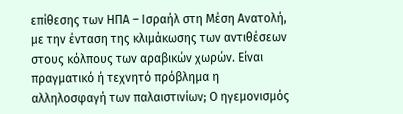επίθεσης των ΗΠΑ – Ισραήλ στη Μέση Ανατολή, με την ένταση της κλιμάκωσης των αντιθέσεων στους κόλπους των αραβικών χωρών. Είναι πραγματικό ή τεχνητό πρόβλημα η αλληλοσφαγή των παλαιστινίων; Ο ηγεμονισμός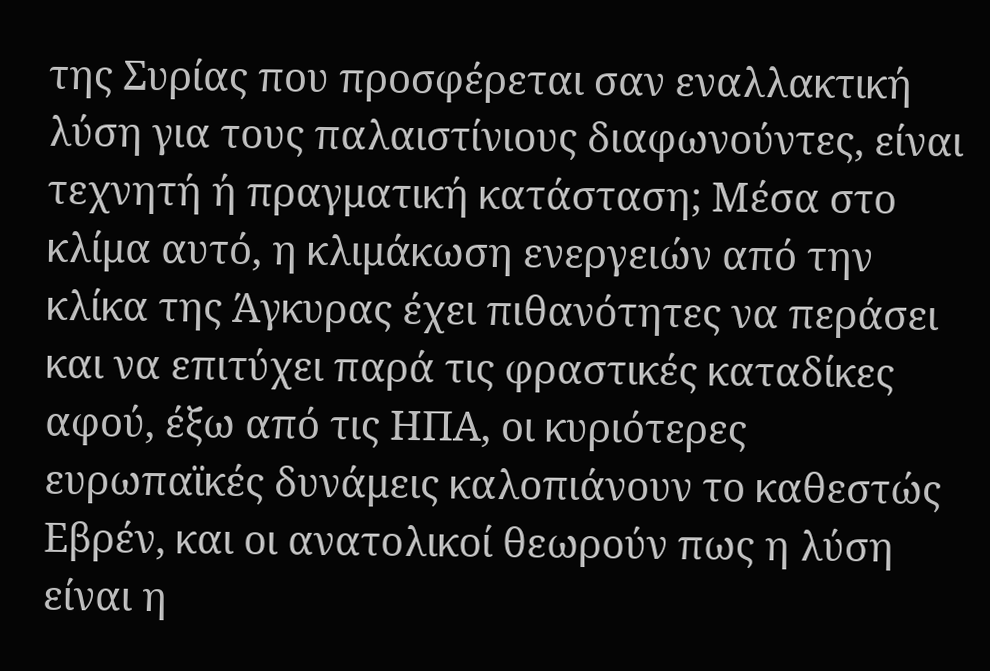της Συρίας που προσφέρεται σαν εναλλακτική λύση για τους παλαιστίνιους διαφωνούντες, είναι τεχνητή ή πραγματική κατάσταση; Μέσα στο κλίμα αυτό, η κλιμάκωση ενεργειών από την κλίκα της Άγκυρας έχει πιθανότητες να περάσει και να επιτύχει παρά τις φραστικές καταδίκες αφού, έξω από τις ΗΠΑ, οι κυριότερες ευρωπαϊκές δυνάμεις καλοπιάνουν το καθεστώς Εβρέν, και οι ανατολικοί θεωρούν πως η λύση είναι η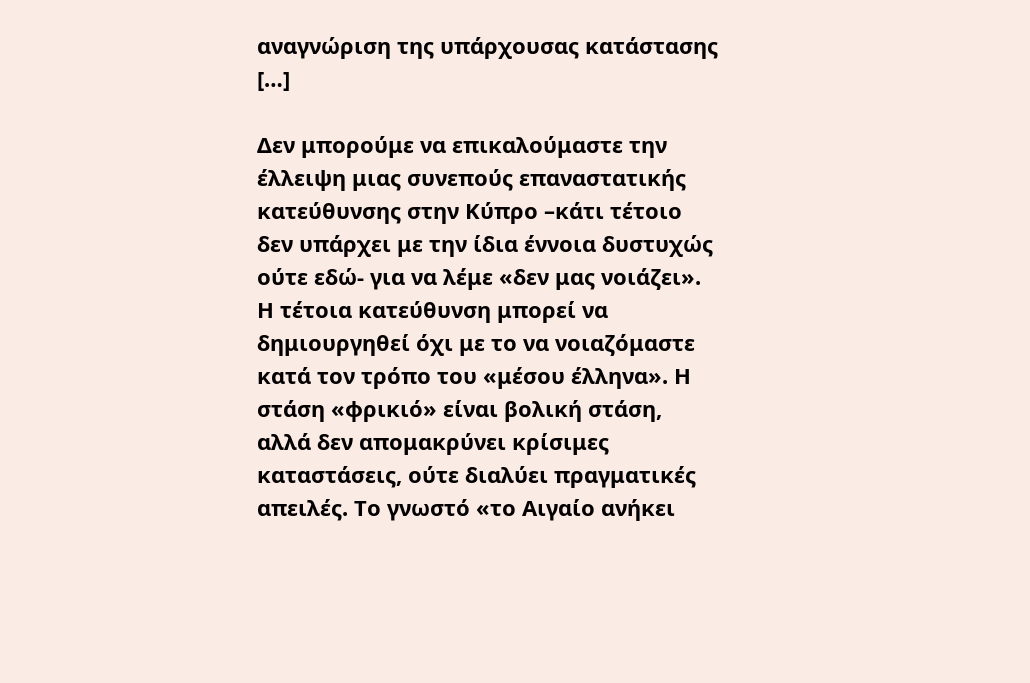αναγνώριση της υπάρχουσας κατάστασης […]

Δεν μπορούμε να επικαλούμαστε την έλλειψη μιας συνεπούς επαναστατικής κατεύθυνσης στην Κύπρο –κάτι τέτοιο δεν υπάρχει με την ίδια έννοια δυστυχώς ούτε εδώ- για να λέμε «δεν μας νοιάζει». Η τέτοια κατεύθυνση μπορεί να δημιουργηθεί όχι με το να νοιαζόμαστε κατά τον τρόπο του «μέσου έλληνα». Η στάση «φρικιό» είναι βολική στάση, αλλά δεν απομακρύνει κρίσιμες καταστάσεις, ούτε διαλύει πραγματικές απειλές. Το γνωστό «το Αιγαίο ανήκει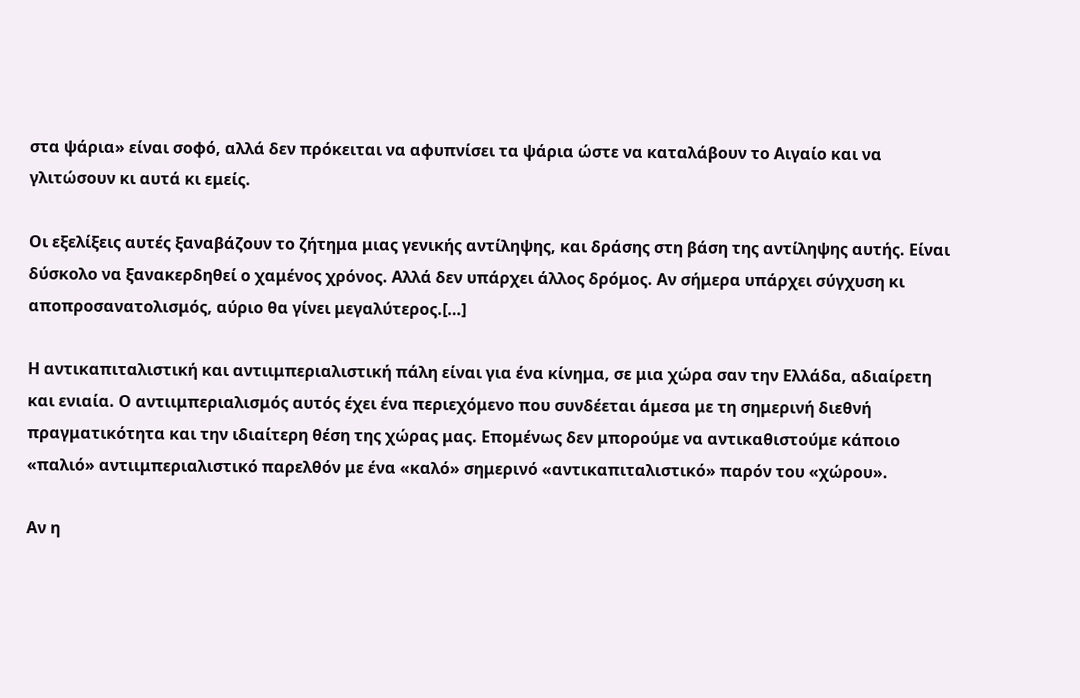στα ψάρια» είναι σοφό, αλλά δεν πρόκειται να αφυπνίσει τα ψάρια ώστε να καταλάβουν το Αιγαίο και να γλιτώσουν κι αυτά κι εμείς.

Οι εξελίξεις αυτές ξαναβάζουν το ζήτημα μιας γενικής αντίληψης, και δράσης στη βάση της αντίληψης αυτής. Είναι δύσκολο να ξανακερδηθεί ο χαμένος χρόνος. Αλλά δεν υπάρχει άλλος δρόμος. Αν σήμερα υπάρχει σύγχυση κι αποπροσανατολισμός, αύριο θα γίνει μεγαλύτερος.[…]

Η αντικαπιταλιστική και αντιιμπεριαλιστική πάλη είναι για ένα κίνημα, σε μια χώρα σαν την Ελλάδα, αδιαίρετη και ενιαία. Ο αντιιμπεριαλισμός αυτός έχει ένα περιεχόμενο που συνδέεται άμεσα με τη σημερινή διεθνή πραγματικότητα και την ιδιαίτερη θέση της χώρας μας. Επομένως δεν μπορούμε να αντικαθιστούμε κάποιο «παλιό» αντιιμπεριαλιστικό παρελθόν με ένα «καλό» σημερινό «αντικαπιταλιστικό» παρόν του «χώρου».

Αν η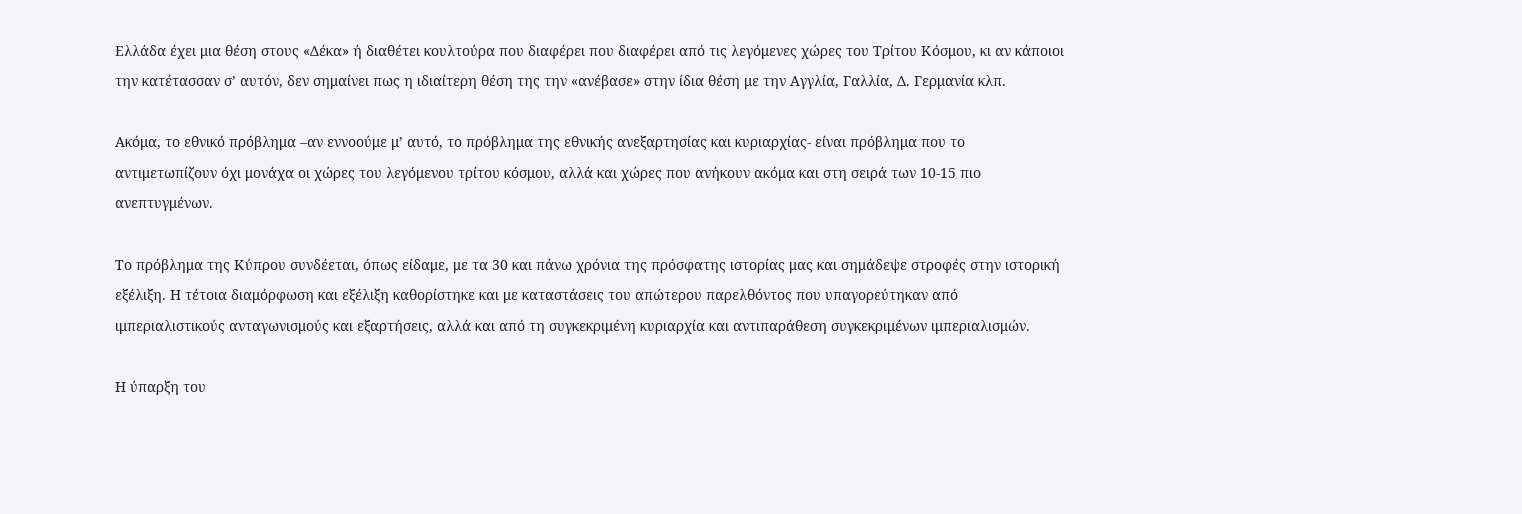Ελλάδα έχει μια θέση στους «Δέκα» ή διαθέτει κουλτούρα που διαφέρει που διαφέρει από τις λεγόμενες χώρες του Τρίτου Κόσμου, κι αν κάποιοι την κατέτασσαν σ’ αυτόν, δεν σημαίνει πως η ιδιαίτερη θέση της την «ανέβασε» στην ίδια θέση με την Αγγλία, Γαλλία, Δ. Γερμανία κλπ.

Ακόμα, το εθνικό πρόβλημα –αν εννοούμε μ’ αυτό, το πρόβλημα της εθνικής ανεξαρτησίας και κυριαρχίας- είναι πρόβλημα που το αντιμετωπίζουν όχι μονάχα οι χώρες του λεγόμενου τρίτου κόσμου, αλλά και χώρες που ανήκουν ακόμα και στη σειρά των 10-15 πιο ανεπτυγμένων.

Το πρόβλημα της Κύπρου συνδέεται, όπως είδαμε, με τα 30 και πάνω χρόνια της πρόσφατης ιστορίας μας και σημάδεψε στροφές στην ιστορική εξέλιξη. Η τέτοια διαμόρφωση και εξέλιξη καθορίστηκε και με καταστάσεις του απώτερου παρελθόντος που υπαγορεύτηκαν από ιμπεριαλιστικούς ανταγωνισμούς και εξαρτήσεις, αλλά και από τη συγκεκριμένη κυριαρχία και αντιπαράθεση συγκεκριμένων ιμπεριαλισμών.

Η ύπαρξη του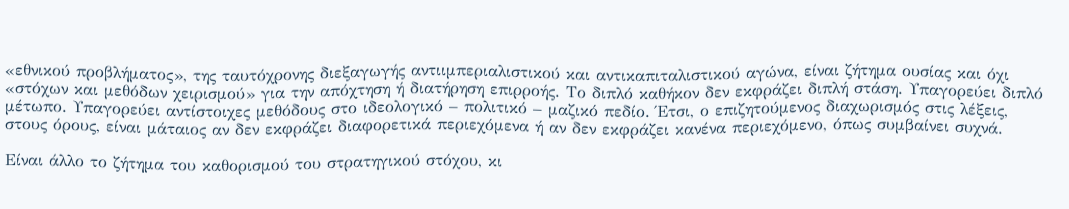«εθνικού προβλήματος», της ταυτόχρονης διεξαγωγής αντιιμπεριαλιστικού και αντικαπιταλιστικού αγώνα, είναι ζήτημα ουσίας και όχι «στόχων και μεθόδων χειρισμού» για την απόχτηση ή διατήρηση επιρροής. Το διπλό καθήκον δεν εκφράζει διπλή στάση. Υπαγορεύει διπλό μέτωπο. Υπαγορεύει αντίστοιχες μεθόδους στο ιδεολογικό – πολιτικό – μαζικό πεδίο. Έτσι, ο επιζητούμενος διαχωρισμός στις λέξεις, στους όρους, είναι μάταιος αν δεν εκφράζει διαφορετικά περιεχόμενα ή αν δεν εκφράζει κανένα περιεχόμενο, όπως συμβαίνει συχνά.

Είναι άλλο το ζήτημα του καθορισμού του στρατηγικού στόχου, κι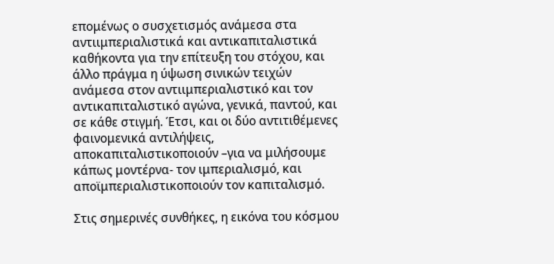επομένως ο συσχετισμός ανάμεσα στα αντιιμπεριαλιστικά και αντικαπιταλιστικά καθήκοντα για την επίτευξη του στόχου, και άλλο πράγμα η ύψωση σινικών τειχών ανάμεσα στον αντιιμπεριαλιστικό και τον αντικαπιταλιστικό αγώνα, γενικά, παντού, και σε κάθε στιγμή. Έτσι, και οι δύο αντιτιθέμενες φαινομενικά αντιλήψεις, αποκαπιταλιστικοποιούν –για να μιλήσουμε κάπως μοντέρνα- τον ιμπεριαλισμό, και αποϊμπεριαλιστικοποιούν τον καπιταλισμό.

Στις σημερινές συνθήκες, η εικόνα του κόσμου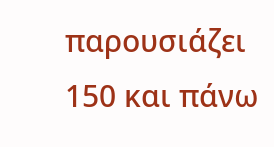παρουσιάζει 150 και πάνω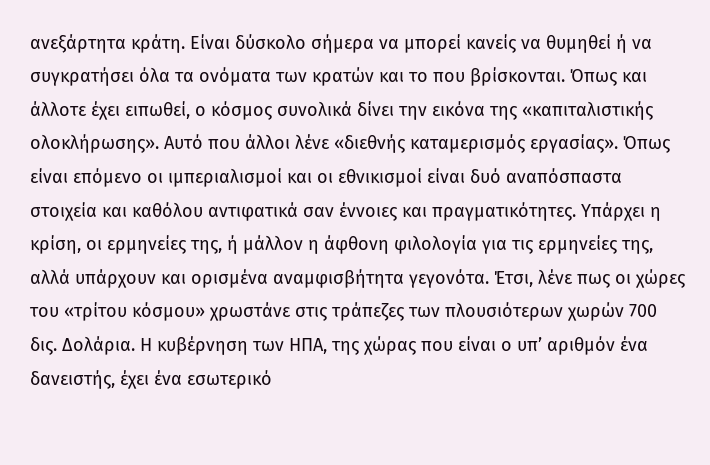ανεξάρτητα κράτη. Είναι δύσκολο σήμερα να μπορεί κανείς να θυμηθεί ή να συγκρατήσει όλα τα ονόματα των κρατών και το που βρίσκονται. Όπως και άλλοτε έχει ειπωθεί, ο κόσμος συνολικά δίνει την εικόνα της «καπιταλιστικής ολοκλήρωσης». Αυτό που άλλοι λένε «διεθνής καταμερισμός εργασίας». Όπως είναι επόμενο οι ιμπεριαλισμοί και οι εθνικισμοί είναι δυό αναπόσπαστα στοιχεία και καθόλου αντιφατικά σαν έννοιες και πραγματικότητες. Υπάρχει η κρίση, οι ερμηνείες της, ή μάλλον η άφθονη φιλολογία για τις ερμηνείες της, αλλά υπάρχουν και ορισμένα αναμφισβήτητα γεγονότα. Έτσι, λένε πως οι χώρες του «τρίτου κόσμου» χρωστάνε στις τράπεζες των πλουσιότερων χωρών 700 δις. Δολάρια. Η κυβέρνηση των ΗΠΑ, της χώρας που είναι ο υπ’ αριθμόν ένα δανειστής, έχει ένα εσωτερικό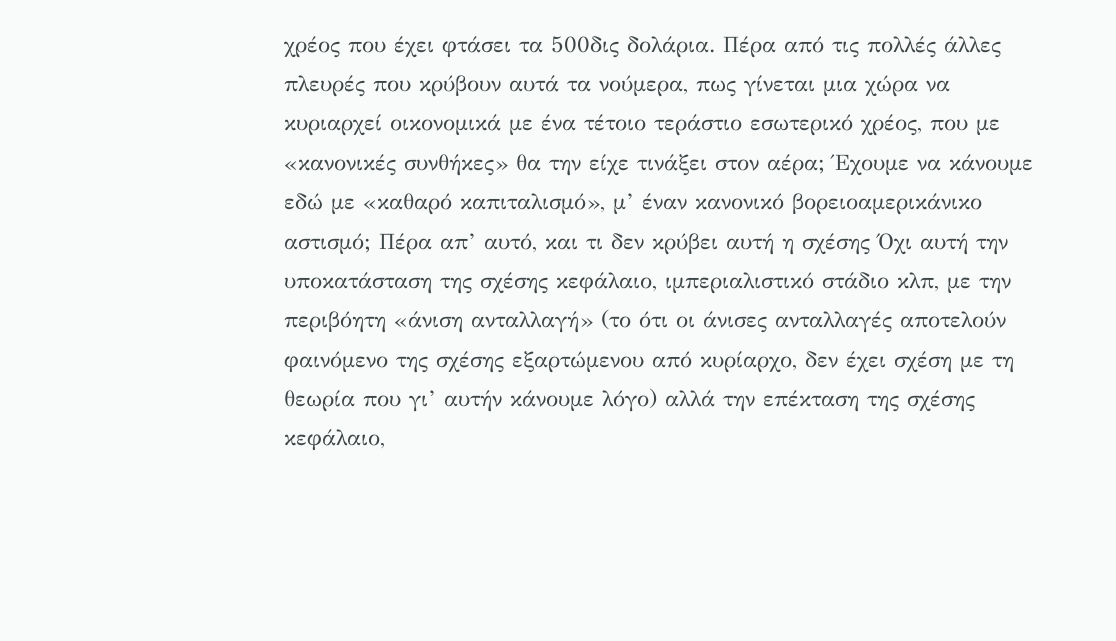χρέος που έχει φτάσει τα 500δις δολάρια. Πέρα από τις πολλές άλλες πλευρές που κρύβουν αυτά τα νούμερα, πως γίνεται μια χώρα να κυριαρχεί οικονομικά με ένα τέτοιο τεράστιο εσωτερικό χρέος, που με «κανονικές συνθήκες» θα την είχε τινάξει στον αέρα; Έχουμε να κάνουμε εδώ με «καθαρό καπιταλισμό», μ’ έναν κανονικό βορειοαμερικάνικο αστισμό; Πέρα απ’ αυτό, και τι δεν κρύβει αυτή η σχέσης Όχι αυτή την υποκατάσταση της σχέσης κεφάλαιο, ιμπεριαλιστικό στάδιο κλπ, με την περιβόητη «άνιση ανταλλαγή» (το ότι οι άνισες ανταλλαγές αποτελούν φαινόμενο της σχέσης εξαρτώμενου από κυρίαρχο, δεν έχει σχέση με τη θεωρία που γι’ αυτήν κάνουμε λόγο) αλλά την επέκταση της σχέσης κεφάλαιο,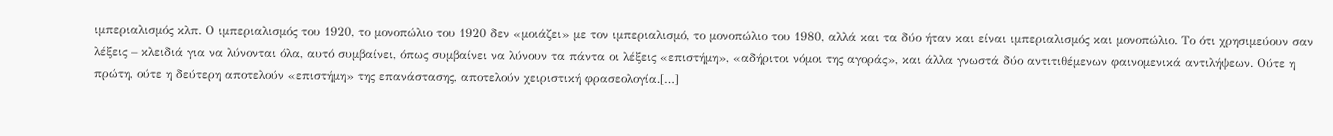ιμπεριαλισμός κλπ. Ο ιμπεριαλισμός του 1920, το μονοπώλιο του 1920 δεν «μοιάζει» με τον ιμπεριαλισμό, το μονοπώλιο του 1980, αλλά και τα δύο ήταν και είναι ιμπεριαλισμός και μονοπώλιο. Το ότι χρησιμεύουν σαν λέξεις – κλειδιά για να λύνονται όλα, αυτό συμβαίνει, όπως συμβαίνει να λύνουν τα πάντα οι λέξεις «επιστήμη», «αδήριτοι νόμοι της αγοράς», και άλλα γνωστά δύο αντιτιθέμενων φαινομενικά αντιλήψεων. Ούτε η πρώτη, ούτε η δεύτερη αποτελούν «επιστήμη» της επανάστασης, αποτελούν χειριστική φρασεολογία.[…]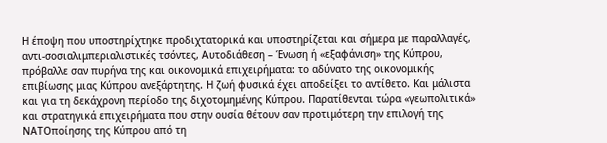Η έποψη που υποστηρίχτηκε προδιχτατορικά και υποστηρίζεται και σήμερα με παραλλαγές, αντι-σοσιαλιμπεριαλιστικές τσόντες, Αυτοδιάθεση – Ένωση ή «εξαφάνιση» της Κύπρου, πρόβαλλε σαν πυρήνα της και οικονομικά επιχειρήματα: το αδύνατο της οικονομικής επιβίωσης μιας Κύπρου ανεξάρτητης. Η ζωή φυσικά έχει αποδείξει το αντίθετο. Και μάλιστα και για τη δεκάχρονη περίοδο της διχοτομημένης Κύπρου. Παρατίθενται τώρα «γεωπολιτικά» και στρατηγικά επιχειρήματα που στην ουσία θέτουν σαν προτιμότερη την επιλογή της ΝΑΤΟποίησης της Κύπρου από τη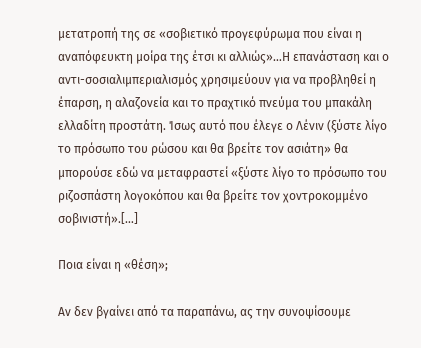μετατροπή της σε «σοβιετικό προγεφύρωμα που είναι η αναπόφευκτη μοίρα της έτσι κι αλλιώς»…Η επανάσταση και ο αντι-σοσιαλιμπεριαλισμός χρησιμεύουν για να προβληθεί η έπαρση, η αλαζονεία και το πραχτικό πνεύμα του μπακάλη ελλαδίτη προστάτη. Ίσως αυτό που έλεγε ο Λένιν (ξύστε λίγο το πρόσωπο του ρώσου και θα βρείτε τον ασιάτη» θα μπορούσε εδώ να μεταφραστεί «ξύστε λίγο το πρόσωπο του ριζοσπάστη λογοκόπου και θα βρείτε τον χοντροκομμένο σοβινιστή».[…]

Ποια είναι η «θέση»;

Αν δεν βγαίνει από τα παραπάνω, ας την συνοψίσουμε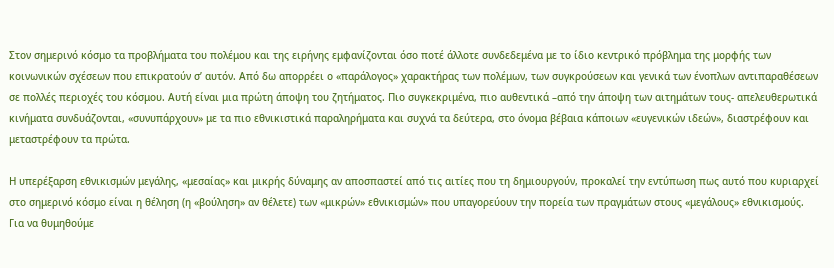Στον σημερινό κόσμο τα προβλήματα του πολέμου και της ειρήνης εμφανίζονται όσο ποτέ άλλοτε συνδεδεμένα με το ίδιο κεντρικό πρόβλημα της μορφής των κοινωνικών σχέσεων που επικρατούν σ’ αυτόν. Από δω απορρέει ο «παράλογος» χαρακτήρας των πολέμων, των συγκρούσεων και γενικά των ένοπλων αντιπαραθέσεων σε πολλές περιοχές του κόσμου. Αυτή είναι μια πρώτη άποψη του ζητήματος. Πιο συγκεκριμένα, πιο αυθεντικά –από την άποψη των αιτημάτων τους- απελευθερωτικά κινήματα συνδυάζονται, «συνυπάρχουν» με τα πιο εθνικιστικά παραληρήματα και συχνά τα δεύτερα, στο όνομα βέβαια κάποιων «ευγενικών ιδεών», διαστρέφουν και μεταστρέφουν τα πρώτα.

Η υπερέξαρση εθνικισμών μεγάλης, «μεσαίας» και μικρής δύναμης αν αποσπαστεί από τις αιτίες που τη δημιουργούν, προκαλεί την εντύπωση πως αυτό που κυριαρχεί στο σημερινό κόσμο είναι η θέληση (η «βούληση» αν θέλετε) των «μικρών» εθνικισμών» που υπαγορεύουν την πορεία των πραγμάτων στους «μεγάλους» εθνικισμούς. Για να θυμηθούμε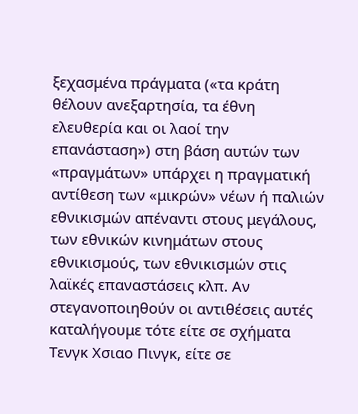ξεχασμένα πράγματα («τα κράτη θέλουν ανεξαρτησία, τα έθνη ελευθερία και οι λαοί την επανάσταση») στη βάση αυτών των «πραγμάτων» υπάρχει η πραγματική αντίθεση των «μικρών» νέων ή παλιών εθνικισμών απέναντι στους μεγάλους, των εθνικών κινημάτων στους εθνικισμούς, των εθνικισμών στις λαϊκές επαναστάσεις κλπ. Αν στεγανοποιηθούν οι αντιθέσεις αυτές καταλήγουμε τότε είτε σε σχήματα Τενγκ Χσιαο Πινγκ, είτε σε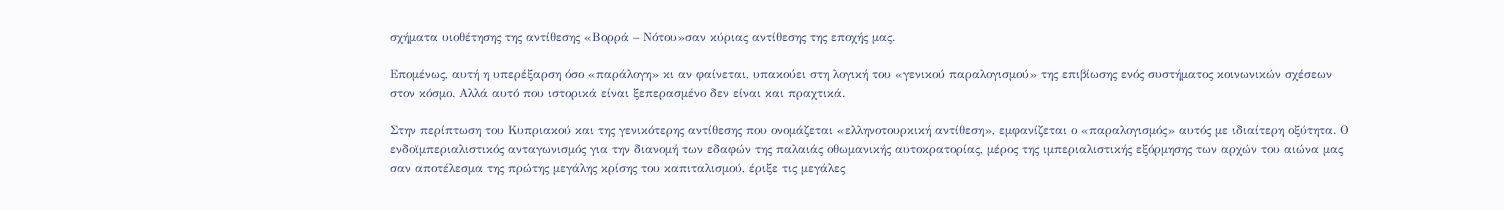σχήματα υιοθέτησης της αντίθεσης «Βορρά – Νότου»σαν κύριας αντίθεσης της εποχής μας.

Επομένως, αυτή η υπερέξαρση όσο «παράλογη» κι αν φαίνεται, υπακούει στη λογική του «γενικού παραλογισμού» της επιβίωσης ενός συστήματος κοινωνικών σχέσεων στον κόσμο. Αλλά αυτό που ιστορικά είναι ξεπερασμένο δεν είναι και πραχτικά.

Στην περίπτωση του Κυπριακού και της γενικότερης αντίθεσης που ονομάζεται «ελληνοτουρκική αντίθεση», εμφανίζεται ο «παραλογισμός» αυτός με ιδιαίτερη οξύτητα. Ο ενδοϊμπεριαλιστικός ανταγωνισμός για την διανομή των εδαφών της παλαιάς οθωμανικής αυτοκρατορίας, μέρος της ιμπεριαλιστικής εξόρμησης των αρχών του αιώνα μας σαν αποτέλεσμα της πρώτης μεγάλης κρίσης του καπιταλισμού, έριξε τις μεγάλες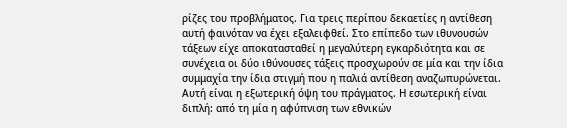ρίζες του προβλήματος. Για τρεις περίπου δεκαετίες η αντίθεση αυτή φαινόταν να έχει εξαλειφθεί. Στο επίπεδο των ιθυνουσών τάξεων είχε αποκατασταθεί η μεγαλύτερη εγκαρδιότητα και σε συνέχεια οι δύο ιθύνουσες τάξεις προσχωρούν σε μία και την ίδια συμμαχία την ίδια στιγμή που η παλιά αντίθεση αναζωπυρώνεται. Αυτή είναι η εξωτερική όψη του πράγματος. Η εσωτερική είναι διπλή: από τη μία η αφύπνιση των εθνικών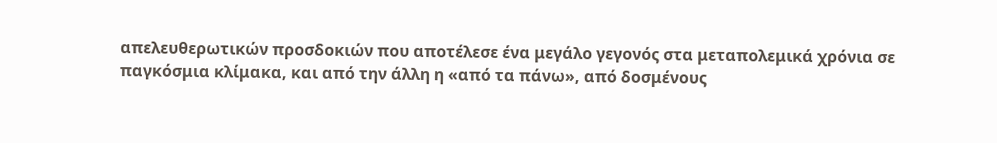απελευθερωτικών προσδοκιών που αποτέλεσε ένα μεγάλο γεγονός στα μεταπολεμικά χρόνια σε παγκόσμια κλίμακα, και από την άλλη η «από τα πάνω», από δοσμένους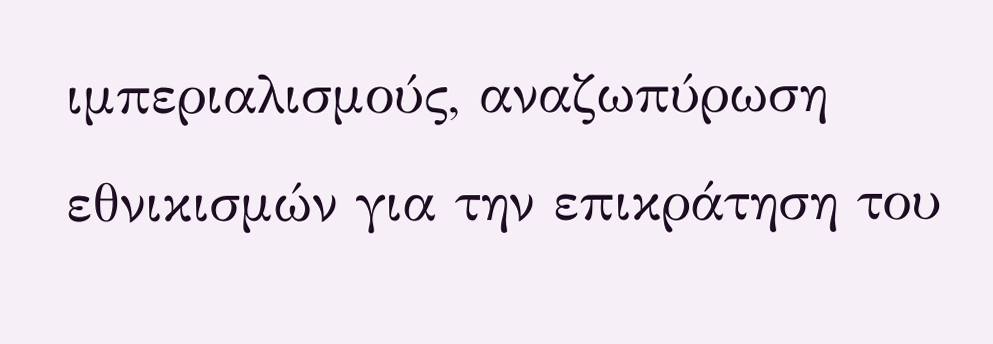ιμπεριαλισμούς, αναζωπύρωση εθνικισμών για την επικράτηση του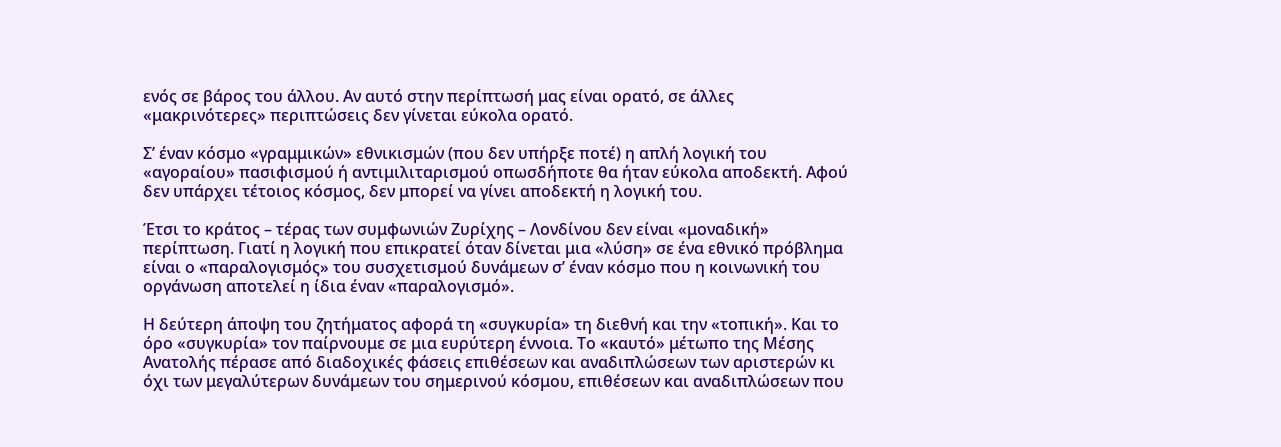ενός σε βάρος του άλλου. Αν αυτό στην περίπτωσή μας είναι ορατό, σε άλλες «μακρινότερες» περιπτώσεις δεν γίνεται εύκολα ορατό.

Σ’ έναν κόσμο «γραμμικών» εθνικισμών (που δεν υπήρξε ποτέ) η απλή λογική του «αγοραίου» πασιφισμού ή αντιμιλιταρισμού οπωσδήποτε θα ήταν εύκολα αποδεκτή. Αφού δεν υπάρχει τέτοιος κόσμος, δεν μπορεί να γίνει αποδεκτή η λογική του.

Έτσι το κράτος – τέρας των συμφωνιών Ζυρίχης – Λονδίνου δεν είναι «μοναδική» περίπτωση. Γιατί η λογική που επικρατεί όταν δίνεται μια «λύση» σε ένα εθνικό πρόβλημα είναι ο «παραλογισμός» του συσχετισμού δυνάμεων σ’ έναν κόσμο που η κοινωνική του οργάνωση αποτελεί η ίδια έναν «παραλογισμό».

Η δεύτερη άποψη του ζητήματος αφορά τη «συγκυρία» τη διεθνή και την «τοπική». Και το όρο «συγκυρία» τον παίρνουμε σε μια ευρύτερη έννοια. Το «καυτό» μέτωπο της Μέσης Ανατολής πέρασε από διαδοχικές φάσεις επιθέσεων και αναδιπλώσεων των αριστερών κι όχι των μεγαλύτερων δυνάμεων του σημερινού κόσμου, επιθέσεων και αναδιπλώσεων που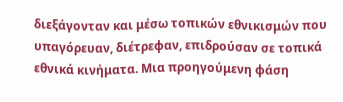διεξάγονταν και μέσω τοπικών εθνικισμών που υπαγόρευαν, διέτρεφαν, επιδρούσαν σε τοπικά εθνικά κινήματα. Μια προηγούμενη φάση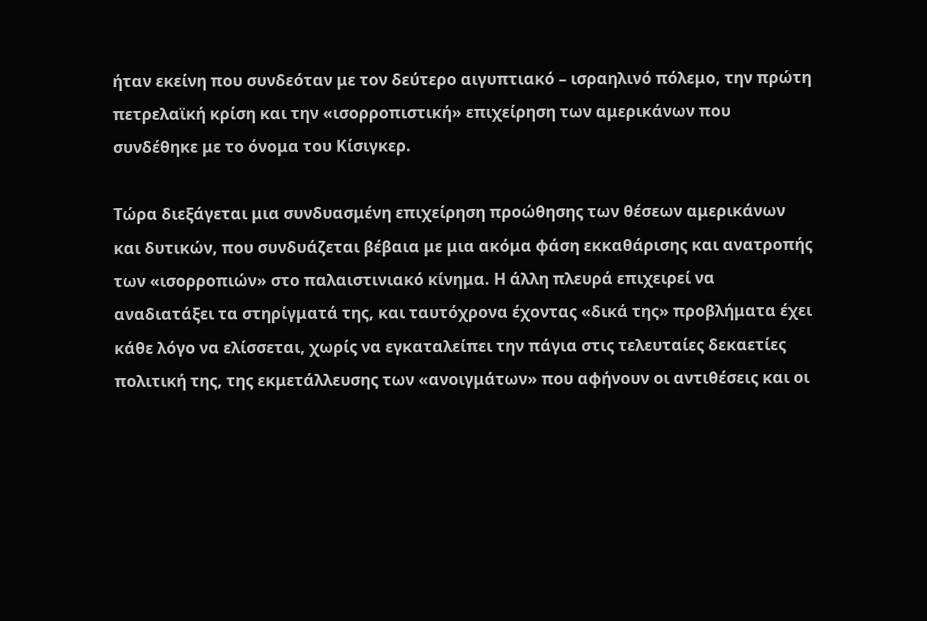ήταν εκείνη που συνδεόταν με τον δεύτερο αιγυπτιακό – ισραηλινό πόλεμο, την πρώτη πετρελαϊκή κρίση και την «ισορροπιστική» επιχείρηση των αμερικάνων που συνδέθηκε με το όνομα του Κίσιγκερ.

Τώρα διεξάγεται μια συνδυασμένη επιχείρηση προώθησης των θέσεων αμερικάνων και δυτικών, που συνδυάζεται βέβαια με μια ακόμα φάση εκκαθάρισης και ανατροπής των «ισορροπιών» στο παλαιστινιακό κίνημα. Η άλλη πλευρά επιχειρεί να αναδιατάξει τα στηρίγματά της, και ταυτόχρονα έχοντας «δικά της» προβλήματα έχει κάθε λόγο να ελίσσεται, χωρίς να εγκαταλείπει την πάγια στις τελευταίες δεκαετίες πολιτική της, της εκμετάλλευσης των «ανοιγμάτων» που αφήνουν οι αντιθέσεις και οι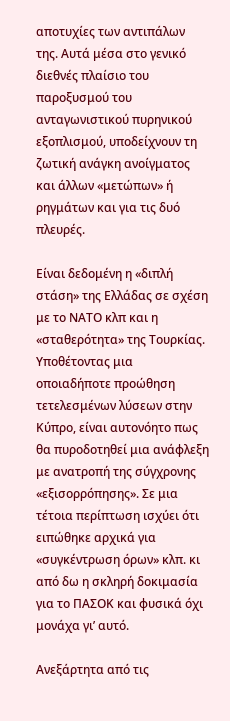αποτυχίες των αντιπάλων της. Αυτά μέσα στο γενικό διεθνές πλαίσιο του παροξυσμού του ανταγωνιστικού πυρηνικού εξοπλισμού, υποδείχνουν τη ζωτική ανάγκη ανοίγματος και άλλων «μετώπων» ή ρηγμάτων και για τις δυό πλευρές.

Είναι δεδομένη η «διπλή στάση» της Ελλάδας σε σχέση με το ΝΑΤΟ κλπ και η «σταθερότητα» της Τουρκίας. Υποθέτοντας μια οποιαδήποτε προώθηση τετελεσμένων λύσεων στην Κύπρο, είναι αυτονόητο πως θα πυροδοτηθεί μια ανάφλεξη με ανατροπή της σύγχρονης «εξισορρόπησης». Σε μια τέτοια περίπτωση ισχύει ότι ειπώθηκε αρχικά για «συγκέντρωση όρων» κλπ. κι από δω η σκληρή δοκιμασία για το ΠΑΣΟΚ και φυσικά όχι μονάχα γι’ αυτό.

Ανεξάρτητα από τις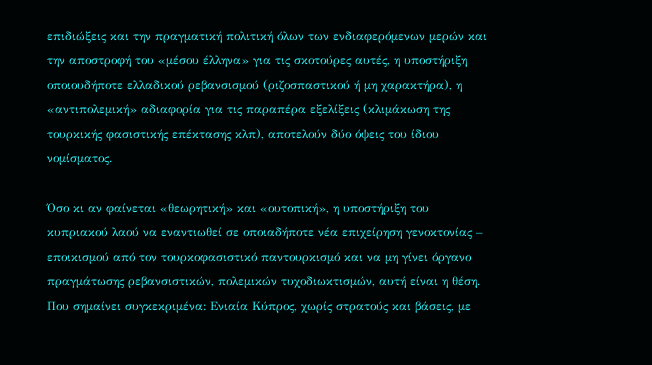επιδιώξεις και την πραγματική πολιτική όλων των ενδιαφερόμενων μερών και την αποστροφή του «μέσου έλληνα» για τις σκοτούρες αυτές, η υποστήριξη οποιουδήποτε ελλαδικού ρεβανσισμού (ριζοσπαστικού ή μη χαρακτήρα), η «αντιπολεμική» αδιαφορία για τις παραπέρα εξελίξεις (κλιμάκωση της τουρκικής φασιστικής επέκτασης κλπ), αποτελούν δύο όψεις του ίδιου νομίσματος.

Όσο κι αν φαίνεται «θεωρητική» και «ουτοπική», η υποστήριξη του κυπριακού λαού να εναντιωθεί σε οποιαδήποτε νέα επιχείρηση γενοκτονίας – εποικισμού από τον τουρκοφασιστικό παντουρκισμό και να μη γίνει όργανο πραγμάτωσης ρεβανσιστικών, πολεμικών τυχοδιωκτισμών, αυτή είναι η θέση. Που σημαίνει συγκεκριμένα: Ενιαία Κύπρος, χωρίς στρατούς και βάσεις, με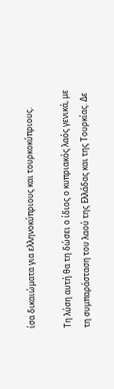ίσα δικαιώματα για ελληνοκύπριους και τουρκοκύπριους.

Τη λύση αυτή θα τη δώσει ο ίδιος ο κυπριακός λαός γενικά, με τη συμπαράσταση του λαού της Ελλάδας και της Τουρκίας. Δε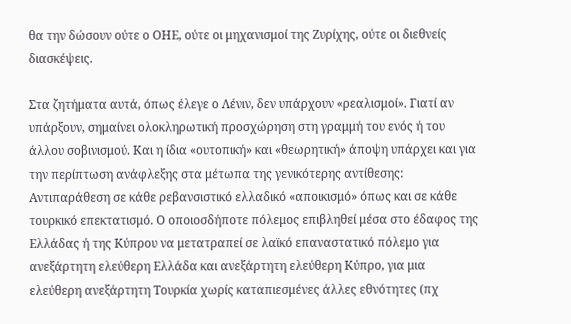θα την δώσουν ούτε ο ΟΗΕ, ούτε οι μηχανισμοί της Ζυρίχης, ούτε οι διεθνείς διασκέψεις.

Στα ζητήματα αυτά, όπως έλεγε ο Λένιν, δεν υπάρχουν «ρεαλισμοί». Γιατί αν υπάρξουν, σημαίνει ολοκληρωτική προσχώρηση στη γραμμή του ενός ή του άλλου σοβινισμού. Και η ίδια «ουτοπική» και «θεωρητική» άποψη υπάρχει και για την περίπτωση ανάφλεξης στα μέτωπα της γενικότερης αντίθεσης: Αντιπαράθεση σε κάθε ρεβανσιστικό ελλαδικό «αποικισμό» όπως και σε κάθε τουρκικό επεκτατισμό. Ο οποιοσδήποτε πόλεμος επιβληθεί μέσα στο έδαφος της Ελλάδας ή της Κύπρου να μετατραπεί σε λαϊκό επαναστατικό πόλεμο για ανεξάρτητη ελεύθερη Ελλάδα και ανεξάρτητη ελεύθερη Κύπρο, για μια ελεύθερη ανεξάρτητη Τουρκία χωρίς καταπιεσμένες άλλες εθνότητες (πχ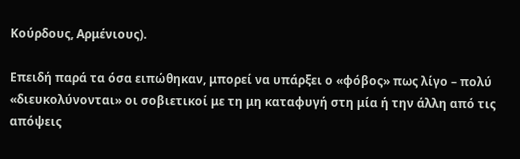Κούρδους, Αρμένιους).

Επειδή παρά τα όσα ειπώθηκαν, μπορεί να υπάρξει ο «φόβος» πως λίγο – πολύ «διευκολύνονται» οι σοβιετικοί με τη μη καταφυγή στη μία ή την άλλη από τις απόψεις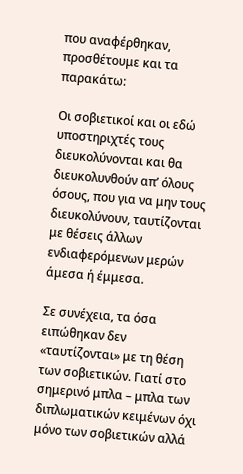που αναφέρθηκαν, προσθέτουμε και τα παρακάτω:

Οι σοβιετικοί και οι εδώ υποστηριχτές τους διευκολύνονται και θα διευκολυνθούν απ’ όλους όσους, που για να μην τους διευκολύνουν, ταυτίζονται με θέσεις άλλων ενδιαφερόμενων μερών άμεσα ή έμμεσα.

Σε συνέχεια, τα όσα ειπώθηκαν δεν «ταυτίζονται» με τη θέση των σοβιετικών. Γιατί στο σημερινό μπλα – μπλα των διπλωματικών κειμένων όχι μόνο των σοβιετικών αλλά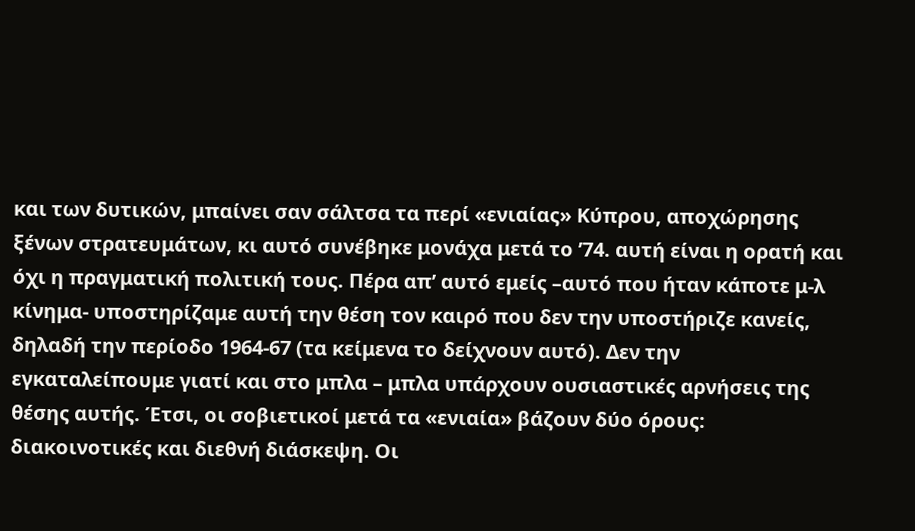και των δυτικών, μπαίνει σαν σάλτσα τα περί «ενιαίας» Κύπρου, αποχώρησης ξένων στρατευμάτων, κι αυτό συνέβηκε μονάχα μετά το ’74. αυτή είναι η ορατή και όχι η πραγματική πολιτική τους. Πέρα απ’ αυτό εμείς –αυτό που ήταν κάποτε μ-λ κίνημα- υποστηρίζαμε αυτή την θέση τον καιρό που δεν την υποστήριζε κανείς, δηλαδή την περίοδο 1964-67 (τα κείμενα το δείχνουν αυτό). Δεν την εγκαταλείπουμε γιατί και στο μπλα – μπλα υπάρχουν ουσιαστικές αρνήσεις της θέσης αυτής. Έτσι, οι σοβιετικοί μετά τα «ενιαία» βάζουν δύο όρους: διακοινοτικές και διεθνή διάσκεψη. Οι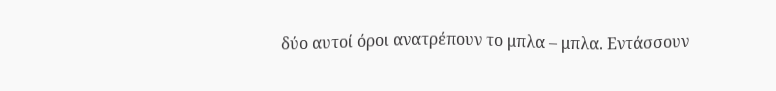δύο αυτοί όροι ανατρέπουν το μπλα – μπλα. Εντάσσουν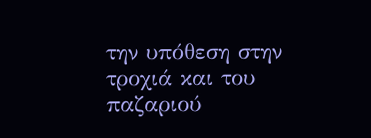την υπόθεση στην τροχιά και του παζαριού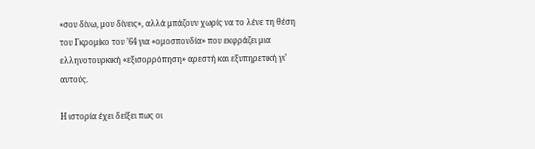«σου δίνω, μου δίνεις», αλλά μπάζουν χωρίς να το λένε τη θέση του Γκρομίκο του ’64 για «ομοσπονδία» που εκφράζει μια ελληνοτουρκική «εξισορρόπηση» αρεστή και εξυπηρετική γι’ αυτούς.

Η ιστορία έχει δείξει πως οι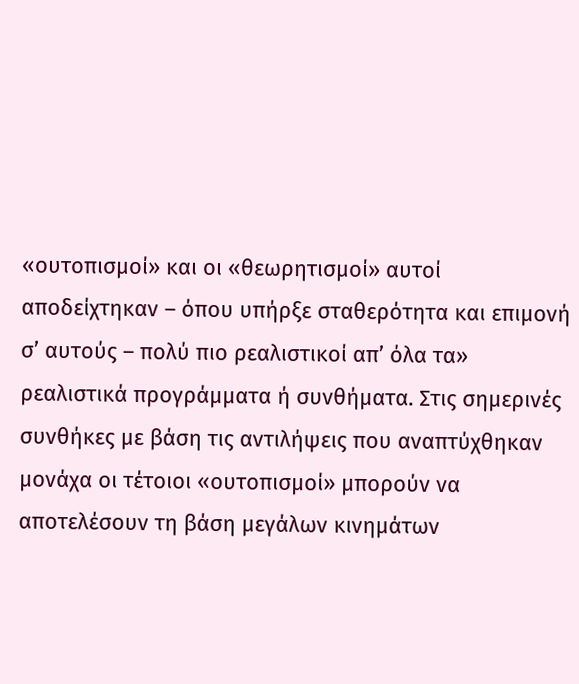«ουτοπισμοί» και οι «θεωρητισμοί» αυτοί αποδείχτηκαν – όπου υπήρξε σταθερότητα και επιμονή σ’ αυτούς – πολύ πιο ρεαλιστικοί απ’ όλα τα» ρεαλιστικά προγράμματα ή συνθήματα. Στις σημερινές συνθήκες με βάση τις αντιλήψεις που αναπτύχθηκαν μονάχα οι τέτοιοι «ουτοπισμοί» μπορούν να αποτελέσουν τη βάση μεγάλων κινημάτων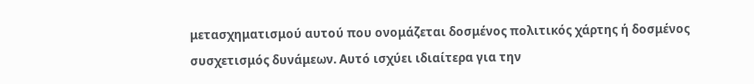μετασχηματισμού αυτού που ονομάζεται δοσμένος πολιτικός χάρτης ή δοσμένος συσχετισμός δυνάμεων. Αυτό ισχύει ιδιαίτερα για την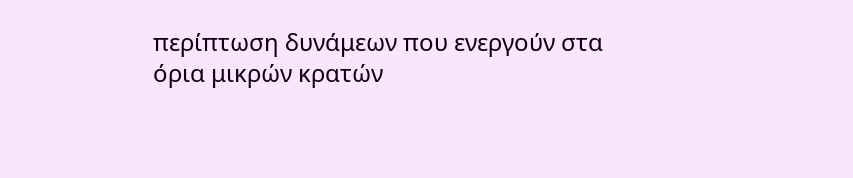περίπτωση δυνάμεων που ενεργούν στα όρια μικρών κρατών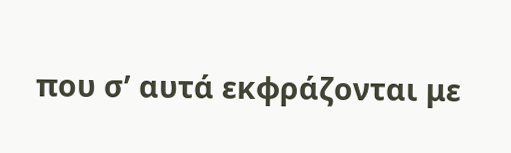που σ’ αυτά εκφράζονται με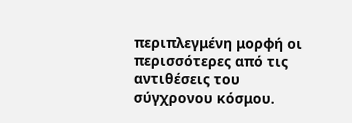περιπλεγμένη μορφή οι περισσότερες από τις αντιθέσεις του σύγχρονου κόσμου.